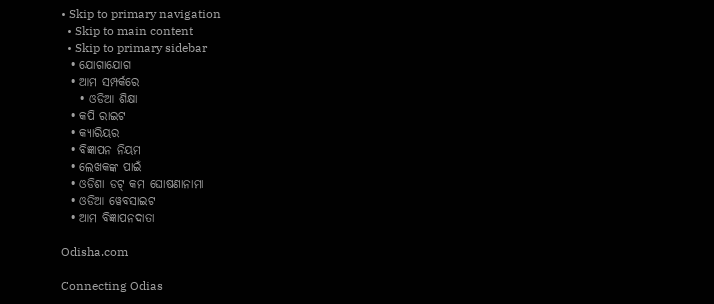• Skip to primary navigation
  • Skip to main content
  • Skip to primary sidebar
  • ଯୋଗାଯୋଗ
  • ଆମ ସମ୍ପର୍କରେ
    • ଓଡିଆ ଶିକ୍ଷା
  • କପି ରାଇଟ
  • କ୍ୟାରିୟର
  • ବିଜ୍ଞାପନ ନିୟମ
  • ଲେଖକଙ୍କ ପାଇଁ
  • ଓଡିଶା ଡଟ୍ କମ ଘୋଷଣାନାମା
  • ଓଡିଆ ୱେବସାଇଟ
  • ଆମ ବିଜ୍ଞାପନଦାତା

Odisha.com

Connecting Odias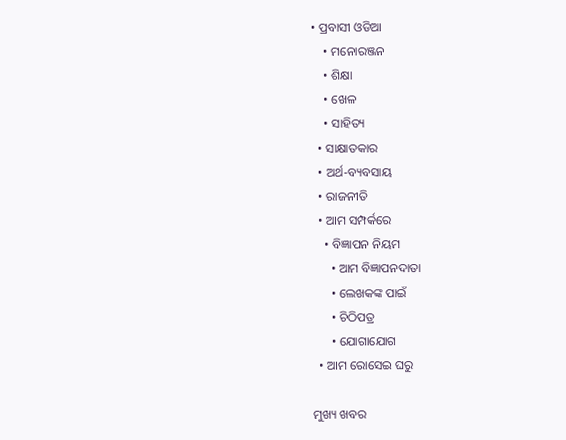• ପ୍ରବାସୀ ଓଡିଆ
    • ମନୋରଞ୍ଜନ
    • ଶିକ୍ଷା
    • ଖେଳ
    • ସାହିତ୍ୟ
  • ସାକ୍ଷାତକାର
  • ଅର୍ଥ-ବ୍ୟବସାୟ
  • ରାଜନୀତି
  • ଆମ ସମ୍ପର୍କରେ
    • ବିଜ୍ଞାପନ ନିୟମ
      • ଆମ ବିଜ୍ଞାପନଦାତା
      • ଲେଖକଙ୍କ ପାଇଁ
      • ଚିଠିପତ୍ର
      • ଯୋଗାଯୋଗ
  • ଆମ ରୋସେଇ ଘରୁ

ମୁଖ୍ୟ ଖବର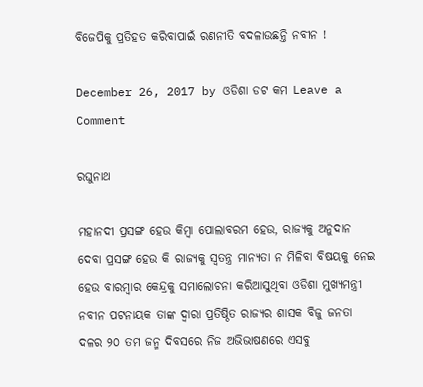ବିଜେପିକୁ ପ୍ରତିହତ କରିବାପାଇଁ ରଣନୀତି ବଦଳାଉଛନ୍ତି ନବୀନ !

December 26, 2017 by ଓଡିଶା ଡଟ କମ Leave a Comment

ରଘୁନାଥ

ମହାନଦୀ ପ୍ରସଙ୍ଗ ହେଉ କିମ୍ବା ପୋଲାବରମ ହେଉ, ରାଜ୍ୟକୁ ଅନୁଦାନ ଦେବା ପ୍ରସଙ୍ଗ ହେଉ କି ରାଜ୍ୟକୁ ସ୍ଵତନ୍ତ୍ର ମାନ୍ୟତା ନ ମିଳିବା ବିଷୟକୁ ନେଇ ହେଉ ବାରମ୍ବାର କେନ୍ଦ୍ରକୁ ସମାଲୋଚନା କରିଆସୁଥିବା ଓଡିଶା ମୁଖ୍ୟମନ୍ତ୍ରୀ ନବୀନ ପଟନାୟକ ତାଙ୍କ ଦ୍ଵାରା ପ୍ରତିଷ୍ଠିତ ରାଜ୍ୟର ଶାସକ ବିଜୁ ଜନତା ଦଳର ୨୦ ତମ ଜନ୍ମ ଦିବସରେ ନିଜ ଅଭିଭାଷଣରେ ଏସବୁ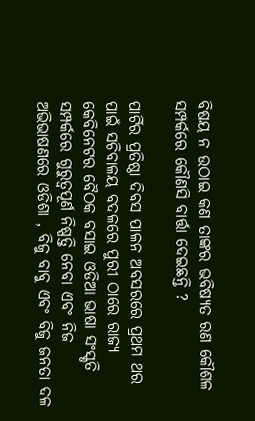ବିଷୟ ନ ଉଠାଇ କଣ ତାଙ୍କର ଭବିଷ୍ୟତ ରଣ କୌଶଳ ସମ୍ପର୍କରେ କୌଣସି ବାର୍ତ୍ତା ଦେଇଛନ୍ତି ?

ପାର୍ଟିର ପ୍ରତିଷ୍ଠା ଦିବସ ପାଳନ ଅବସରରେ ପ୍ରଥମ ଥର ପାଇଁ ସଚିବାଳୟ ବଦଳରେ ପୁରୀ ଠାରେ ରାଜ୍ୟ କେବିନେଟର ବୈଠକ ବସାଇ ଓଡିଆ ଭାଷା ସଂସ୍କୃତି ସମ୍ପର୍କରେ ଗୁରୁତ୍ଵପୂର୍ଣ ନିଷ୍ପତ୍ତି ନେବା ଏବଂ ନିଜ ଅଭିଭାଷଣରେ ଓଡିଶା , ବିଜୁ ବାବୁ ଏବଂ ବିଜୁ ଜନତା ଦଳ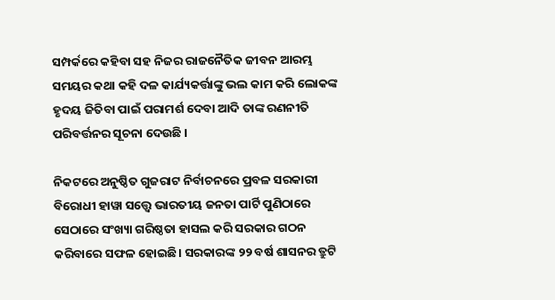ସମ୍ପର୍କରେ କହିବା ସହ ନିଜର ରାଜନୈତିକ ଜୀବନ ଆରମ୍ଭ ସମୟର କଥା କହି ଦଳ କାର୍ଯ୍ୟକର୍ତ୍ତାଙ୍କୁ ଭଲ କାମ କରି ଲୋକଙ୍କ ହୃଦୟ ଜିତିବା ପାଇଁ ପରାମର୍ଶ ଦେବା ଆଦି ତାଙ୍କ ରଣନୀତି ପରିବର୍ତ୍ତନର ସୂଚନା ଦେଉଛି ।

ନିକଟରେ ଅନୁଷ୍ଠିତ ଗୁଜରାଟ ନିର୍ବାଚନରେ ପ୍ରବଳ ସରକାରୀ ବିରୋଧୀ ହାୱା ସତ୍ତ୍ୱେ ଭାରତୀୟ ଜନତା ପାର୍ଟି ପୁଣିଠାରେ ସେଠାରେ ସଂଖ୍ୟା ଗରିଷ୍ଠତା ହାସଲ କରି ସରକାର ଗଠନ କରିବାରେ ସଫଳ ହୋଇଛି। ସରକାରଙ୍କ ୨୨ ବର୍ଷ ଶାସନର ତ୍ରୁଟି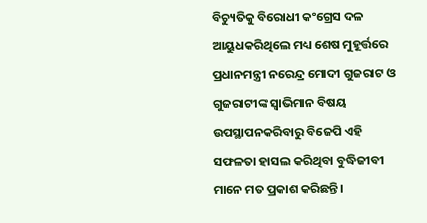ବିଚ୍ୟୁତିକୁ ବିରୋଧୀ କଂଗ୍ରେସ ଦଳ ଆୟୁଧକରିଥିଲେ ମଧ୍ୟ ଶେଷ ମୁହୂର୍ତ୍ତରେ ପ୍ରଧାନମନ୍ତ୍ରୀ ନରେନ୍ଦ୍ର ମୋଦୀ ଗୁଜରାଟ ଓ ଗୁଜରାଟୀଙ୍କ ସ୍ଵାଭିମାନ ବିଷୟ ଉପସ୍ଥାପନକରିବାରୁ ବିଜେପି ଏହି ସଫଳତା ହାସଲ କରିଥିବା ବୁଦ୍ଧିଜୀବୀ ମାନେ ମତ ପ୍ରକାଶ କରିଛନ୍ତି।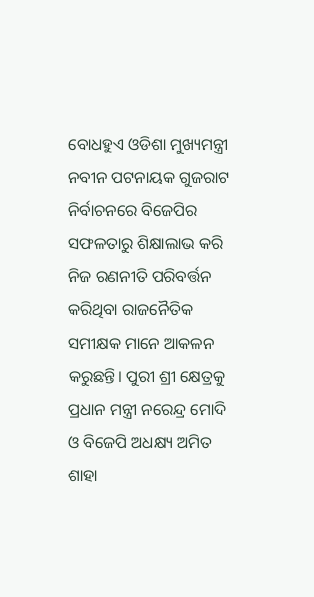ବୋଧହୁଏ ଓଡିଶା ମୁଖ୍ୟମନ୍ତ୍ରୀ ନବୀନ ପଟନାୟକ ଗୁଜରାଟ ନିର୍ବାଚନରେ ବିଜେପିର ସଫଳତାରୁ ଶିକ୍ଷାଲାଭ କରି ନିଜ ରଣନୀତି ପରିବର୍ତ୍ତନ କରିଥିବା ରାଜନୈତିକ ସମୀକ୍ଷକ ମାନେ ଆକଳନ କରୁଛନ୍ତି। ପୁରୀ ଶ୍ରୀ କ୍ଷେତ୍ରକୁ ପ୍ରଧାନ ମନ୍ତ୍ରୀ ନରେନ୍ଦ୍ର ମୋଦି ଓ ବିଜେପି ଅଧକ୍ଷ୍ୟ ଅମିତ ଶାହା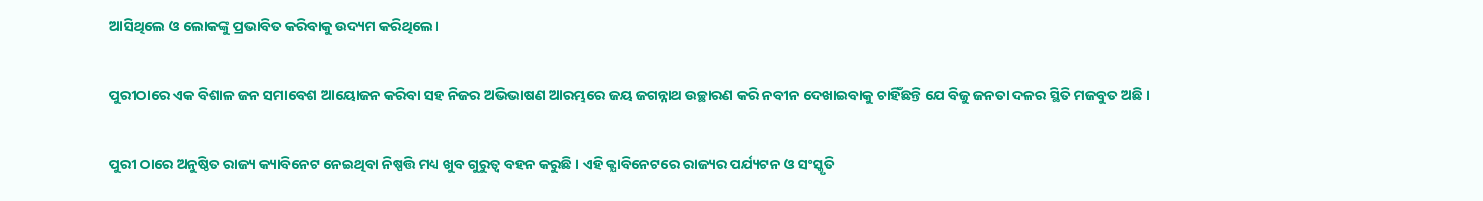ଆସିଥିଲେ ଓ ଲୋକଙ୍କୁ ପ୍ରଭାବିତ କରିବାକୁ ଉଦ୍ୟମ କରିଥିଲେ।

ପୁରୀଠାରେ ଏକ ବିଶାଳ ଜନ ସମାବେଶ ଆୟୋଜନ କରିବା ସହ ନିଜର ଅଭିଭାଷଣ ଆରମ୍ଭରେ ଜୟ ଜଗନ୍ନାଥ ଉଚ୍ଛାରଣ କରି ନବୀନ ଦେଖାଇବାକୁ ଚାହିଁଛନ୍ତି ଯେ ବିଜୁ ଜନତା ଦଳର ସ୍ଥିତି ମଜବୁତ ଅଛି ।

ପୁରୀ ଠାରେ ଅନୁଷ୍ଠିତ ରାଜ୍ୟ କ୍ୟାବିନେଟ ନେଇଥିବା ନିଷ୍ପତ୍ତି ମଧ୍ୟ ଖୁବ ଗୁରୁତ୍ଵ ବହନ କରୁଛି । ଏହି କ୍ଯାବିନେଟରେ ରାଜ୍ୟର ପର୍ଯ୍ୟଟନ ଓ ସଂସ୍କୃତି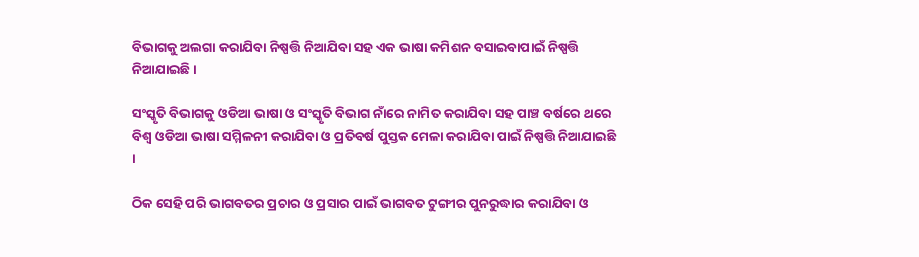ବିଭାଗକୁ ଅଲଗା କରାଯିବା ନିଷ୍ପତ୍ତି ନିଆଯିବା ସହ ଏକ ଭାଷା କମିଶନ ବସାଇବାପାଇଁ ନିଷ୍ପତ୍ତି ନିଆଯାଇଛି ।

ସଂସ୍କୃତି ବିଭାଗକୁ ଓଡିଆ ଭାଷା ଓ ସଂସ୍କୃତି ବିଭାଗ ନାଁରେ ନାମିତ କରାଯିବା ସହ ପାଞ୍ଚ ବର୍ଷରେ ଥରେ ବିଶ୍ୱ ଓଡିଆ ଭାଷା ସମ୍ମିଳନୀ କରାଯିବା ଓ ପ୍ରତିବର୍ଷ ପୁସ୍ତକ ମେଳା କରାଯିବା ପାଇଁ ନିଷ୍ପତ୍ତି ନିଆଯାଇଛି ।

ଠିକ ସେହି ପରି ଭାଗବତର ପ୍ରଚାର ଓ ପ୍ରସାର ପାଇଁ ଭାଗବତ ଟୁଙ୍ଗୀର ପୁନରୁଦ୍ଧାର କରାଯିବା ଓ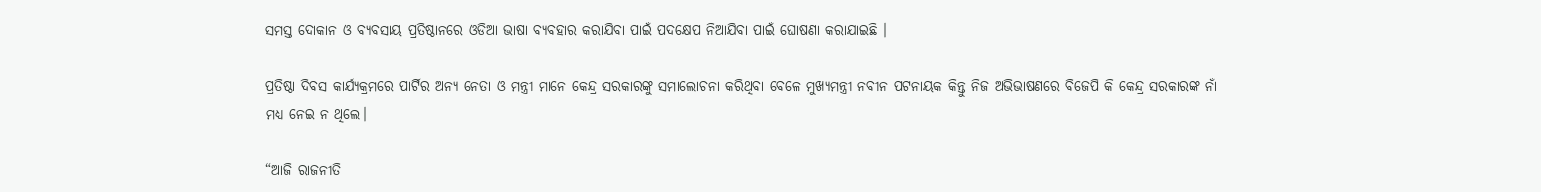ସମସ୍ତ ଦୋକାନ ଓ ବ୍ୟବସାୟ ପ୍ରତିଷ୍ଠାନରେ ଓଡିଆ ଭାଷା ବ୍ୟବହାର କରାଯିବା ପାଇଁ ପଦକ୍ଷେପ ନିଆଯିବା ପାଇଁ ଘୋଷଣା କରାଯାଇଛି ।

ପ୍ରତିଷ୍ଠା ଦିବସ କାର୍ଯ୍ୟକ୍ରମରେ ପାର୍ଟିର ଅନ୍ୟ ନେତା ଓ ମନ୍ତ୍ରୀ ମାନେ କେନ୍ଦ୍ର ସରକାରଙ୍କୁ ସମାଲୋଚନା କରିଥିବା ବେଳେ ମୁଖ୍ୟମନ୍ତ୍ରୀ ନବୀନ ପଟନାୟକ କିନ୍ତୁ ନିଜ ଅଭିଭାଷଣରେ ବିଜେପି କି କେନ୍ଦ୍ର ସରକାରଙ୍କ ନାଁ ମଧ୍ୟ ନେଇ ନ ଥିଲେ।

“ଆଜି ରାଜନୀତି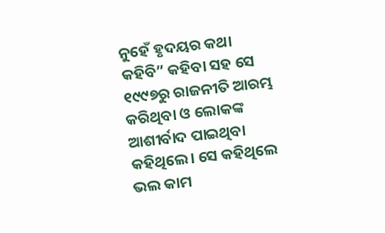ନୁହେଁ ହୃଦୟର କଥା କହିବି” କହିବା ସହ ସେ ୧୯୯୭ରୁ ରାଜନୀତି ଆରମ୍ଭ କରିଥିବା ଓ ଲୋକଙ୍କ ଆଶୀର୍ବାଦ ପାଇଥିବା କହିଥିଲେ। ସେ କହିଥିଲେ ଭଲ କାମ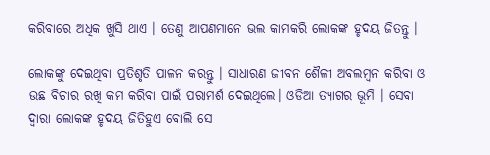କରିବାରେ ଅଧିକ ଖୁସି ଥାଏ । ତେଣୁ ଆପଣମାନେ ଭଲ କାମକରି ଲୋକଙ୍କ ହୃଦୟ ଜିତନ୍ତୁ ।

ଲୋକଙ୍କୁ ଦେଇଥିବା ପ୍ରତିଶୃତି ପାଳନ କରନ୍ତୁ । ସାଧାରଣ ଜୀବନ ଶୈଳୀ ଅବଲମ୍ବନ କରିବା ଓ ଉଛ ବିଚାର ରଖି କମ କରିବା ପାଇଁ ପରାମର୍ଶ ଦେଇଥିଲେ। ଓଡିଆ ତ୍ୟାଗର ଭୂମି । ସେବା ଦ୍ୱାରା ଲୋକଙ୍କ ହୃଦୟ ଜିତିହୁଏ ବୋଲି ସେ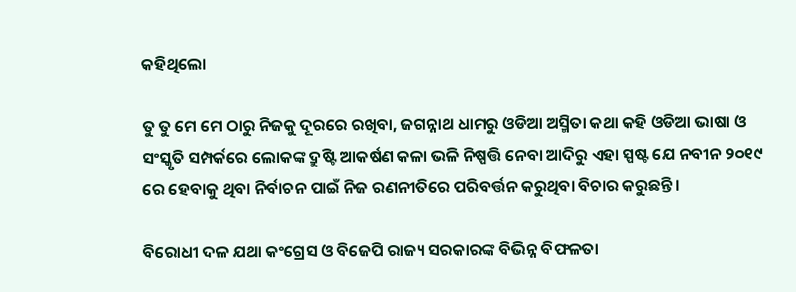କହିଥିଲୋ

ତୁ ତୁ ମେ ମେ ଠାରୁ ନିଜକୁ ଦୂରରେ ରଖିବା, ଜଗନ୍ନାଥ ଧାମରୁ ଓଡିଆ ଅସ୍ମିତା କଥା କହି ଓଡିଆ ଭାଷା ଓ ସଂସ୍କୃତି ସମ୍ପର୍କରେ ଲୋକଙ୍କ ଦ୍ରୁଷ୍ଟି ଆକର୍ଷଣ କଳା ଭଳି ନିଷ୍ପତ୍ତି ନେବା ଆଦିରୁ ଏହା ସ୍ପଷ୍ଟ ଯେ ନବୀନ ୨୦୧୯ ରେ ହେବାକୁ ଥିବା ନିର୍ବାଚନ ପାଇଁ ନିଜ ରଣନୀତିରେ ପରିବର୍ତ୍ତନ କରୁଥିବା ବିଚାର କରୁଛନ୍ତି।

ବିରୋଧୀ ଦଳ ଯଥା କଂଗ୍ରେସ ଓ ବିଜେପି ରାଜ୍ୟ ସରକାରଙ୍କ ବିଭିନ୍ନ ବିଫଳତା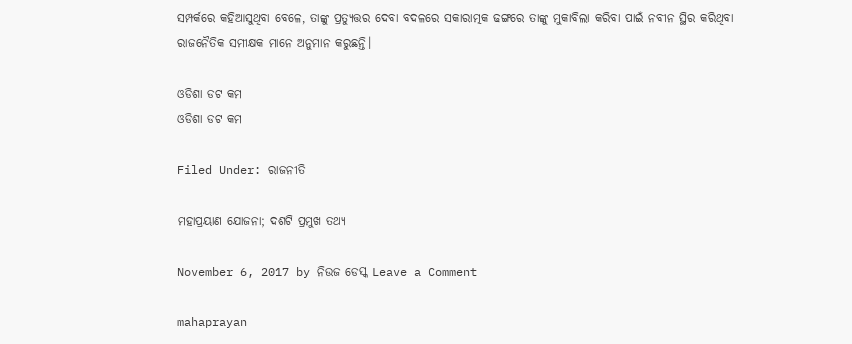ସମ୍ପର୍କରେ କହିଆସୁଥିବା ବେଳେ, ତାଙ୍କୁ ପ୍ରତ୍ୟୁତ୍ତର ଦେବା ବଦଳରେ ସକାରାତ୍ମକ ଢଙ୍ଗରେ ତାଙ୍କୁ ମୁକାବିଲା କରିବା ପାଇଁ ନବୀନ ସ୍ଥିର କରିଥିବା ରାଜନୈତିକ ସମୀକ୍ଷକ ମାନେ ଅନୁମାନ କରୁଛନ୍ତି।

ଓଡିଶା ଡଟ କମ
ଓଡିଶା ଡଟ କମ

Filed Under: ରାଜନୀତି

ମହାପ୍ରୟାଣ ଯୋଜନା; ଦଶଟି ପ୍ରମୁଖ ତଥ୍ୟ

November 6, 2017 by ନିଉଜ ଡେସ୍କ Leave a Comment

mahaprayan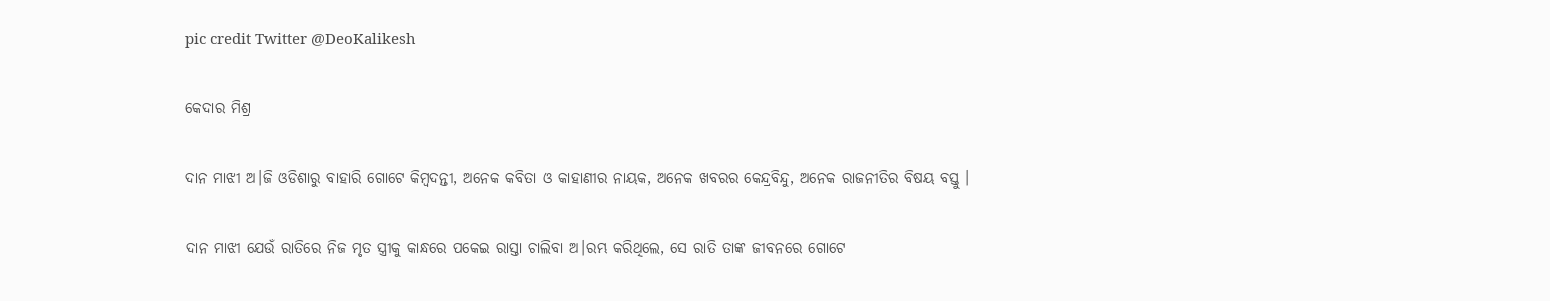pic credit Twitter @DeoKalikesh

କେଦାର ମିଶ୍ର

ଦାନ ମାଝୀ ଅ।ଜି ଓଡିଶାରୁ ବାହାରି ଗୋଟେ କିମ୍ବଦନ୍ତୀ, ଅନେକ କବିତା ଓ କାହାଣୀର ନାୟକ, ଅନେକ ଖବରର କେନ୍ଦ୍ରବିନ୍ଦୁ, ଅନେକ ରାଜନୀତିର ବିଷୟ ବସ୍ତୁ ।

ଦାନ ମାଝୀ ଯେଉଁ ରାତିରେ ନିଜ ମୃତ ସ୍ତ୍ରୀକୁ କାନ୍ଧରେ ପକେଇ ରାସ୍ତା ଚାଲିବା ଅ।ରମ୍ଭ କରିଥିଲେ, ସେ ରାତି ତାଙ୍କ ଜୀବନରେ ଗୋଟେ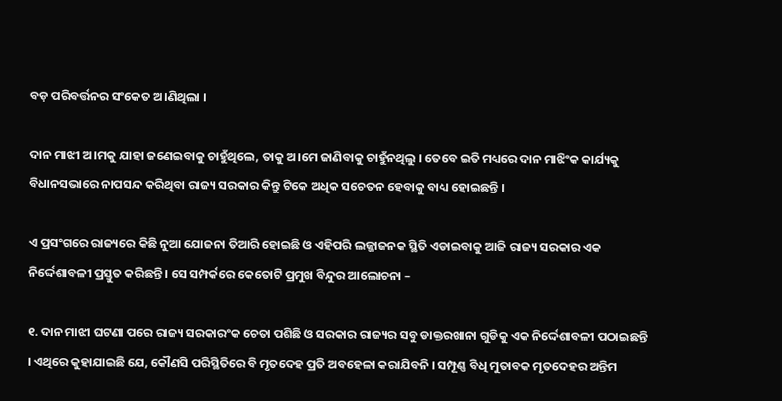ବଡ଼ ପରିବର୍ତ୍ତନର ସଂକେତ ଅ।ଣିଥିଲା ।

ଦାନ ମାଝୀ ଅ।ମକୁ ଯାହା ଜଣେଇବାକୁ ଚାହୁଁଥିଲେ, ତାକୁ ଅ।ମେ ଜାଣିବାକୁ ଚାହୁଁନଥିଲୁ । ତେବେ ଇତି ମଧ୍ୟରେ ଦାନ ମାଝିଂକ କାର୍ଯ୍ୟକୁ ବିଧାନସଭାରେ ନାପସନ୍ଦ କରିଥିବା ରାଜ୍ୟ ସରକାର କିନ୍ତୁ ଟିକେ ଅଧିକ ସଚେତନ ହେବାକୁ ବାଧ୍ୟ ହୋଇଛନ୍ତି ।

ଏ ପ୍ରସଂଗରେ ରାଜ୍ୟରେ କିଛି ନୁଆ ଯୋଜନା ତିଆରି ହୋଇଛି ଓ ଏହିପରି ଲଜ୍ଜାଜନକ ସ୍ଥିତି ଏଡାଇବାକୁ ଆଜି ରାଜ୍ୟ ସରକାର ଏକ ନିର୍ଦ୍ଦେଶାବଳୀ ପ୍ରସ୍ତୁତ କରିଛନ୍ତି । ସେ ସମ୍ପର୍କରେ କେତୋଟି ପ୍ରମୁଖ ବିନ୍ଦୁର ଆଲୋଚନା –

୧. ଦାନ ମାଝୀ ଘଟଣା ପରେ ରାଜ୍ୟ ସରକାରଂକ ଚେତା ପଶିଛି ଓ ସରକାର ରାଜ୍ୟର ସବୁ ଡାକ୍ତରଖାନା ଗୁଡିକୁ ଏକ ନିର୍ଦ୍ଦେଶାବଳୀ ପଠାଇଛନ୍ତି । ଏଥିରେ କୁହାଯାଇଛି ଯେ, କୌଣସି ପରିସ୍ଥିତିରେ ବି ମୃତଦେହ ପ୍ରତି ଅବହେଳା କରାଯିବନି । ସମ୍ପୂଣ୍ଣ ବିଧି ମୁତାବକ ମୃତଦେହର ଅନ୍ତିମ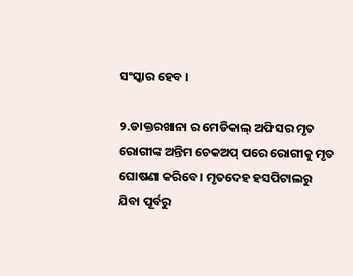ସଂସ୍କାର ହେବ ।

୨.ଡାକ୍ତରଖାନା ର ମେଡିକାଲ୍ ଅଫିସର ମୃତ ରୋଗୀଙ୍କ ଅନ୍ତିମ ଚେକଅପ୍ ପରେ ରୋଗୀକୁ ମୃତ ଘୋଷଣା କରିବେ। ମୃତଦେହ ହସପିଟାଲରୁ ଯିବା ପୂର୍ବରୁ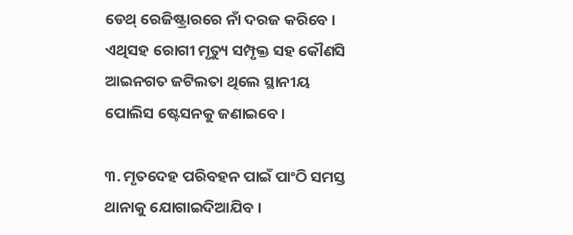ଡେଥ୍ ରେଜିଷ୍ଟ୍ରାରରେ ନାଁ ଦରଜ କରିବେ । ଏଥିସହ ରୋଗୀ ମୃତ୍ୟୁ ସମ୍ପୃକ୍ତ ସହ କୌଣସି ଆଇନଗତ ଜଟିଲତା ଥିଲେ ସ୍ଥାନୀୟ ପୋଲିସ ଷ୍ଟେସନକୁ ଜଣାଇବେ।

୩. ମୃତଦେହ ପରିବହନ ପାଇଁ ପାଂଠି ସମସ୍ତ ଥାନାକୁ ଯୋଗାଇଦିଆଯିବ ।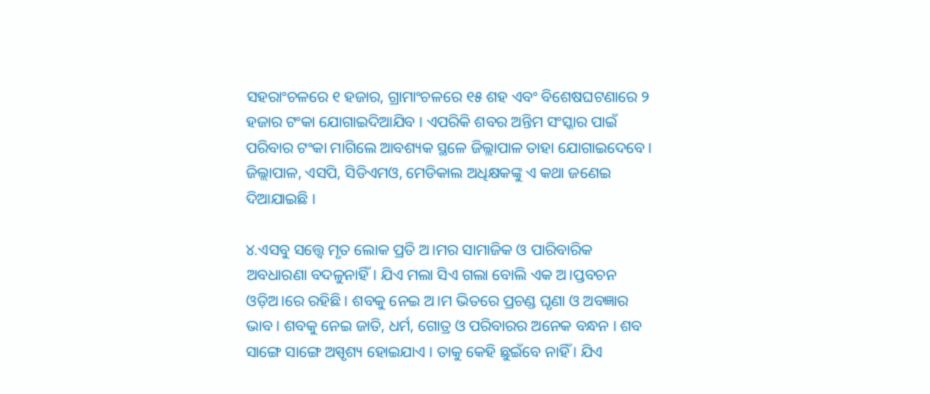ସହରାଂଚଳରେ ୧ ହଜାର, ଗ୍ରାମାଂଚଳରେ ୧୫ ଶହ ଏବଂ ବିଶେଷଘଟଣାରେ ୨ ହଜାର ଟଂକା ଯୋଗାଇଦିଆଯିବ । ଏପରିକି ଶବର ଅନ୍ତିମ ସଂସ୍କାର ପାଇଁ ପରିବାର ଟଂକା ମାଗିଲେ ଆବଶ୍ୟକ ସ୍ଥଳେ ଜିଲ୍ଲାପାଳ ତାହା ଯୋଗାଇଦେବେ। ଜିଲ୍ଲାପାଳ, ଏସପି, ସିଡିଏମଓ, ମେଡିକାଲ ଅଧିକ୍ଷକଙ୍କୁ ଏ କଥା ଜଣେଇ ଦିଆଯାଇଛି ।

୪.ଏସବୁ ସତ୍ତ୍ୱେ ମୃତ ଲୋକ ପ୍ରତି ଅ।ମର ସାମାଜିକ ଓ ପାରିବାରିକ ଅବଧାରଣା ବଦଳୁନାହିଁ। ଯିଏ ମଲା ସିଏ ଗଲା ବୋଲି ଏକ ଅ।ପ୍ତବଚନ ଓଡ଼ିଅ।ରେ ରହିଛି । ଶବକୁ ନେଇ ଅ।ମ ଭିତରେ ପ୍ରଚଣ୍ଡ ଘୃଣା ଓ ଅବଜ୍ଞାର ଭାବ । ଶବକୁ ନେଇ ଜାତି, ଧର୍ମ, ଗୋତ୍ର ଓ ପରିବାରର ଅନେକ ବନ୍ଧନ । ଶବ ସାଙ୍ଗେ ସାଙ୍ଗେ ଅସ୍ପୃଶ୍ୟ ହୋଇଯାଏ । ତାକୁ କେହି ଛୁଇଁବେ ନାହିଁ । ଯିଏ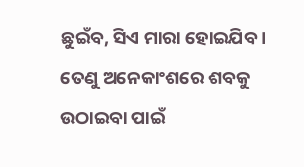ଛୁଇଁବ, ସିଏ ମାରା ହୋଇଯିବ । ତେଣୁ ଅନେକାଂଶରେ ଶବକୁ ଉଠାଇବା ପାଇଁ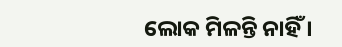ଲୋକ ମିଳନ୍ତି ନାହିଁ ।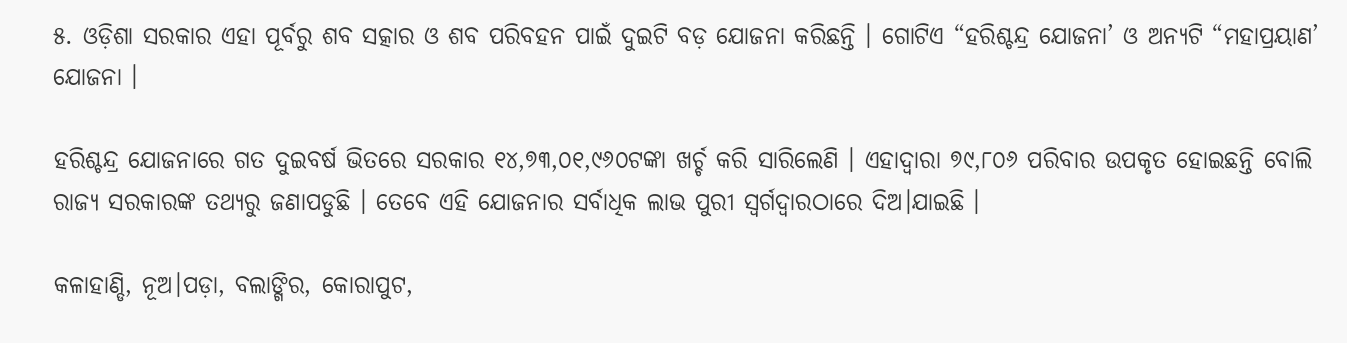୫. ଓଡ଼ିଶା ସରକାର ଏହା ପୂର୍ବରୁ ଶବ ସତ୍କାର ଓ ଶବ ପରିବହନ ପାଇଁ ଦୁଇଟି ବଡ଼ ଯୋଜନା କରିଛନ୍ତି । ଗୋଟିଏ “ହରିଶ୍ଚନ୍ଦ୍ର ଯୋଜନା’ ଓ ଅନ୍ୟଟି “ମହାପ୍ରୟାଣ’ ଯୋଜନା ।

ହରିଶ୍ଚନ୍ଦ୍ର ଯୋଜନାରେ ଗତ ଦୁଇବର୍ଷ ଭିତରେ ସରକାର ୧୪,୭୩,୦୧,୯୬୦ଟଙ୍କା ଖର୍ଚ୍ଚ କରି ସାରିଲେଣି । ଏହାଦ୍ୱାରା ୭୯,୮୦୬ ପରିବାର ଉପକୃତ ହୋଇଛନ୍ତି ବୋଲି ରାଜ୍ୟ ସରକାରଙ୍କ ତଥ୍ୟରୁ ଜଣାପଡୁଛି । ତେବେ ଏହି ଯୋଜନାର ସର୍ବାଧିକ ଲାଭ ପୁରୀ ସ୍ୱର୍ଗଦ୍ୱାରଠାରେ ଦିଅ।ଯାଇଛି ।

କଳାହାଣ୍ଡି, ନୂଅ।ପଡ଼ା, ବଲାଙ୍ଗିର, କୋରାପୁଟ,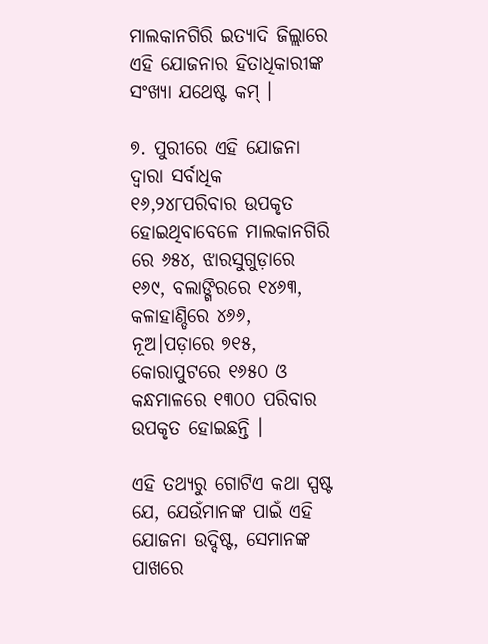ମାଲକାନଗିରି ଇତ୍ୟାଦି ଜିଲ୍ଲାରେ ଏହି ଯୋଜନାର ହିତାଧିକାରୀଙ୍କ ସଂଖ୍ୟା ଯଥେଷ୍ଟ କମ୍ ।

୭. ପୁରୀରେ ଏହି ଯୋଜନା ଦ୍ୱାରା ସର୍ବାଧିକ ୧୬,୨୪୮ପରିବାର ଉପକୃତ ହୋଇଥିବାବେଳେ ମାଲକାନଗିରି ରେ ୬୫୪, ଝାରସୁଗୁଡ଼ାରେ ୧୬୯, ବଲାଙ୍ଗିରରେ ୧୪୬୩, କଳାହାଣ୍ଡିରେ ୪୬୬, ନୂଅ।ପଡ଼ାରେ ୭୧୫, କୋରାପୁଟରେ ୧୬୫୦ ଓ କନ୍ଧମାଳରେ ୧୩୦୦ ପରିବାର ଉପକୃତ ହୋଇଛନ୍ତି ।

ଏହି ତଥ୍ୟରୁ ଗୋଟିଏ କଥା ସ୍ପଷ୍ଟ ଯେ, ଯେଉଁମାନଙ୍କ ପାଇଁ ଏହି ଯୋଜନା ଉଦ୍ଦିଷ୍ଟ, ସେମାନଙ୍କ ପାଖରେ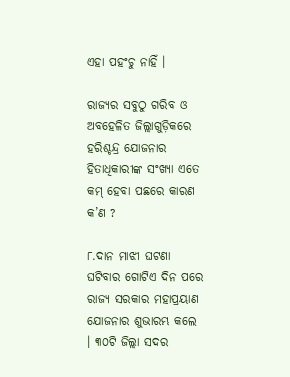ଏହା ପହଂଚୁ ନାହିଁ ।

ରାଜ୍ୟର ସବୁଠୁ ଗରିବ ଓ ଅବହେଳିତ ଜିଲ୍ଲାଗୁଡ଼ିକରେ ହରିଶ୍ଚନ୍ଦ୍ର ଯୋଜନାର ହିତାଧିକାରୀଙ୍କ ସଂଖ୍ୟା ଏତେ କମ୍ ହେବା ପଛରେ କାରଣ କ’ଣ ?

୮.ଦାନ ମାଝୀ ଘଟଣା ଘଟିବାର ଗୋଟିଏ ଦିନ ପରେ ରାଜ୍ୟ ସରକାର ମହାପ୍ରୟାଣ ଯୋଜନାର ଶୁଭାରମ୍ଭ କଲେ । ୩୦ଟି ଜିଲ୍ଲା ସଦର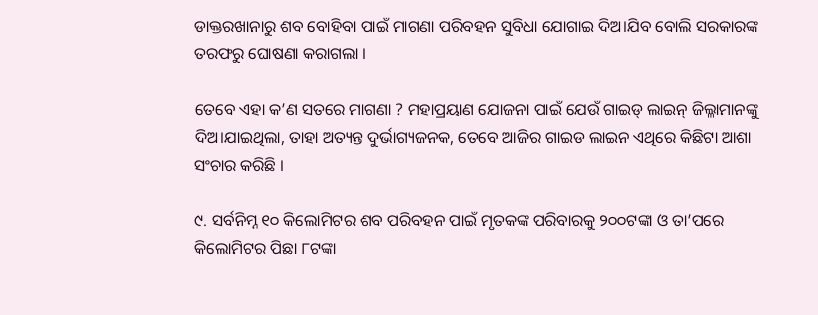ଡାକ୍ତରଖାନାରୁ ଶବ ବୋହିବା ପାଇଁ ମାଗଣା ପରିବହନ ସୁବିଧା ଯୋଗାଇ ଦିଅ।ଯିବ ବୋଲି ସରକାରଙ୍କ ତରଫରୁ ଘୋଷଣା କରାଗଲା ।

ତେବେ ଏହା କ’ଣ ସତରେ ମାଗଣା ? ମହାପ୍ରୟାଣ ଯୋଜନା ପାଇଁ ଯେଉଁ ଗାଇଡ୍ ଲାଇନ୍ ଜିଲ୍ଳାମାନଙ୍କୁ ଦିଅ।ଯାଇଥିଲା, ତାହା ଅତ୍ୟନ୍ତ ଦୁର୍ଭାଗ୍ୟଜନକ, ତେବେ ଆଜିର ଗାଇଡ ଲାଇନ ଏଥିରେ କିଛିଟା ଆଶା ସଂଚାର କରିଛି ।

୯. ସର୍ବନିମ୍ନ ୧୦ କିଲୋମିଟର ଶବ ପରିବହନ ପାଇଁ ମୃତକଙ୍କ ପରିବାରକୁ ୨୦୦ଟଙ୍କା ଓ ତା’ପରେ କିଲୋମିଟର ପିଛା ୮ଟଙ୍କା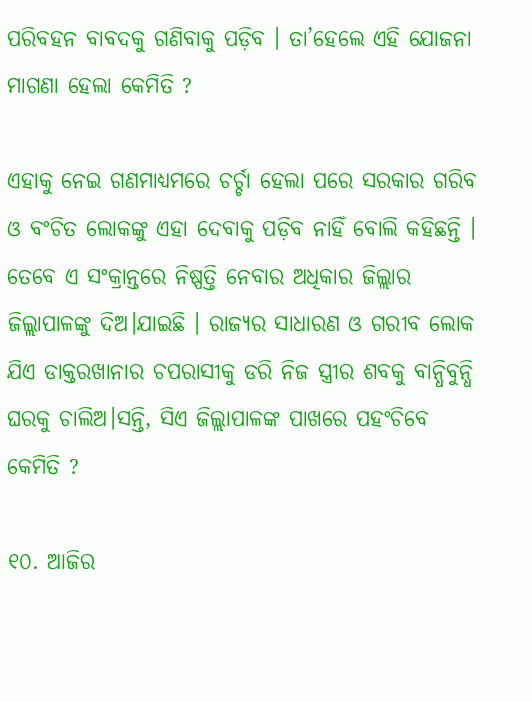ପରିବହନ ବାବଦକୁ ଗଣିବାକୁ ପଡ଼ିବ । ତା’ହେଲେ ଏହି ଯୋଜନା ମାଗଣା ହେଲା କେମିତି ?

ଏହାକୁ ନେଇ ଗଣମାଧ୍ୟମରେ ଚର୍ଚ୍ଚା ହେଲା ପରେ ସରକାର ଗରିବ ଓ ବଂଚିତ ଲୋକଙ୍କୁ ଏହା ଦେବାକୁ ପଡ଼ିବ ନାହିଁ ବୋଲି କହିଛନ୍ତି । ତେବେ ଏ ସଂକ୍ରାନ୍ତରେ ନିଷ୍ପତ୍ତି ନେବାର ଅଧିକାର ଜିଲ୍ଲାର ଜିଲ୍ଲାପାଳଙ୍କୁ ଦିଅ।ଯାଇଛି । ରାଜ୍ୟର ସାଧାରଣ ଓ ଗରୀବ ଲୋକ ଯିଏ ଡାକ୍ତରଖାନାର ଚପରାସୀକୁ ଡରି ନିଜ ସ୍ତ୍ରୀର ଶବକୁ ବାନ୍ଧିବୁନ୍ଧି ଘରକୁ ଚାଲିଅ।ସନ୍ତି, ସିଏ ଜିଲ୍ଲାପାଳଙ୍କ ପାଖରେ ପହଂଚିବେ କେମିତି ?

୧୦. ଆଜିର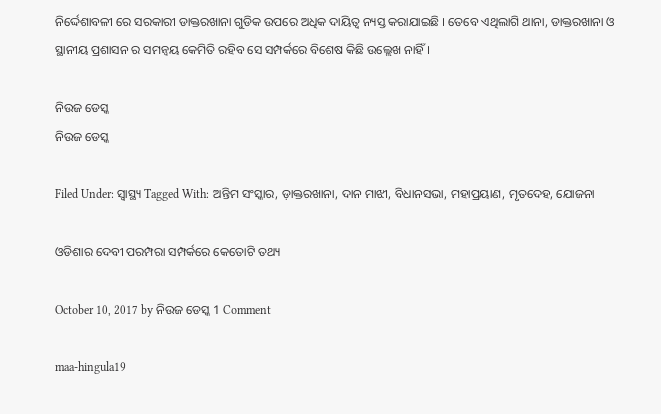ନିର୍ଦ୍ଦେଶାବଳୀ ରେ ସରକାରୀ ଡାକ୍ତରଖାନା ଗୁଡିକ ଉପରେ ଅଧିକ ଦାୟିତ୍ଵ ନ୍ୟସ୍ତ କରାଯାଇଛି । ତେବେ ଏଥିଲାଗି ଥାନା, ଡାକ୍ତରଖାନା ଓ ସ୍ଥାନୀୟ ପ୍ରଶାସନ ର ସମନ୍ଵୟ କେମିତି ରହିବ ସେ ସମ୍ପର୍କରେ ବିଶେଷ କିଛି ଉଲ୍ଲେଖ ନାହିଁ ।

ନିଉଜ ଡେସ୍କ
ନିଉଜ ଡେସ୍କ

Filed Under: ସ୍ୱାସ୍ଥ୍ୟ Tagged With: ଅନ୍ତିମ ସଂସ୍କାର, ଡ଼ାକ୍ତରଖାନା, ଦାନ ମାଝୀ, ବିଧାନସଭା, ମହାପ୍ରୟାଣ, ମୃତଦେହ, ଯୋଜନା

ଓଡିଶାର ଦେବୀ ପରମ୍ପରା ସମ୍ପର୍କରେ କେତୋଟି ତଥ୍ୟ

October 10, 2017 by ନିଉଜ ଡେସ୍କ 1 Comment

maa-hingula19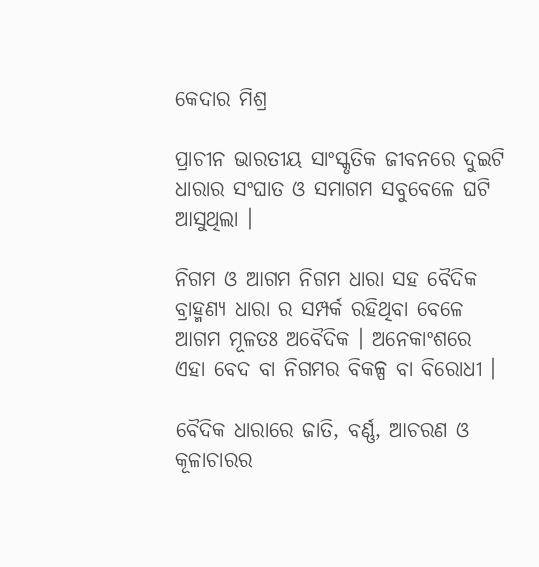କେଦାର ମିଶ୍ର

ପ୍ରାଚୀନ ଭାରତୀୟ ସାଂସ୍କୃତିକ ଜୀବନରେ ଦୁଇଟି ଧାରାର ସଂଘାତ ଓ ସମାଗମ ସବୁବେଳେ ଘଟି ଆସୁଥିଲା ।

ନିଗମ ଓ ଆଗମ ନିଗମ ଧାରା ସହ ବୈଦିକ ବ୍ରାହ୍ମଣ୍ୟ ଧାରା ର ସମ୍ପର୍କ ରହିଥିବା ବେଳେ ଆଗମ ମୂଳତଃ ଅବୈଦିକ । ଅନେକାଂଶରେ ଏହା ବେଦ ବା ନିଗମର ବିକଳ୍ପ ବା ବିରୋଧୀ ।

ବୈଦିକ ଧାରାରେ ଜାତି, ବର୍ଣ୍ଣ, ଆଚରଣ ଓ କୂଳାଚାରର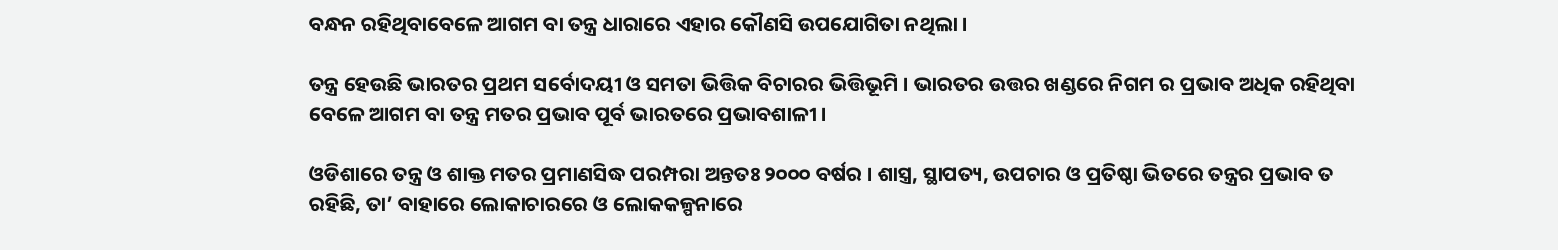ବନ୍ଧନ ରହିଥିବାବେଳେ ଆଗମ ବା ତନ୍ତ୍ର ଧାରାରେ ଏହାର କୌଣସି ଉପଯୋଗିତା ନଥିଲା ।

ତନ୍ତ୍ର ହେଉଛି ଭାରତର ପ୍ରଥମ ସର୍ବୋଦୟୀ ଓ ସମତା ଭିତ୍ତିକ ବିଚାରର ଭିତ୍ତିଭୂମି । ଭାରତର ଉତ୍ତର ଖଣ୍ଡରେ ନିଗମ ର ପ୍ରଭାବ ଅଧିକ ରହିଥିବା ବେଳେ ଆଗମ ବା ତନ୍ତ୍ର ମତର ପ୍ରଭାବ ପୂର୍ବ ଭାରତରେ ପ୍ରଭାବଶାଳୀ ।

ଓଡିଶାରେ ତନ୍ତ୍ର ଓ ଶାକ୍ତ ମତର ପ୍ରମାଣସିଦ୍ଧ ପରମ୍ପରା ଅନ୍ତତଃ ୨୦୦୦ ବର୍ଷର । ଶାସ୍ତ୍ର, ସ୍ଥାପତ୍ୟ, ଉପଚାର ଓ ପ୍ରତିଷ୍ଠା ଭିତରେ ତନ୍ତ୍ରର ପ୍ରଭାବ ତ ରହିଛି, ତା’ ବାହାରେ ଲୋକାଚାରରେ ଓ ଲୋକକଳ୍ପନାରେ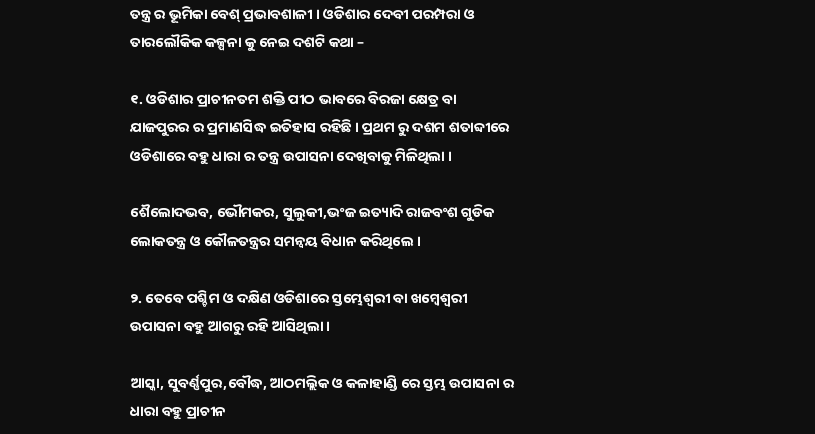ତନ୍ତ୍ର ର ଭୂମିକା ବେଶ୍ ପ୍ରଭାବଶାଳୀ । ଓଡିଶାର ଦେବୀ ପରମ୍ପରା ଓ ତାରଲୌକିକ କଳ୍ପନା କୁ ନେଇ ଦଶଟି କଥା –

୧. ଓଡିଶାର ପ୍ରାଚୀନତମ ଶକ୍ତି ପୀଠ ଭାବରେ ବିରଜା କ୍ଷେତ୍ର ବା ଯାଜପୁରର ର ପ୍ରମାଣସିଦ୍ଧ ଇତିହାସ ରହିଛି । ପ୍ରଥମ ରୁ ଦଶମ ଶତାବ୍ଦୀରେ ଓଡିଶାରେ ବହୁ ଧାରା ର ତନ୍ତ୍ର ଉପାସନା ଦେଖିବାକୁ ମିଳିଥିଲା ।

ଶୈଲୋଦଭବ, ଭୌମକର, ସୁଲୁକୀ,ଭଂଜ ଇତ୍ୟାଦି ରାଜବଂଶ ଗୁଡିକ ଲୋକତନ୍ତ୍ର ଓ କୌଳତନ୍ତ୍ରର ସମନ୍ୱୟ ବିଧାନ କରିଥିଲେ ।

୨. ତେବେ ପଶ୍ଚିମ ଓ ଦକ୍ଷିଣ ଓଡିଶାରେ ସ୍ତମ୍ଭେଶ୍ଵରୀ ବା ଖମ୍ବେଶ୍ଵରୀ ଉପାସନା ବହୁ ଆଗରୁ ରହି ଆସିଥିଲା ।

ଆସ୍କା, ସୁବର୍ଣ୍ଣପୁର,ବୌଦ୍ଧ, ଆଠମଲ୍ଲିକ ଓ କଳାହାଣ୍ଡି ରେ ସ୍ତମ୍ଭ ଉପାସନା ର ଧାରା ବହୁ ପ୍ରାଚୀନ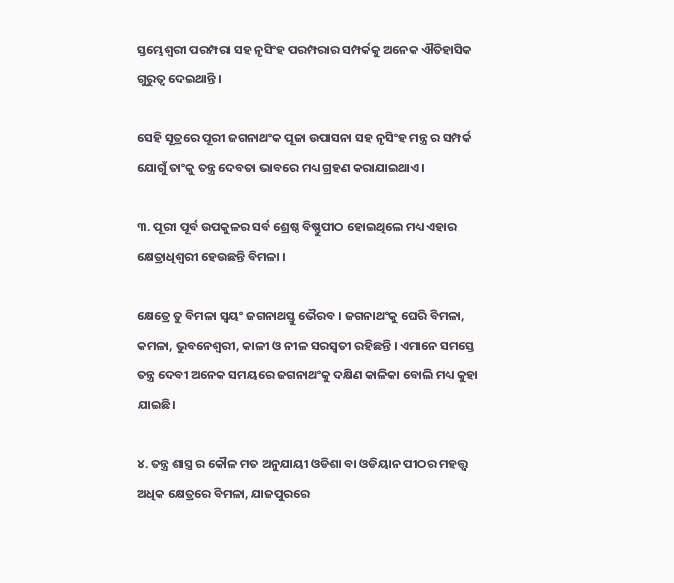ସ୍ତମ୍ଭେଶ୍ଵରୀ ପରମ୍ପରା ସହ ନୃସିଂହ ପରମ୍ପରାର ସମ୍ପର୍କକୁ ଅନେକ ଐତିହାସିକ ଗୁରୁତ୍ଵ ଦେଇଥାନ୍ତି ।

ସେହି ସୂତ୍ରରେ ପୂରୀ ଜଗନାଥଂକ ପୂଜା ଉପାସନା ସହ ନୃସିଂହ ମନ୍ତ୍ର ର ସମ୍ପର୍କ ଯୋଗୁଁ ତାଂକୁ ତନ୍ତ୍ର ଦେବତା ଭାବରେ ମଧ୍ୟ ଗ୍ରହଣ କରାଯାଇଥାଏ ।

୩. ପୂରୀ ପୂର୍ବ ଉପକୁଳର ସର୍ବ ଶ୍ରେଷ୍ଠ ବିଷ୍ଣୁପୀଠ ହୋଇଥିଲେ ମଧ୍ୟ ଏହାର କ୍ଷେତ୍ରାଧିଶ୍ଵରୀ ହେଉଛନ୍ତି ବିମଳା ।

କ୍ଷେତ୍ରେ ତୁ ବିମଳା ସ୍ଵୟଂ ଜଗନାଥସ୍ତୁ ଭୈରବ । ଜଗନାଥଂକୁ ଘେରି ବିମଳା, କମଳା, ଭୁବନେଶ୍ଵରୀ, କାଳୀ ଓ ନୀଳ ସରସ୍ଵତୀ ରହିଛନ୍ତି । ଏମାନେ ସମସ୍ତେ ତନ୍ତ୍ର ଦେବୀ ଅନେକ ସମୟରେ ଜଗନାଥଂକୁ ଦକ୍ଷିଣ କାଳିକା ବୋଲି ମଧ୍ୟ କୁହା ଯାଇଛି।

୪. ତନ୍ତ୍ର ଶାସ୍ତ୍ର ର କୌଳ ମତ ଅନୁଯାୟୀ ଓଡିଶା ବା ଓଡିୟାନ ପୀଠର ମହତ୍ତ୍ଵ ଅଧିକ କ୍ଷେତ୍ରରେ ବିମଳା, ଯାଜପୁରରେ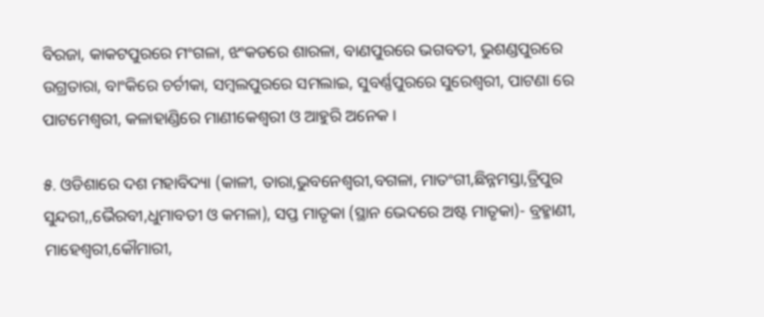ବିରଜା, କାକଟପୁରରେ ମଂଗଳା, ଝଂକଡରେ ଶାରଳା, ବାଣପୁରରେ ଭଗବତୀ, ଭୁଶଣ୍ଡପୁରରେ ଉଗ୍ରତାରା, ବାଂକିରେ ଚର୍ଚୀକା, ସମ୍ବଲପୁରରେ ସମଲାଇ, ସୁବର୍ଣ୍ଣପୁରରେ ସୁରେଶ୍ଵରୀ, ପାଟଣା ରେ ପାଟମେଶ୍ଵରୀ, କଳାହାଣ୍ଡିରେ ମାଣୀକେଶ୍ଵରୀ ଓ ଆହୁରି ଅନେକ ।

୫. ଓଡିଶାରେ ଦଶ ମହାବିଦ୍ୟା (କାଳୀ, ତାରା,ଭୁବନେଶ୍ଵରୀ,ବଗଳା, ମାତଂଗୀ,ଛିନ୍ନମସ୍ତା,ତ୍ରିପୁର ସୁନ୍ଦରୀ,,ଭୈରବୀ,ଧୁମାବତୀ ଓ କମଳା), ସପ୍ତ ମାତୃକା (ସ୍ଥାନ ଭେଦରେ ଅଷ୍ଟ ମାତୃକା)- ବ୍ରହ୍ମାଣୀ, ମାହେଶ୍ଵରୀ,କୌମାରୀ,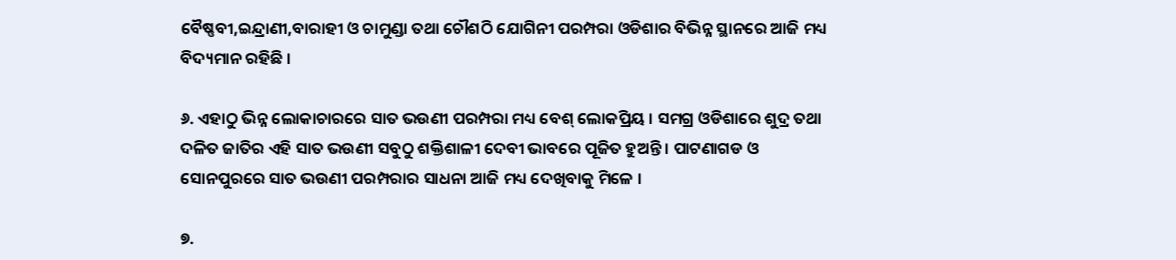ବୈଷ୍ଣବୀ,ଇନ୍ଦ୍ରାଣୀ,ବାରାହୀ ଓ ଚାମୁଣ୍ଡା ତଥା ଚୌଶଠି ଯୋଗିନୀ ପରମ୍ପରା ଓଡିଶାର ବିଭିନ୍ନ ସ୍ଥାନରେ ଆଜି ମଧ୍ୟ ବିଦ୍ୟମାନ ରହିଛି ।

୬. ଏହାଠୁ ଭିନ୍ନ ଲୋକାଚାରରେ ସାତ ଭଉଣୀ ପରମ୍ପରା ମଧ୍ୟ ବେଶ୍ ଲୋକପ୍ରିୟ । ସମଗ୍ର ଓଡିଶାରେ ଶୁଦ୍ର ତଥା ଦଳିତ ଜାତିର ଏହି ସାତ ଭଉଣୀ ସବୁଠୁ ଶକ୍ତିଶାଳୀ ଦେବୀ ଭାବରେ ପୂଜିତ ହୁଅନ୍ତି । ପାଟଣାଗଡ ଓ ସୋନପୁରରେ ସାତ ଭଉଣୀ ପରମ୍ପରାର ସାଧନା ଆଜି ମଧ୍ୟ ଦେଖିବାକୁ ମିଳେ ।

୭.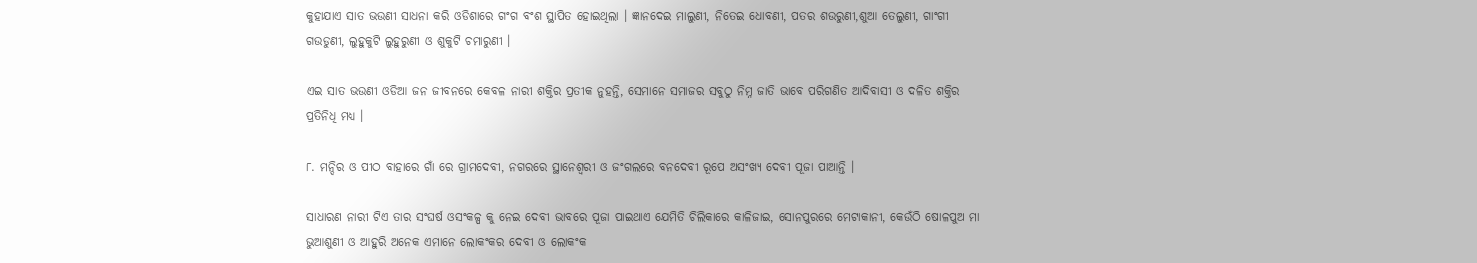କୁହାଯାଏ ସାତ ଭଉଣୀ ସାଧନା କରି ଓଡିଶାରେ ଗଂଗ ବଂଶ ସ୍ଥାପିତ ହୋଇଥିଲା । ଜ୍ଞାନଦେଇ ମାଲୁଣୀ, ନିତେଇ ଧୋବଣୀ, ପତର ଶଉରୁଣୀ,ଶୁଆ ତେଲୁଣୀ, ଗାଂଗୀ ଗଉଡୁଣୀ, ଲୁହୁକୁଟି ଲୁହୁରୁଣୀ ଓ ଶୁକୁଟି ଚମାରୁଣୀ ।

ଏଇ ସାତ ଭଉଣୀ ଓଡିଆ ଜନ ଜୀବନରେ କେବଳ ନାରୀ ଶକ୍ତିର ପ୍ରତୀକ ନୁହନ୍ତି, ସେମାନେ ସମାଜର ସବୁଠୁ ନିମ୍ନ ଜାତି ଭାବେ ପରିଗଣିତ ଆଦିବାସୀ ଓ ଦଳିତ ଶକ୍ତିର ପ୍ରତିନିଧି ମଧ୍ୟ ।

୮. ମନ୍ଦିର ଓ ପୀଠ ବାହାରେ ଗାଁ ରେ ଗ୍ରାମଦେବୀ, ନଗରରେ ସ୍ଥାନେଶ୍ଵରୀ ଓ ଜଂଗଲରେ ବନଦେବୀ ରୂପେ ଅସଂଖ୍ୟ ଦେବୀ ପୂଜା ପାଆନ୍ତି ।

ସାଧାରଣ ନାରୀ ଟିଏ ତାର ସଂଘର୍ଷ ଓସଂକଳ୍ପ କୁ ନେଇ ଦେବୀ ଭାବରେ ପୂଜା ପାଇଥାଏ ଯେମିତି ଚିଲିକାରେ କାଳିଜାଇ, ସୋନପୁରରେ ମେଟାକାନୀ, କେଉଁଠି ଷୋଳପୁଅ ମା ଭୁଆଶୁଣୀ ଓ ଆହୁରି ଅନେକ ଏମାନେ ଲୋକଂକର ଦେବୀ ଓ ଲୋକଂକ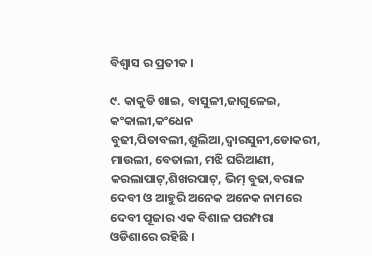ବିଶ୍ଵାସ ର ପ୍ରତୀକ ।

୯. କାକୁଡି ଖାଇ, ବାସୁଳୀ,ଜାଗୁଳେଇ, କଂକାଲୀ,କଂଧେନ ବୁଢୀ,ପିତାବଲୀ,ଶୁଲିଆ,ଦ୍ଵାରସୁନୀ,ଡୋକରୀ, ମାଉଲୀ, ବେତାଲୀ, ମଝି ଘରିଆଣୀ, କରଲାପାଟ୍,ଶିଖରପାଟ୍, ଭିମ୍ ବୁଢା,ବରାଳ ଦେବୀ ଓ ଆହୁରି ଅନେକ ଅନେକ ନାମରେ ଦେବୀ ପୂଜାର ଏକ ବିଶାଳ ପରମ୍ପରା ଓଡିଶାରେ ରହିଛି ।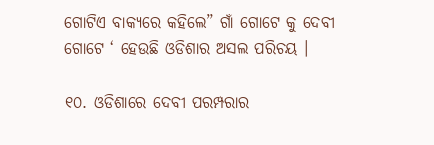ଗୋଟିଏ ବାକ୍ୟରେ କହିଲେ” ଗାଁ ଗୋଟେ କୁ ଦେବୀ ଗୋଟେ ‘ ହେଉଛି ଓଡିଶାର ଅସଲ ପରିଚୟ ।

୧୦. ଓଡିଶାରେ ଦେବୀ ପରମ୍ପରାର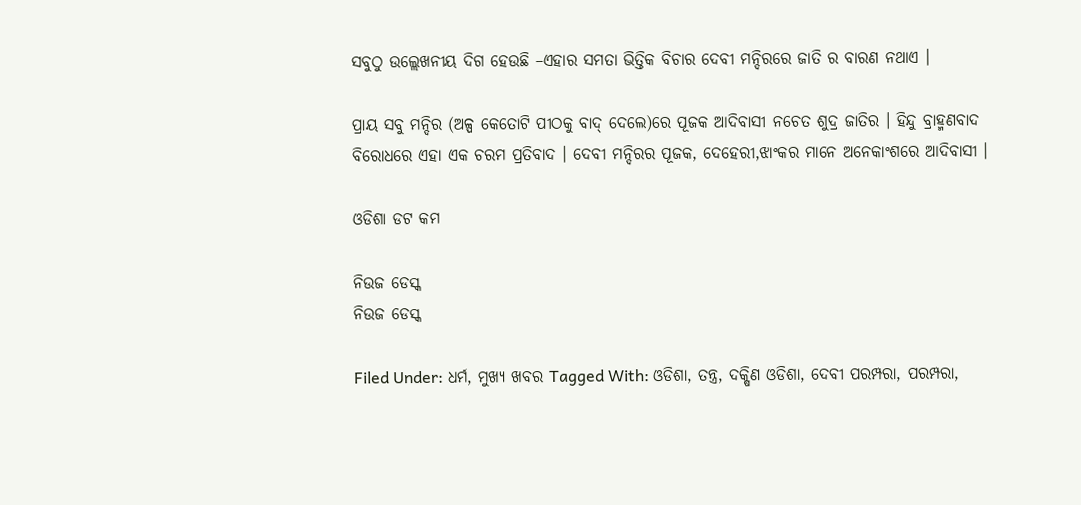ସବୁଠୁ ଉଲ୍ଲେଖନୀୟ ଦିଗ ହେଉଛି –ଏହାର ସମତା ଭିତ୍ତିକ ବିଚାର ଦେବୀ ମନ୍ଦିରରେ ଜାତି ର ବାରଣ ନଥାଏ ।

ପ୍ରାୟ ସବୁ ମନ୍ଦିର (ଅଳ୍ପ କେତୋଟି ପୀଠକୁ ବାଦ୍ ଦେଲେ)ରେ ପୂଜକ ଆଦିବାସୀ ନଚେତ ଶୁଦ୍ର ଜାତିର । ହିନ୍ଦୁ ବ୍ରାହ୍ମଣବାଦ ବିରୋଧରେ ଏହା ଏକ ଚରମ ପ୍ରତିବାଦ । ଦେବୀ ମନ୍ଦିରର ପୂଜକ, ଦେହେରୀ,ଝାଂକର ମାନେ ଅନେକାଂଶରେ ଆଦିବାସୀ ।

ଓଡିଶା ଡଟ କମ

ନିଉଜ ଡେସ୍କ
ନିଉଜ ଡେସ୍କ

Filed Under: ଧର୍ମ, ମୁଖ୍ୟ ଖବର Tagged With: ଓଡିଶା, ତନ୍ତ୍ର, ଦକ୍ଷିଣ ଓଡିଶା, ଦେବୀ ପରମ୍ପରା, ପରମ୍ପରା,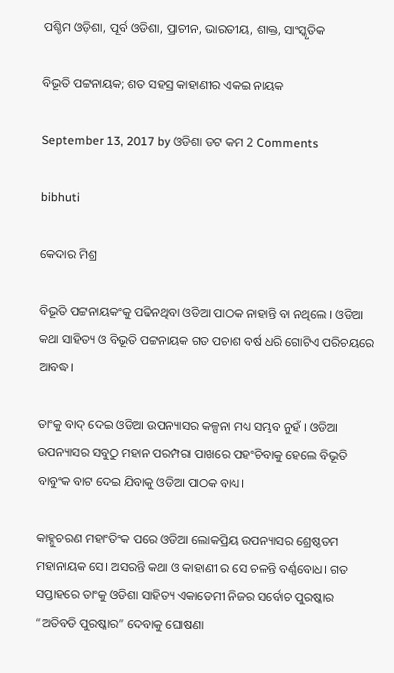ପଶ୍ଚିମ ଓଡ଼ିଶା, ପୂର୍ବ ଓଡିଶା, ପ୍ରାଚୀନ, ଭାରତୀୟ, ଶାକ୍ତ, ସାଂସ୍କୃତିକ

ବିଭୂତି ପଟ୍ଟନାୟକ; ଶତ ସହସ୍ର କାହାଣୀର ଏକଇ ନାୟକ

September 13, 2017 by ଓଡିଶା ଡଟ କମ 2 Comments

bibhuti

କେଦାର ମିଶ୍ର

ବିଭୂତି ପଟ୍ଟନାୟକଂକୁ ପଢିନଥିବା ଓଡିଆ ପାଠକ ନାହାନ୍ତି ବା ନଥିଲେ । ଓଡିଆ କଥା ସାହିତ୍ୟ ଓ ବିଭୂତି ପଟ୍ଟନାୟକ ଗତ ପଚାଶ ବର୍ଷ ଧରି ଗୋଟିଏ ପରିଚୟରେ ଆବଦ୍ଧ।

ତାଂକୁ ବାଦ୍ ଦେଇ ଓଡିଆ ଉପନ୍ୟାସର କଳ୍ପନା ମଧ୍ୟ ସମ୍ଭବ ନୁହଁ । ଓଡିଆ ଉପନ୍ୟାସର ସବୁଠୁ ମହାନ ପରମ୍ପରା ପାଖରେ ପହଂଚିବାକୁ ହେଲେ ବିଭୂତି ବାବୁଂକ ବାଟ ଦେଇ ଯିବାକୁ ଓଡିଆ ପାଠକ ବାଧ୍ୟ।

କାହ୍ନୁଚରଣ ମହାଂତିଂକ ପରେ ଓଡିଆ ଲୋକପ୍ରିୟ ଉପନ୍ୟାସର ଶ୍ରେଷ୍ଠତମ ମହାନାୟକ ସେ। ଅସରନ୍ତି କଥା ଓ କାହାଣୀ ର ସେ ଚଳନ୍ତି ବର୍ଣ୍ଣବୋଧ। ଗତ ସପ୍ତାହରେ ତାଂକୁ ଓଡିଶା ସାହିତ୍ୟ ଏକାଡେମୀ ନିଜର ସର୍ବୋଚ ପୁରଷ୍କାର “ଅତିବଡି ପୁରଷ୍କାର” ଦେବାକୁ ଘୋଷଣା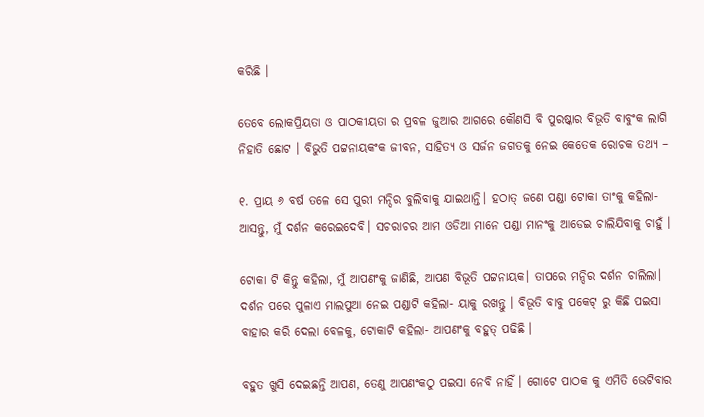କରିଛି ।

ତେବେ ଲୋକପ୍ରିୟତା ଓ ପାଠକୀୟତା ର ପ୍ରବଳ ଜୁଆର ଆଗରେ କୌଣସି ବି ପୁରଷ୍କାର ବିଭୂତି ବାବୁଂକ ଲାଗି ନିହାତି ଛୋଟ । ବିଭୁତି ପଟ୍ଟନାୟକଂକ ଜୀବନ, ସାହିତ୍ୟ ଓ ସର୍ଜନ ଜଗତକୁ ନେଇ କେତେକ ରୋଚକ ତଥ୍ୟ –

୧. ପ୍ରାୟ ୬ ବର୍ଷ ତଳେ ସେ ପୁରୀ ମନ୍ଦିର ବୁଲିବାକୁ ଯାଇଥାନ୍ତି। ହଠାତ୍ ଜଣେ ପଣ୍ଡା ଟୋକା ତାଂକୁ କହିଲା- ଆସନ୍ତୁ, ମୁଁ ଦର୍ଶନ କରେଇଦେବି। ସଚରାଚର ଆମ ଓଡିଆ ମାନେ ପଣ୍ଡା ମାନଂକୁ ଆଡେଇ ଚାଲିଯିବାକୁ ଚାହୁଁ ।

ଟୋକା ଟି କିନ୍ତୁ କହିଲା, ମୁଁ ଆପଣଂକୁ ଜାଣିଛି, ଆପଣ ବିଭୂତି ପଟ୍ଟନାୟକ। ତାପରେ ମନ୍ଦିର ଦର୍ଶନ ଚାଲିଲା। ଦର୍ଶନ ପରେ ପୁଳାଏ ମାଲପୁଆ ନେଇ ପଣ୍ଡାଟି କହିଲା- ୟାକୁ ରଖନ୍ତୁ । ବିଭୂତି ବାବୁ ପକେଟ୍ ରୁ କିଛି ପଇସା ବାହାର କରି ଦେଲା ବେଳକୁ, ଟୋକାଟି କହିଲା- ଆପଣଂକୁ ବହୁତ୍ ପଢିଛି ।

ବହୁତ ଖୁସି ଦେଇଛନ୍ତି ଆପଣ, ତେଣୁ ଆପଣଂକଠୁ ପଇସା ନେବି ନାହିଁ । ଗୋଟେ ପାଠକ କୁ ଏମିତି ଭେଟିବାର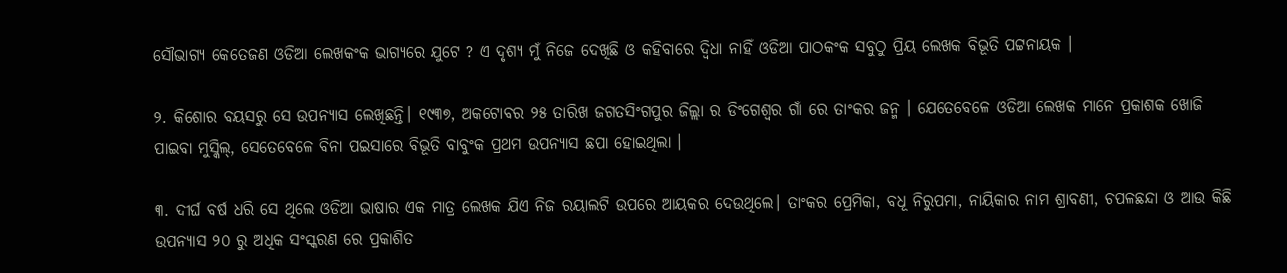ସୌଭାଗ୍ୟ କେତେଜଣ ଓଡିଆ ଲେଖକଂକ ଭାଗ୍ୟରେ ଯୁଟେ ? ଏ ଦୃଶ୍ୟ ମୁଁ ନିଜେ ଦେଖିଛି ଓ କହିବାରେ ଦ୍ଵିଧା ନାହିଁ ଓଡିଆ ପାଠକଂକ ସବୁଠୁ ପ୍ରିୟ ଲେଖକ ବିଭୂତି ପଟ୍ଟନାୟକ ।

୨. କିଶୋର ବୟସରୁ ସେ ଉପନ୍ୟାସ ଲେଖିଛନ୍ତି। ୧୯୩୭, ଅକଟୋବର ୨୫ ତାରିଖ ଜଗତସିଂଗପୁର ଜିଲ୍ଲା ର ଡିଂଗେଶ୍ଵର ଗାଁ ରେ ତାଂକର ଜନ୍ମ । ଯେତେବେଳେ ଓଡିଆ ଲେଖକ ମାନେ ପ୍ରକାଶକ ଖୋଜି ପାଇବା ମୁସ୍କିଲ୍, ସେତେବେଳେ ବିନା ପଇସାରେ ବିଭୂତି ବାବୁଂକ ପ୍ରଥମ ଉପନ୍ୟାସ ଛପା ହୋଇଥିଲା ।

୩. ଦୀର୍ଘ ବର୍ଷ ଧରି ସେ ଥିଲେ ଓଡିଆ ଭାଷାର ଏକ ମାତ୍ର ଲେଖକ ଯିଏ ନିଜ ରୟାଲଟି ଉପରେ ଆୟକର ଦେଉଥିଲେ। ତାଂକର ପ୍ରେମିକା, ବଧୂ ନିରୁପମା, ନାୟିକାର ନାମ ଶ୍ରାବଣୀ, ଚପଳଛନ୍ଦା ଓ ଆଉ କିଛି ଉପନ୍ୟାସ ୨୦ ରୁ ଅଧିକ ସଂସ୍କରଣ ରେ ପ୍ରକାଶିତ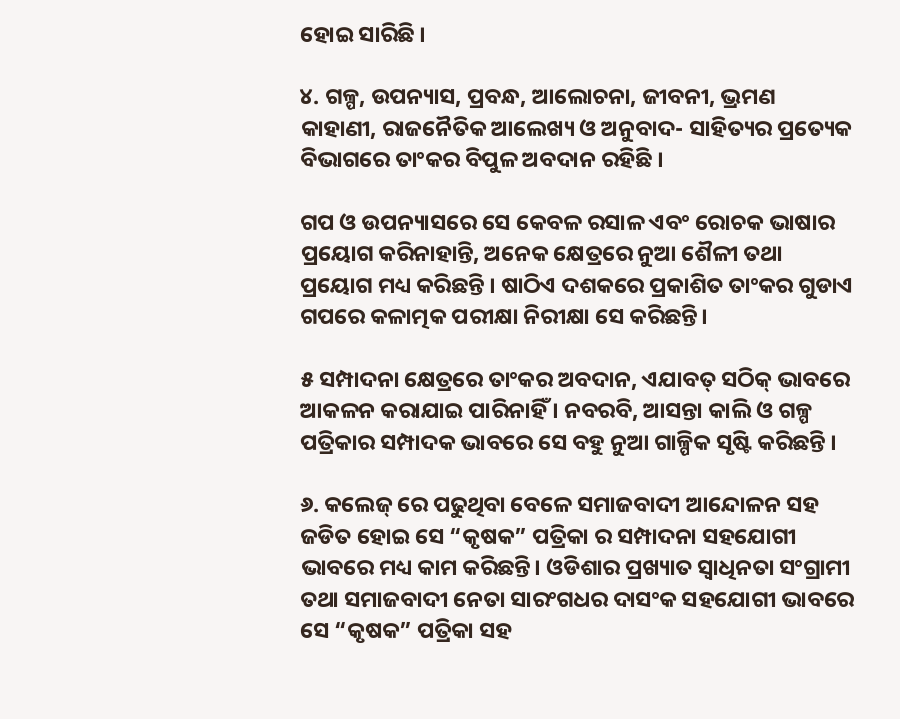ହୋଇ ସାରିଛି ।

୪. ଗଳ୍ପ, ଉପନ୍ୟାସ, ପ୍ରବନ୍ଧ, ଆଲୋଚନା, ଜୀବନୀ, ଭ୍ରମଣ କାହାଣୀ, ରାଜନୈତିକ ଆଲେଖ୍ୟ ଓ ଅନୁବାଦ- ସାହିତ୍ୟର ପ୍ରତ୍ୟେକ ବିଭାଗରେ ତାଂକର ବିପୁଳ ଅବଦାନ ରହିଛି ।

ଗପ ଓ ଉପନ୍ୟାସରେ ସେ କେବଳ ରସାଳ ଏବଂ ରୋଚକ ଭାଷାର ପ୍ରୟୋଗ କରିନାହାନ୍ତି, ଅନେକ କ୍ଷେତ୍ରରେ ନୁଆ ଶୈଳୀ ତଥା ପ୍ରୟୋଗ ମଧ୍ୟ କରିଛନ୍ତି । ଷାଠିଏ ଦଶକରେ ପ୍ରକାଶିତ ତାଂକର ଗୁଡାଏ ଗପରେ କଳାତ୍ମକ ପରୀକ୍ଷା ନିରୀକ୍ଷା ସେ କରିଛନ୍ତି।

୫ ସମ୍ପାଦନା କ୍ଷେତ୍ରରେ ତାଂକର ଅବଦାନ, ଏଯାବତ୍ ସଠିକ୍ ଭାବରେ ଆକଳନ କରାଯାଇ ପାରିନାହିଁ । ନବରବି, ଆସନ୍ତା କାଲି ଓ ଗଳ୍ପ ପତ୍ରିକାର ସମ୍ପାଦକ ଭାବରେ ସେ ବହୁ ନୁଆ ଗାଳ୍ପିକ ସୃଷ୍ଟି କରିଛନ୍ତି ।

୬. କଲେଜ୍ ରେ ପଢୁଥିବା ବେଳେ ସମାଜବାଦୀ ଆନ୍ଦୋଳନ ସହ ଜଡିତ ହୋଇ ସେ “କୃଷକ” ପତ୍ରିକା ର ସମ୍ପାଦନା ସହଯୋଗୀ ଭାବରେ ମଧ୍ୟ କାମ କରିଛନ୍ତି। ଓଡିଶାର ପ୍ରଖ୍ୟାତ ସ୍ବାଧିନତା ସଂଗ୍ରାମୀ ତଥା ସମାଜବାଦୀ ନେତା ସାରଂଗଧର ଦାସଂକ ସହଯୋଗୀ ଭାବରେ ସେ “କୃଷକ” ପତ୍ରିକା ସହ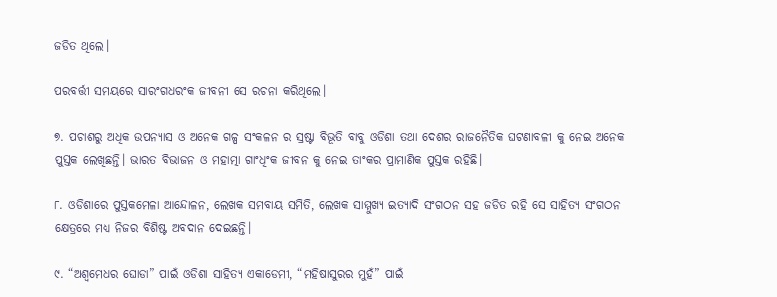ଜଡିତ ଥିଲେ।

ପରବର୍ତ୍ତୀ ସମୟରେ ସାରଂଗଧରଂକ ଜୀବନୀ ସେ ରଚନା କରିଥିଲେ।

୭. ପଚାଶରୁ ଅଧିକ ଉପନ୍ୟାସ ଓ ଅନେକ ଗଳ୍ପ ସଂକଳନ ର ସ୍ରଷ୍ଟା ବିଭୂତି ବାବୁ ଓଡିଶା ତଥା ଦେଶର ରାଜନୈତିକ ଘଟଣାବଳୀ କୁ ନେଇ ଅନେକ ପୁସ୍ତକ ଲେଖିଛନ୍ତି। ଭାରତ ବିଭାଜନ ଓ ମହାତ୍ମା ଗାଂଧିଂକ ଜୀବନ କୁ ନେଇ ତାଂକର ପ୍ରାମାଣିକ ପୁସ୍ତକ ରହିଛି।

୮. ଓଡିଶାରେ ପୁସ୍ତକମେଳା ଆନ୍ଦୋଳନ, ଲେଖକ ସମବାୟ ସମିତି, ଲେଖକ ସାମ୍ମୁଖ୍ୟ ଇତ୍ୟାଦି ସଂଗଠନ ସହ ଜଡିତ ରହି ସେ ସାହିତ୍ୟ ସଂଗଠନ କ୍ଷେତ୍ରରେ ମଧ୍ୟ ନିଜର ବିଶିଷ୍ଟ ଅବଦାନ ଦେଇଛନ୍ତି।

୯. “ଅଶ୍ଵମେଧର ଘୋଡା” ପାଇଁ ଓଡିଶା ସାହିତ୍ୟ ଏକାଡେମୀ, “ମହିଷାସୁରର ମୁହଁ” ପାଇଁ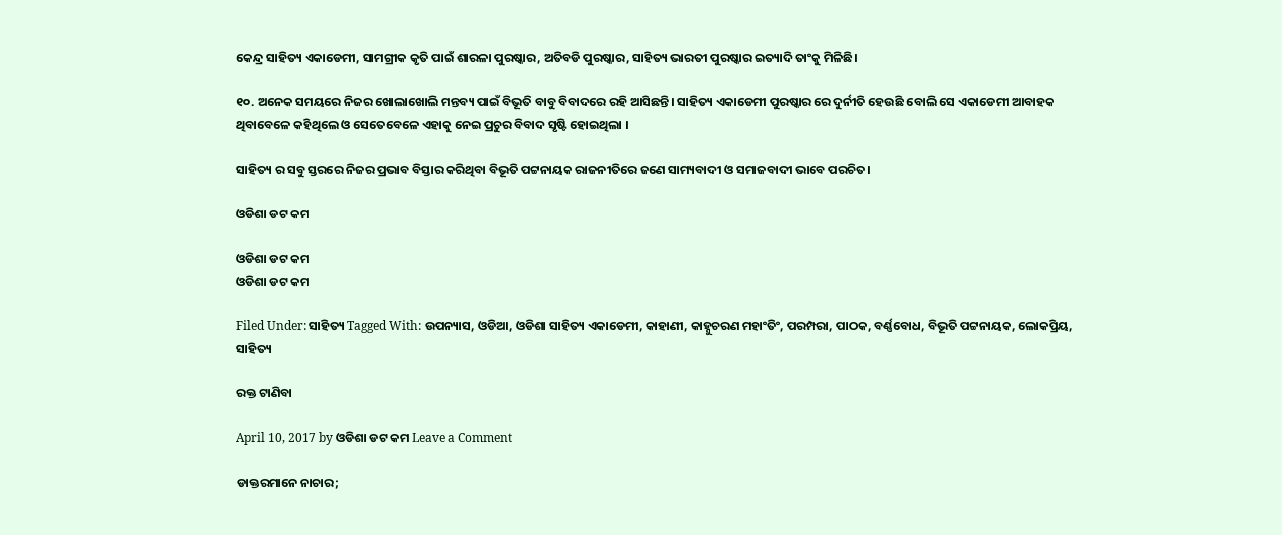କେନ୍ଦ୍ର ସାହିତ୍ୟ ଏକାଡେମୀ, ସାମଗ୍ରୀକ କୃତି ପାଇଁ ଶାରଳା ପୁରଷ୍କାର, ଅତିବଡି ପୁରଷ୍କାର, ସାହିତ୍ୟ ଭାରତୀ ପୁରଷ୍କାର ଇତ୍ୟାଦି ତାଂକୁ ମିଳିଛି।

୧୦. ଅନେକ ସମୟରେ ନିଜର ଖୋଲାଖୋଲି ମନ୍ତବ୍ୟ ପାଇଁ ବିଭୂତି ବାବୁ ବିବାଦରେ ରହି ଆସିଛନ୍ତି। ସାହିତ୍ୟ ଏକାଡେମୀ ପୁରଷ୍କାର ରେ ଦୁର୍ନୀତି ହେଉଛି ବୋଲି ସେ ଏକାଡେମୀ ଆବାହକ ଥିବାବେଳେ କହିଥିଲେ ଓ ସେତେବେଳେ ଏହାକୁ ନେଇ ପ୍ରଚୁର ବିବାଦ ସୃଷ୍ଟି ହୋଇଥିଲା ।

ସାହିତ୍ୟ ର ସବୁ ସ୍ତରରେ ନିଜର ପ୍ରଭାବ ବିସ୍ତାର କରିଥିବା ବିଭୂତି ପଟ୍ଟନାୟକ ରାଜନୀତିରେ ଜଣେ ସାମ୍ୟବାଦୀ ଓ ସମାଜବାଦୀ ଭାବେ ପରଚିତ।

ଓଡିଶା ଡଟ କମ

ଓଡିଶା ଡଟ କମ
ଓଡିଶା ଡଟ କମ

Filed Under: ସାହିତ୍ୟ Tagged With: ଉପନ୍ୟାସ, ଓଡିଆ, ଓଡିଶା ସାହିତ୍ୟ ଏକାଡେମୀ, କାହାଣୀ, କାହ୍ନୁଚରଣ ମହାଂତିଂ, ପରମ୍ପରା, ପାଠକ, ବର୍ଣ୍ଣବୋଧ, ବିଭୂତି ପଟ୍ଟନାୟକ, ଲୋକପ୍ରିୟ, ସାହିତ୍ୟ

ରକ୍ତ ଟାଣିବା

April 10, 2017 by ଓଡିଶା ଡଟ କମ Leave a Comment

ଡାକ୍ତରମାନେ ନାଚାର;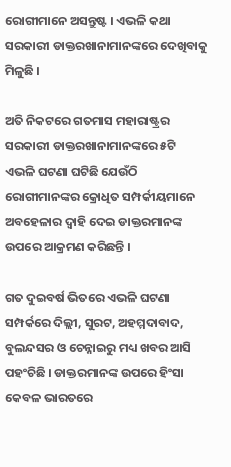ରୋଗୀମାନେ ଅସନ୍ତୁଷ୍ଟ । ଏଭଳି କଥା ସରକାରୀ ଡାକ୍ତରଖାନାମାନଙ୍କରେ ଦେଖିବାକୁ ମିଳୁଛି ।

ଅତି ନିକଟରେ ଗତମାସ ମହାରାଷ୍ଟ୍ରର ସରକାରୀ ଡାକ୍ତରଖାନାମାନଙ୍କରେ ୫ଟି ଏଭଳି ଘଟଣା ଘଟିଛି ଯେଉଁଠି ରୋଗୀମାନଙ୍କର କ୍ରୋଧିତ ସମ୍ପର୍କୀୟମାନେ ଅବହେଳାର ଦ୍ୱାହି ଦେଇ ଡାକ୍ତରମାନଙ୍କ ଉପରେ ଆକ୍ରମଣ କରିଛନ୍ତି ।

ଗତ ଦୁଇବର୍ଷ ଭିତରେ ଏଭଳି ଘଟଣା ସମ୍ପର୍କରେ ଦିଲ୍ଲୀ, ସୁରଟ, ଅହମ୍ମଦାବାଦ, ବୁଲନ୍ଦସର ଓ ଚେନ୍ନାଇରୁ ମଧ୍ୟ ଖବର ଆସି ପହଂଚିଛି । ଡାକ୍ତରମାନଙ୍କ ଉପରେ ହିଂସା କେବଳ ଭାରତରେ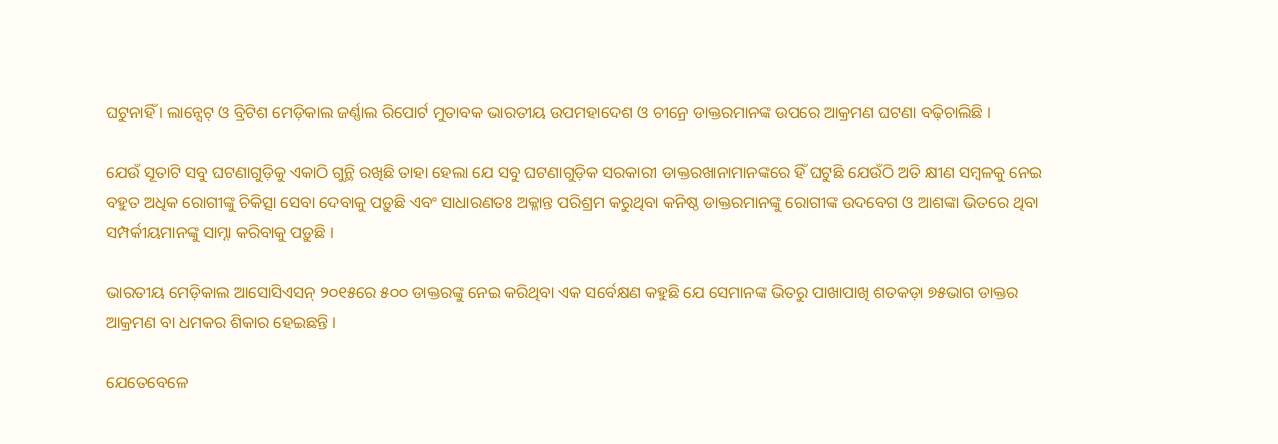ଘଟୁନାହିଁ । ଲାନ୍ସେଟ୍ ଓ ବ୍ରିଟିଶ ମେଡ଼ିକାଲ ଜର୍ଣ୍ଣାଲ ରିପୋର୍ଟ ମୁତାବକ ଭାରତୀୟ ଉପମହାଦେଶ ଓ ଚୀନ୍ରେ ଡାକ୍ତରମାନଙ୍କ ଉପରେ ଆକ୍ରମଣ ଘଟଣା ବଢ଼ିଚାଲିଛି ।

ଯେଉଁ ସୂତାଟି ସବୁ ଘଟଣାଗୁଡ଼ିକୁ ଏକାଠି ଗୁନ୍ଥି ରଖିଛି ତାହା ହେଲା ଯେ ସବୁ ଘଟଣାଗୁଡ଼ିକ ସରକାରୀ ଡାକ୍ତରଖାନାମାନଙ୍କରେ ହିଁ ଘଟୁଛି ଯେଉଁଠି ଅତି କ୍ଷୀଣ ସମ୍ବଳକୁ ନେଇ ବହୁତ ଅଧିକ ରୋଗୀଙ୍କୁ ଚିକିତ୍ସା ସେବା ଦେବାକୁ ପଡ଼ୁଛି ଏବଂ ସାଧାରଣତଃ ଅକ୍ଳାନ୍ତ ପରିଶ୍ରମ କରୁଥିବା କନିଷ୍ଠ ଡାକ୍ତରମାନଙ୍କୁ ରୋଗୀଙ୍କ ଉଦବେଗ ଓ ଆଶଙ୍କା ଭିତରେ ଥିବା ସମ୍ପର୍କୀୟମାନଙ୍କୁ ସାମ୍ନା କରିବାକୁ ପଡ଼ୁଛି ।

ଭାରତୀୟ ମେଡ଼ିକାଲ ଆସୋସିଏସନ୍ ୨୦୧୫ରେ ୫୦୦ ଡାକ୍ତରଙ୍କୁ ନେଇ କରିଥିବା ଏକ ସର୍ବେକ୍ଷଣ କହୁଛି ଯେ ସେମାନଙ୍କ ଭିତରୁ ପାଖାପାଖି ଶତକଡ଼ା ୭୫ଭାଗ ଡାକ୍ତର ଆକ୍ରମଣ ବା ଧମକର ଶିକାର ହେଇଛନ୍ତି ।

ଯେତେବେଳେ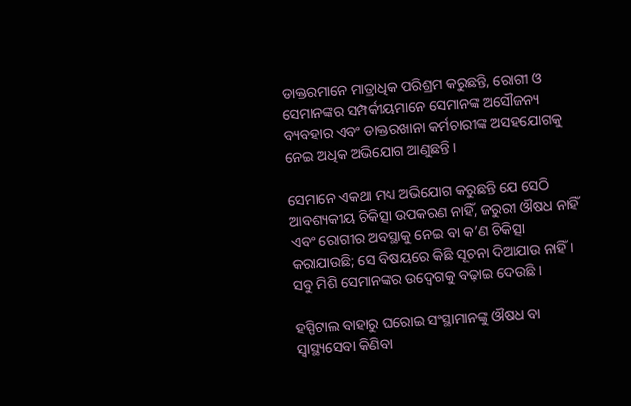ଡାକ୍ତରମାନେ ମାତ୍ରାଧିକ ପରିଶ୍ରମ କରୁଛନ୍ତି, ରୋଗୀ ଓ ସେମାନଙ୍କର ସମ୍ପର୍କୀୟମାନେ ସେମାନଙ୍କ ଅସୌଜନ୍ୟ ବ୍ୟବହାର ଏବଂ ଡାକ୍ତରଖାନା କର୍ମଚାରୀଙ୍କ ଅସହଯୋଗକୁ ନେଇ ଅଧିକ ଅଭିଯୋଗ ଆଣୁଛନ୍ତି ।

ସେମାନେ ଏକଥା ମଧ୍ୟ ଅଭିଯୋଗ କରୁଛନ୍ତି ଯେ ସେଠି ଆବଶ୍ୟକୀୟ ଚିକିତ୍ସା ଉପକରଣ ନାହିଁ, ଜରୁରୀ ଔଷଧ ନାହିଁ ଏବଂ ରୋଗୀର ଅବସ୍ଥାକୁ ନେଇ ବା କ’ଣ ଚିକିତ୍ସା କରାଯାଉଛି; ସେ ବିଷୟରେ କିଛି ସୂଚନା ଦିଆଯାଉ ନାହିଁ । ସବୁ ମିଶି ସେମାନଙ୍କର ଉଦ୍ବେଗକୁ ବଢ଼ାଇ ଦେଉଛି ।

ହସ୍ପିଟାଲ ବାହାରୁ ଘରୋଇ ସଂସ୍ଥାମାନଙ୍କୁ ଔଷଧ ବା ସ୍ୱାସ୍ଥ୍ୟସେବା କିଣିବା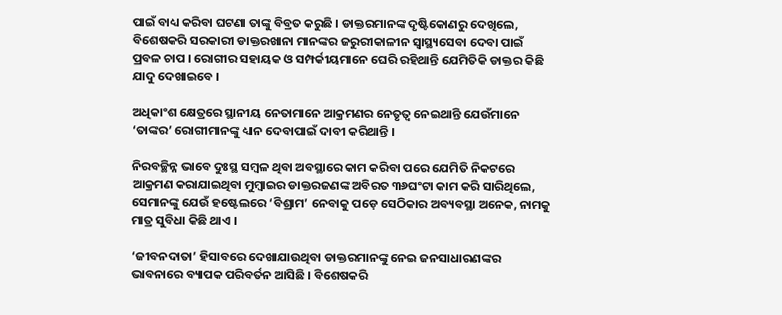ପାଇଁ ବାଧ୍ୟ କରିବା ଘଟଣା ତାଙ୍କୁ ବିବ୍ରତ କରୁଛି । ଡାକ୍ତରମାନଙ୍କ ଦୃଷ୍ଟିକୋଣରୁ ଦେଖିଲେ, ବିଶେଷକରି ସରକାରୀ ଡାକ୍ତରଖାନା ମାନଙ୍କର ଜରୁରୀକାଳୀନ ସ୍ୱାସ୍ଥ୍ୟସେବା ଦେବା ପାଇଁ ପ୍ରବଳ ଚାପ । ରୋଗୀର ସହାୟକ ଓ ସମ୍ପର୍କୀୟମାନେ ଘେରି ରହିଥାନ୍ତି ଯେମିତିକି ଡାକ୍ତର କିଛି ଯାଦୁ ଦେଖାଇବେ ।

ଅଧିକାଂଶ କ୍ଷେତ୍ରରେ ସ୍ଥାନୀୟ ନେତାମାନେ ଆକ୍ରମଣର ନେତୃତ୍ୱ ନେଇଥାନ୍ତି ଯେଉଁମାନେ ‘ତାଙ୍କର’ ରୋଗୀମାନଙ୍କୁ ଧ୍ୟାନ ଦେବାପାଇଁ ଦାବୀ କରିଥାନ୍ତି ।

ନିରବଚ୍ଛିନ୍ନ ଭାବେ ଦୁଃସ୍ଥ ସମ୍ବଳ ଥିବା ଅବସ୍ଥାରେ କାମ କରିବା ପରେ ଯେମିତି ନିକଟରେ ଆକ୍ରମଣ କରାଯାଇଥିବା ମୁମ୍ବାଇର ଡାକ୍ତରଜଣଙ୍କ ଅବିରତ ୩୬ଘଂଟା କାମ କରି ସାରିଥିଲେ, ସେମାନଙ୍କୁ ଯେଉଁ ହଷ୍ଟେଲରେ ‘ବିଶ୍ରାମ’ ନେବାକୁ ପଡ଼େ ସେଠିକାର ଅବ୍ୟବସ୍ଥା ଅନେକ, ନାମକୁ ମାତ୍ର ସୁବିଧା କିଛି ଥାଏ ।

‘ଜୀବନଦାତା’ ହିସାବରେ ଦେଖାଯାଉଥିବା ଡାକ୍ତରମାନଙ୍କୁ ନେଇ ଜନସାଧାରଣଙ୍କର ଭାବନାରେ ବ୍ୟାପକ ପରିବର୍ତନ ଆସିଛି । ବିଶେଷକରି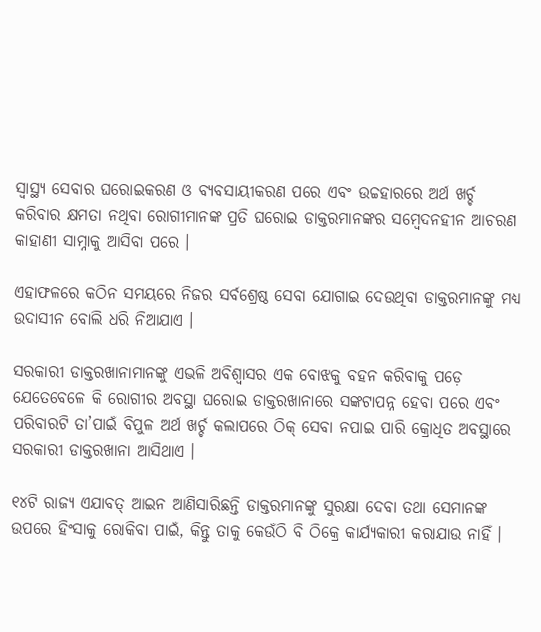ସ୍ୱାସ୍ଥ୍ୟ ସେବାର ଘରୋଇକରଣ ଓ ବ୍ୟବସାୟୀକରଣ ପରେ ଏବଂ ଉଚ୍ଚହାରରେ ଅର୍ଥ ଖର୍ଚ୍ଚ କରିବାର କ୍ଷମତା ନଥିବା ରୋଗୀମାନଙ୍କ ପ୍ରତି ଘରୋଇ ଡାକ୍ତରମାନଙ୍କର ସମ୍ବେଦନହୀନ ଆଚରଣ କାହାଣୀ ସାମ୍ନାକୁ ଆସିବା ପରେ ।

ଏହାଫଳରେ କଠିନ ସମୟରେ ନିଜର ସର୍ବଶ୍ରେଷ୍ଠ ସେବା ଯୋଗାଇ ଦେଉଥିବା ଡାକ୍ତରମାନଙ୍କୁ ମଧ୍ୟ ଉଦାସୀନ ବୋଲି ଧରି ନିଆଯାଏ ।

ସରକାରୀ ଡାକ୍ତରଖାନାମାନଙ୍କୁ ଏଭଳି ଅବିଶ୍ୱାସର ଏକ ବୋଝକୁ ବହନ କରିବାକୁ ପଡ଼େ ଯେତେବେଳେ କି ରୋଗୀର ଅବସ୍ଥା ଘରୋଇ ଡାକ୍ତରଖାନାରେ ସଙ୍କଟାପନ୍ନ ହେବା ପରେ ଏବଂ ପରିବାରଟି ତା’ପାଇଁ ବିପୁଳ ଅର୍ଥ ଖର୍ଚ୍ଚ କଲାପରେ ଠିକ୍ ସେବା ନପାଇ ପାରି କ୍ରୋଧିତ ଅବସ୍ଥାରେ ସରକାରୀ ଡାକ୍ତରଖାନା ଆସିଥାଏ ।

୧୪ଟି ରାଜ୍ୟ ଏଯାବତ୍ ଆଇନ ଆଣିସାରିଛନ୍ତି ଡାକ୍ତରମାନଙ୍କୁ ସୁରକ୍ଷା ଦେବା ତଥା ସେମାନଙ୍କ ଉପରେ ହିଂସାକୁ ରୋକିବା ପାଇଁ, କିନ୍ତୁ ତାକୁ କେଉଁଠି ବି ଠିକ୍ରେ କାର୍ଯ୍ୟକାରୀ କରାଯାଉ ନାହିଁ ।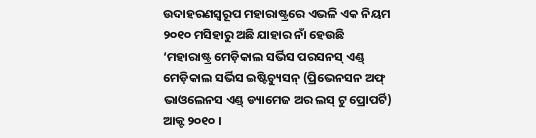ଉଦାହରଣସ୍ୱରୂପ ମହାରାଷ୍ଟ୍ରରେ ଏଭଳି ଏକ ନିୟମ ୨୦୧୦ ମସିହାରୁ ଅଛି ଯାହାର ନାଁ ହେଉଛି ‘ମହାରାଷ୍ଟ୍ର ମେଡ଼ିକାଲ ସର୍ଭିସ ପରସନସ୍ ଏଣ୍ଡ୍ ମେଡ଼ିକାଲ ସର୍ଭିସ ଇଷ୍ଟିଚ୍ୟୁସନ୍ (ପ୍ରିଭେନସନ ଅଫ୍ ଭାଓଲେନସ ଏଣ୍ଡ୍ ଡ୍ୟାମେଜ ଅର ଲସ୍ ଟୁ ପ୍ରୋପର୍ଟି) ଆକ୍ଟ ୨୦୧୦ ।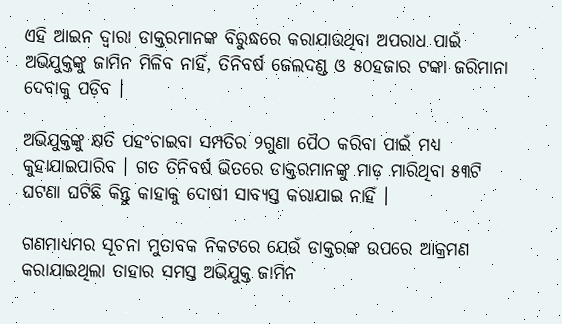ଏହି ଆଇନ ଦ୍ୱାରା ଡାକ୍ତରମାନଙ୍କ ବିରୁଦ୍ଧରେ କରାଯାଉଥିବା ଅପରାଧ ପାଇଁ ଅଭିଯୁକ୍ତଙ୍କୁ ଜାମିନ ମିଳିବ ନାହିଁ, ତିନିବର୍ଷ ଜେଲଦଣ୍ଡ ଓ ୫୦ହଜାର ଟଙ୍କା ଜରିମାନା ଦେବାକୁ ପଡ଼ିବ ।

ଅଭିଯୁକ୍ତଙ୍କୁ କ୍ଷତି ପହଂଚାଇବା ସମ୍ପତିର ୨ଗୁଣା ପୈଠ କରିବା ପାଇଁ ମଧ୍ୟ କୁହାଯାଇପାରିବ । ଗତ ତିନିବର୍ଷ ଭିତରେ ଡାକ୍ତରମାନଙ୍କୁ ମାଡ଼ ମାରିଥିବା ୫୩ଟି ଘଟଣା ଘଟିଛି କିନ୍ତୁ କାହାକୁ ଦୋଷୀ ସାବ୍ୟସ୍ତ କରାଯାଇ ନାହିଁ ।

ଗଣମାଧ୍ୟମର ସୂଚନା ମୁତାବକ ନିକଟରେ ଯେଉଁ ଡାକ୍ତରଙ୍କ ଉପରେ ଆକ୍ରମଣ କରାଯାଇଥିଲା ତାହାର ସମସ୍ତ ଅଭିଯୁକ୍ତ ଜାମିନ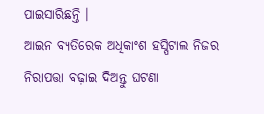ପାଇସାରିଛନ୍ତି ।
ଆଇନ ବ୍ୟତିରେକ ଅଧିକାଂଶ ହସ୍ପିଟାଲ ନିଜର ନିରାପତ୍ତା ବଢ଼ାଇ ଦିଅନ୍ତୁ ଘଟଣା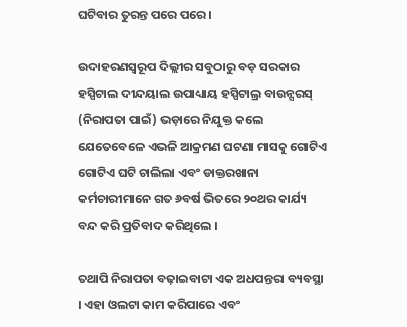ଘଟିବାର ତୁରନ୍ତ ପରେ ପରେ ।

ଉଦାହରଣସ୍ୱରୂପ ଦିଲ୍ଲୀର ସବୁଠାରୁ ବଡ଼ ସରକାର ହସ୍ପିଟାଲ ଦୀନ୍ଦୟାଲ ଉପାଧ୍ୟାୟ ହସ୍ପିଟାଲ୍ର ବାଉନ୍ସରସ୍ (ନିରାପତା ପାଇଁ) ଭଡ଼ାରେ ନିଯୁକ୍ତ କଲେ ଯେତେବେଳେ ଏଭଳି ଆକ୍ରମଣ ଘଟଣା ମାସକୁ ଗୋଟିଏ ଗୋଟିଏ ଘଟି ଚାଲିଲା ଏବଂ ଡାକ୍ତରଖାନା କର୍ମଚାରୀମାନେ ଗତ ୬ବର୍ଷ ଭିତରେ ୨୦ଥର କାର୍ଯ୍ୟ ବନ୍ଦ କରି ପ୍ରତିବାଦ କରିଥିଲେ ।

ତଥାପି ନିରାପତା ବଢ଼ାଇବାଟା ଏକ ଅଧପନ୍ତରା ବ୍ୟବସ୍ଥା । ଏହା ଓଲଟା କାମ କରିପାରେ ଏବଂ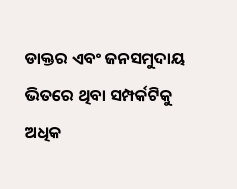ଡାକ୍ତର ଏବଂ ଜନସମୁଦାୟ ଭିତରେ ଥିବା ସମ୍ପର୍କଟିକୁ ଅଧିକ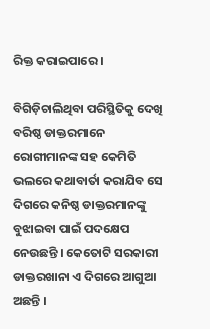ରିକ୍ତ କରାଇପାରେ ।

ବିଗିଡ଼ିଚାଲିଥିବା ପରିସ୍ଥିତିକୁ ଦେଖି ବରିଷ୍ଠ ଡାକ୍ତରମାନେ ରୋଗୀମାନଙ୍କ ସହ କେମିତି ଭଲରେ କଥାବାର୍ତା କରାଯିବ ସେ ଦିଗରେ କନିଷ୍ଠ ଡାକ୍ତରମାନଙ୍କୁ ବୁଝାଇବା ପାଇଁ ପଦକ୍ଷେପ ନେଉଛନ୍ତି । କେତୋଟି ସରକାରୀ ଡାକ୍ତରଖାନା ଏ ଦିଗରେ ଆଗୁଆ ଅଛନ୍ତି ।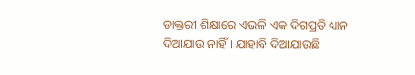ଡାକ୍ତରୀ ଶିକ୍ଷାରେ ଏଭଳି ଏକ ଦିଗପ୍ରତି ଧ୍ୟାନ ଦିଆଯାଉ ନାହିଁ । ଯାହାବି ଦିଆଯାଉଛି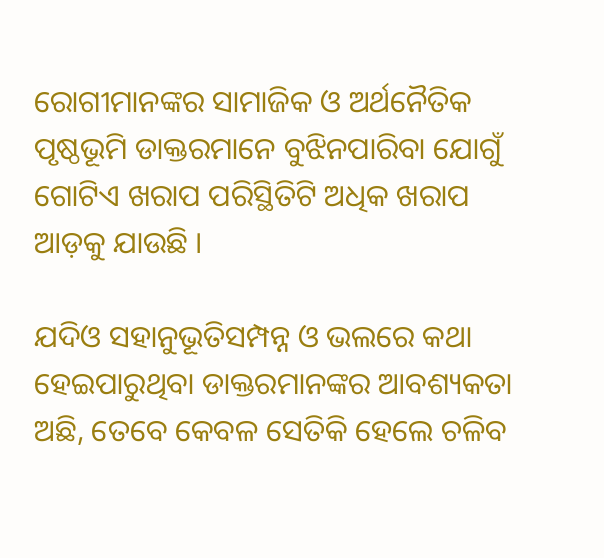ରୋଗୀମାନଙ୍କର ସାମାଜିକ ଓ ଅର୍ଥନୈତିକ ପୃଷ୍ଠଭୂମି ଡାକ୍ତରମାନେ ବୁଝିନପାରିବା ଯୋଗୁଁ ଗୋଟିଏ ଖରାପ ପରିସ୍ଥିତିଟି ଅଧିକ ଖରାପ ଆଡ଼କୁ ଯାଉଛି ।

ଯଦିଓ ସହାନୁଭୂତିସମ୍ପନ୍ନ ଓ ଭଲରେ କଥା ହେଇପାରୁଥିବା ଡାକ୍ତରମାନଙ୍କର ଆବଶ୍ୟକତା ଅଛି, ତେବେ କେବଳ ସେତିକି ହେଲେ ଚଳିବ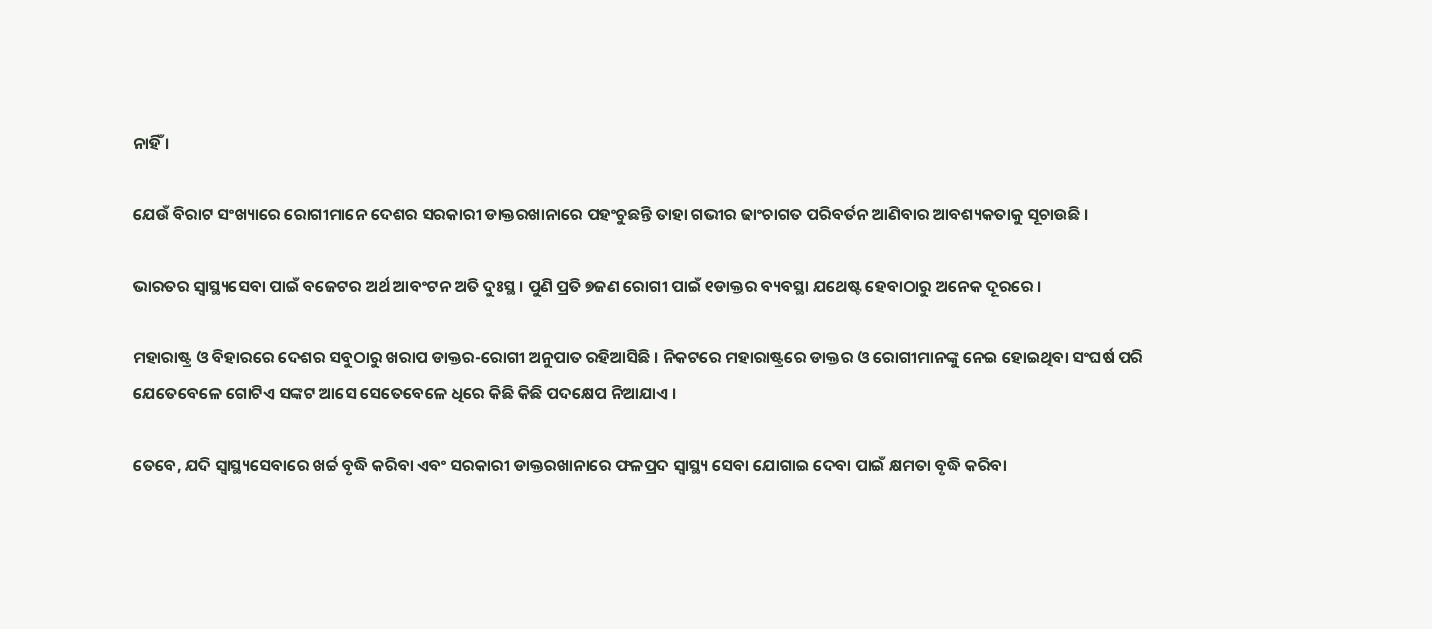ନାହିଁ ।

ଯେଉଁ ବିରାଟ ସଂଖ୍ୟାରେ ରୋଗୀମାନେ ଦେଶର ସରକାରୀ ଡାକ୍ତରଖାନାରେ ପହଂଚୁଛନ୍ତି ତାହା ଗଭୀର ଢାଂଚାଗତ ପରିବର୍ତନ ଆଣିବାର ଆବଶ୍ୟକତାକୁ ସୂଚାଉଛି ।

ଭାରତର ସ୍ୱାସ୍ଥ୍ୟସେବା ପାଇଁ ବଜେଟର ଅର୍ଥ ଆବଂଟନ ଅତି ଦୁଃସ୍ଥ । ପୁଣି ପ୍ରତି ୭ଜଣ ରୋଗୀ ପାଇଁ ୧ଡାକ୍ତର ବ୍ୟବସ୍ଥା ଯଥେଷ୍ଟ ହେବାଠାରୁ ଅନେକ ଦୂରରେ ।

ମହାରାଷ୍ଟ୍ର ଓ ବିହାରରେ ଦେଶର ସବୁଠାରୁ ଖରାପ ଡାକ୍ତର-ରୋଗୀ ଅନୁପାତ ରହିଆସିଛି । ନିକଟରେ ମହାରାଷ୍ଟ୍ରରେ ଡାକ୍ତର ଓ ରୋଗୀମାନଙ୍କୁ ନେଇ ହୋଇଥିବା ସଂଘର୍ଷ ପରି ଯେତେବେଳେ ଗୋଟିଏ ସଙ୍କଟ ଆସେ ସେତେବେଳେ ଧିରେ କିଛି କିଛି ପଦକ୍ଷେପ ନିଆଯାଏ ।

ତେବେ, ଯଦି ସ୍ୱାସ୍ଥ୍ୟସେବାରେ ଖର୍ଚ୍ଚ ବୃଦ୍ଧି କରିବା ଏବଂ ସରକାରୀ ଡାକ୍ତରଖାନାରେ ଫଳପ୍ରଦ ସ୍ୱାସ୍ଥ୍ୟ ସେବା ଯୋଗାଇ ଦେବା ପାଇଁ କ୍ଷମତା ବୃଦ୍ଧି କରିବା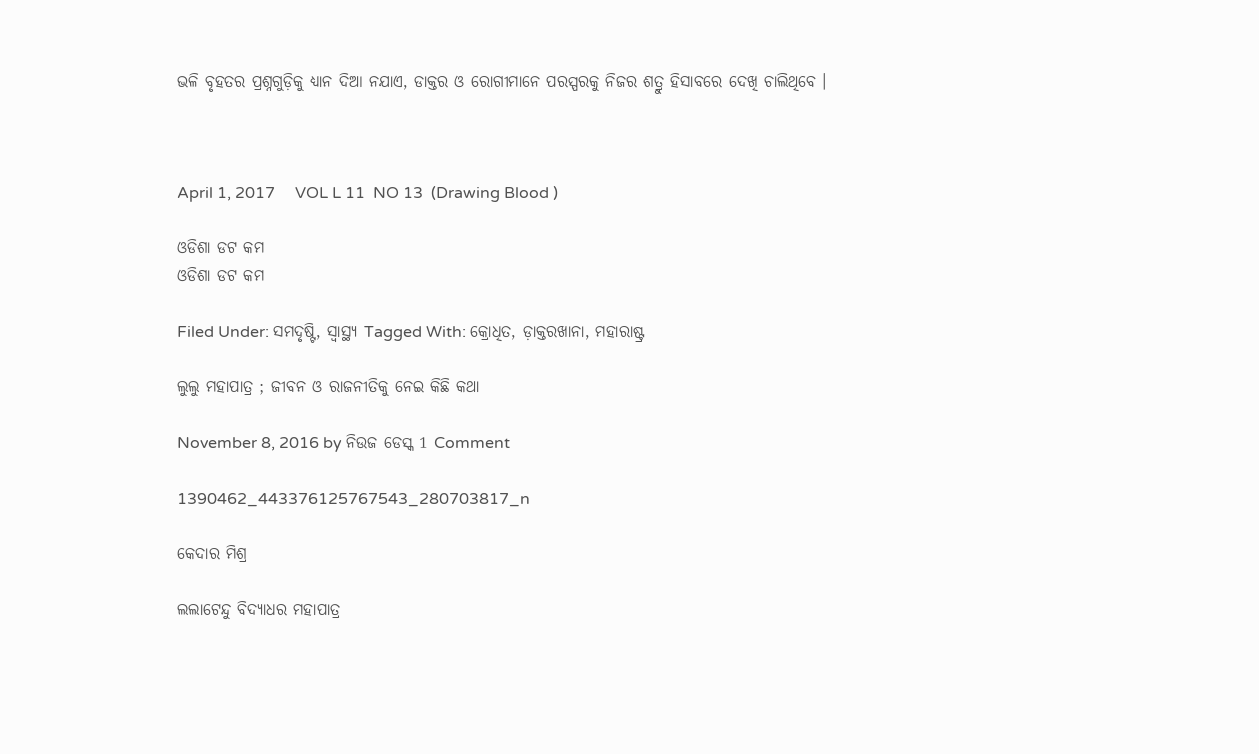ଭଳି ବୃହତର ପ୍ରଶ୍ନଗୁଡ଼ିକୁ ଧ୍ୟାନ ଦିଆ ନଯାଏ, ଡାକ୍ତର ଓ ରୋଗୀମାନେ ପରସ୍ପରକୁ ନିଜର ଶତ୍ରୁ ହିସାବରେ ଦେଖି ଚାଲିଥିବେ ।



April 1, 2017     VOL L 11  NO 13  (Drawing Blood )

ଓଡିଶା ଡଟ କମ
ଓଡିଶା ଡଟ କମ

Filed Under: ସମଦୃଷ୍ଟି, ସ୍ୱାସ୍ଥ୍ୟ Tagged With: କ୍ରୋଧିତ, ଡ଼ାକ୍ତରଖାନା, ମହାରାଷ୍ଟ୍ର

ଲୁଲୁ ମହାପାତ୍ର ; ଜୀବନ ଓ ରାଜନୀତିକୁ ନେଇ କିଛି କଥା

November 8, 2016 by ନିଉଜ ଡେସ୍କ 1 Comment

1390462_443376125767543_280703817_n

କେଦାର ମିଶ୍ର

ଲଲାଟେନ୍ଦୁ ବିଦ୍ୟାଧର ମହାପାତ୍ର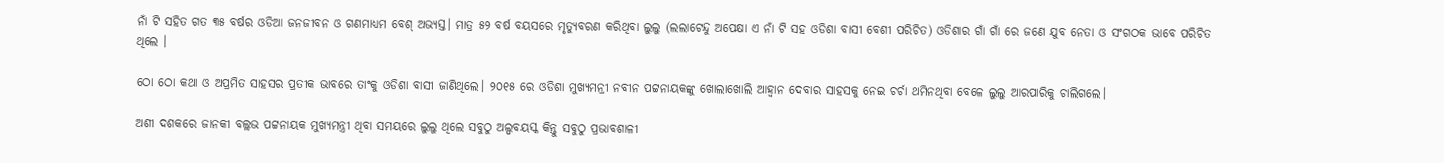ନାଁ ଟି ସହିତ ଗତ ୩୫ ବର୍ଷର ଓଡିଆ ଜନଜୀବନ ଓ ଗଣମାଧ୍ୟମ ବେଶ୍ ଅଭ୍ୟସ୍ତ। ମାତ୍ର ୫୨ ବର୍ଷ ବୟସରେ ମୃତ୍ୟୁବରଣ କରିଥିବା ଲୁଲୁ (ଲଲାଟେନ୍ଦୁ ଅପେକ୍ଷା ଏ ନାଁ ଟି ସହ ଓଡିଶା ବାସୀ ବେଶୀ ପରିଚିତ) ଓଡିଶାର ଗାଁ ଗାଁ ରେ ଜଣେ ଯୁବ ନେତା ଓ ସଂଗଠକ ଭାବେ ପରିଚିତ ଥିଲେ ।

ଠୋ ଠୋ କଥା ଓ ଅପ୍ରମିତ ସାହସର ପ୍ରତୀକ ଭାବରେ ତାଂକୁ ଓଡିଶା ବାସୀ ଜାଣିଥିଲେ। ୨୦୧୫ ରେ ଓଡିଶା ମୁଖ୍ୟମନ୍ରୀ ନବୀନ ପଟ୍ଟନାୟକଙ୍କୁ ଖୋଲାଖୋଲି ଆହ୍ବାନ ଦେବାର ସାହସକୁ ନେଇ ଚର୍ଚା ଥମିନଥିବା ବେଳେ ଲୁଲୁ ଆରପାରିକୁ ଚାଲିଗଲେ।

ଅଶୀ ଦଶକରେ ଜାନକୀ ବଲ୍ଲଭ ପଟ୍ଟନାୟକ ମୁଖ୍ୟମନ୍ତ୍ରୀ ଥିବା ସମୟରେ ଲୁଲୁ ଥିଲେ ସବୁଠୁ ଅଲ୍ପବୟସ୍କ କିନ୍ତୁ ସବୁଠୁ ପ୍ରଭାବଶାଳୀ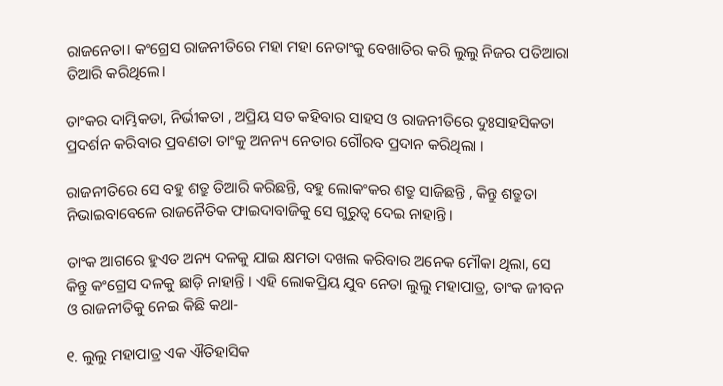ରାଜନେତା। କଂଗ୍ରେସ ରାଜନୀତିରେ ମହା ମହା ନେତାଂକୁ ବେଖାତିର କରି ଲୁଲୁ ନିଜର ପତିଆରା ତିଆରି କରିଥିଲେ।

ତାଂକର ଦାମ୍ଭିକତା, ନିର୍ଭୀକତା , ଅପ୍ରିୟ ସତ କହିବାର ସାହସ ଓ ରାଜନୀତିରେ ଦୁଃସାହସିକତା ପ୍ରଦର୍ଶନ କରିବାର ପ୍ରବଣତା ତାଂକୁ ଅନନ୍ୟ ନେତାର ଗୌରବ ପ୍ରଦାନ କରିଥିଲା ।

ରାଜନୀତିରେ ସେ ବହୁ ଶତ୍ରୁ ତିଆରି କରିଛନ୍ତି, ବହୁ ଲୋକଂକର ଶତ୍ରୁ ସାଜିଛନ୍ତି , କିନ୍ତୁ ଶତ୍ରୁତା ନିଭାଇବାବେଳେ ରାଜନୈତିକ ଫାଇଦାବାଜିକୁ ସେ ଗୁରୁତ୍ବ ଦେଇ ନାହାନ୍ତି।

ତାଂକ ଆଗରେ ହୁଏତ ଅନ୍ୟ ଦଳକୁ ଯାଇ କ୍ଷମତା ଦଖଲ କରିବାର ଅନେକ ମୌକା ଥିଲା, ସେ କିନ୍ତୁ କଂଗ୍ରେସ ଦଳକୁ ଛାଡ଼ି ନାହାନ୍ତି । ଏହି ଲୋକପ୍ରିୟ ଯୁବ ନେତା ଲୁଲୁ ମହାପାତ୍ର, ତାଂକ ଜୀବନ ଓ ରାଜନୀତିକୁ ନେଇ କିଛି କଥା-

୧. ଲୁଲୁ ମହାପାତ୍ର ଏକ ଐତିହାସିକ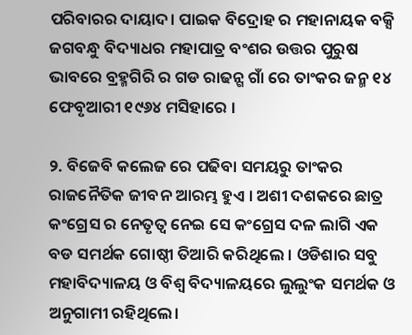ପରିବାରର ଦାୟାଦ। ପାଇକ ବିଦ୍ରୋହ ର ମହାନାୟକ ବକ୍ସି ଜଗବନ୍ଧୁ ବିଦ୍ୟାଧର ମହାପାତ୍ର ବଂଶର ଉତ୍ତର ପୁରୁଷ ଭାବରେ ବ୍ରହ୍ମଗିରି ର ଗଡ ରାଢନ୍ଗ ଗାଁ ରେ ତାଂକର ଜନ୍ମ ୧୪ ଫେବୃଆରୀ ୧୯୬୪ ମସିହାରେ ।

୨. ବିଜେବି କଲେଜ ରେ ପଢିବା ସମୟରୁ ତାଂକର ରାଜନୈତିକ ଜୀବନ ଆରମ୍ଭ ହୁଏ । ଅଶୀ ଦଶକରେ ଛାତ୍ର କଂଗ୍ରେସ ର ନେତୃତ୍ବ ନେଇ ସେ କଂଗ୍ରେସ ଦଳ ଲାଗି ଏକ ବଡ ସମର୍ଥକ ଗୋଷ୍ଠୀ ତିଆରି କରିଥିଲେ । ଓଡିଶାର ସବୁ ମହାବିଦ୍ୟାଳୟ ଓ ବିଶ୍ଵ ବିଦ୍ୟାଳୟରେ ଲୁଲୁଂକ ସମର୍ଥକ ଓ ଅନୁଗାମୀ ରହିଥିଲେ।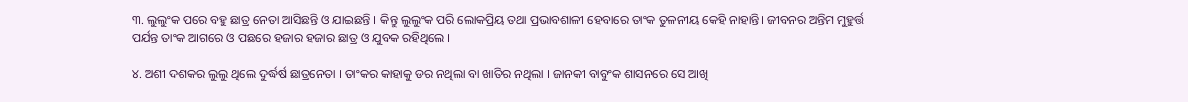୩. ଲୁଲୁଂକ ପରେ ବହୁ ଛାତ୍ର ନେତା ଆସିଛନ୍ତି ଓ ଯାଇଛନ୍ତି । କିନ୍ତୁ ଲୁଲୁଂକ ପରି ଲୋକପ୍ରିୟ ତଥା ପ୍ରଭାବଶାଳୀ ହେବାରେ ତାଂକ ତୁଳନୀୟ କେହି ନାହାନ୍ତି। ଜୀବନର ଅନ୍ତିମ ମୁହୁର୍ତ୍ତ ପର୍ଯନ୍ତ ତାଂକ ଆଗରେ ଓ ପଛରେ ହଜାର ହଜାର ଛାତ୍ର ଓ ଯୁବକ ରହିଥିଲେ ।

୪. ଅଶୀ ଦଶକର ଲୁଲୁ ଥିଲେ ଦୁର୍ଦ୍ଧର୍ଷ ଛାତ୍ରନେତା । ତାଂକର କାହାକୁ ଡର ନଥିଲା ବା ଖାତିର ନଥିଲା । ଜାନକୀ ବାବୁଂକ ଶାସନରେ ସେ ଆଖି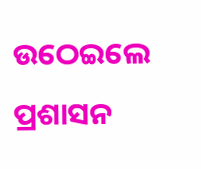ଉଠେଇଲେ ପ୍ରଶାସନ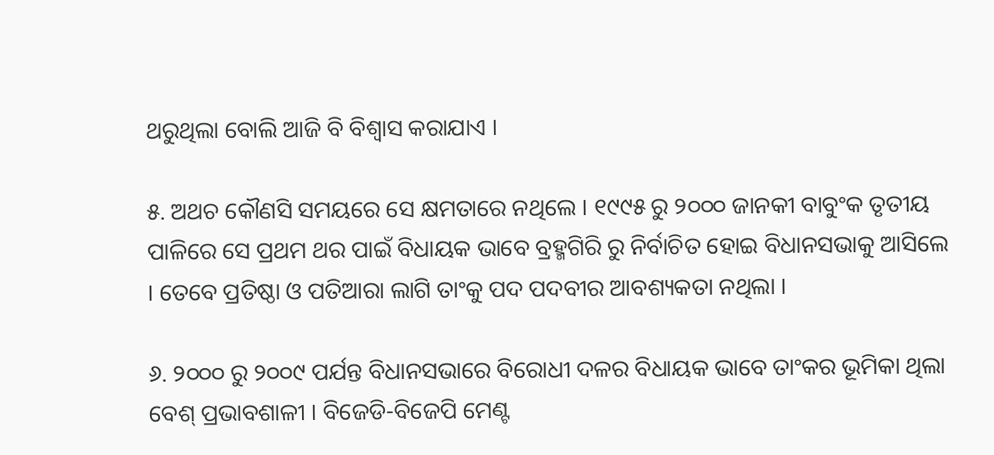ଥରୁଥିଲା ବୋଲି ଆଜି ବି ବିଶ୍ଵାସ କରାଯାଏ ।

୫. ଅଥଚ କୌଣସି ସମୟରେ ସେ କ୍ଷମତାରେ ନଥିଲେ । ୧୯୯୫ ରୁ ୨୦୦୦ ଜାନକୀ ବାବୁଂକ ତୃତୀୟ ପାଳିରେ ସେ ପ୍ରଥମ ଥର ପାଇଁ ବିଧାୟକ ଭାବେ ବ୍ରହ୍ମଗିରି ରୁ ନିର୍ବାଚିତ ହୋଇ ବିଧାନସଭାକୁ ଆସିଲେ । ତେବେ ପ୍ରତିଷ୍ଠା ଓ ପତିଆରା ଲାଗି ତାଂକୁ ପଦ ପଦବୀର ଆବଶ୍ୟକତା ନଥିଲା ।

୬. ୨୦୦୦ ରୁ ୨୦୦୯ ପର୍ଯନ୍ତ ବିଧାନସଭାରେ ବିରୋଧୀ ଦଳର ବିଧାୟକ ଭାବେ ତାଂକର ଭୂମିକା ଥିଲା ବେଶ୍ ପ୍ରଭାବଶାଳୀ । ବିଜେଡି-ବିଜେପି ମେଣ୍ଟ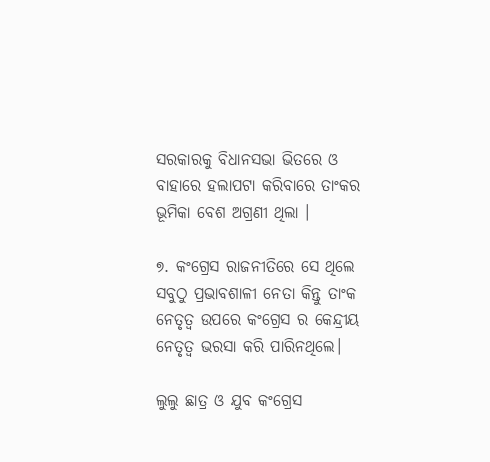ସରକାରକୁ ବିଧାନସଭା ଭିତରେ ଓ ବାହାରେ ହଲାପଟା କରିବାରେ ତାଂକର ଭୂମିକା ବେଶ ଅଗ୍ରଣୀ ଥିଲା ।

୭. କଂଗ୍ରେସ ରାଜନୀତିରେ ସେ ଥିଲେ ସବୁଠୁ ପ୍ରଭାବଶାଳୀ ନେତା କିନ୍ତୁ ତାଂକ ନେତୃତ୍ଵ ଉପରେ କଂଗ୍ରେସ ର କେନ୍ଦ୍ରୀୟ ନେତୃତ୍ଵ ଭରସା କରି ପାରିନଥିଲେ।

ଲୁଲୁ ଛାତ୍ର ଓ ଯୁବ କଂଗ୍ରେସ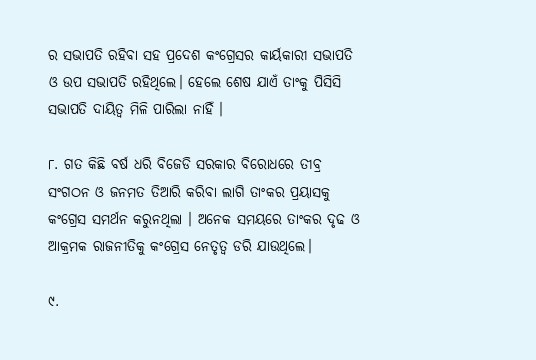ର ସଭାପତି ରହିବା ସହ ପ୍ରଦେଶ କଂଗ୍ରେସର କାର୍ୟକାରୀ ସଭାପତି ଓ ଉପ ସଭାପତି ରହିଥିଲେ। ହେଲେ ଶେଷ ଯାଏଁ ତାଂକୁ ପିସିସି ସଭାପତି ଦାୟିତ୍ଵ ମିଳି ପାରିଲା ନାହିଁ ।

୮. ଗତ କିଛି ବର୍ଷ ଧରି ବିଜେଡି ସରକାର ବିରୋଧରେ ତୀବ୍ର ସଂଗଠନ ଓ ଜନମତ ତିଆରି କରିବା ଲାଗି ତାଂକର ପ୍ରୟାସକୁ କଂଗ୍ରେସ ସମର୍ଥନ କରୁନଥିଲା । ଅନେକ ସମୟରେ ତାଂକର ଦୃଢ ଓ ଆକ୍ରମକ ରାଜନୀତିକୁ କଂଗ୍ରେସ ନେତୃତ୍ଵ ଡରି ଯାଉଥିଲେ।

୯.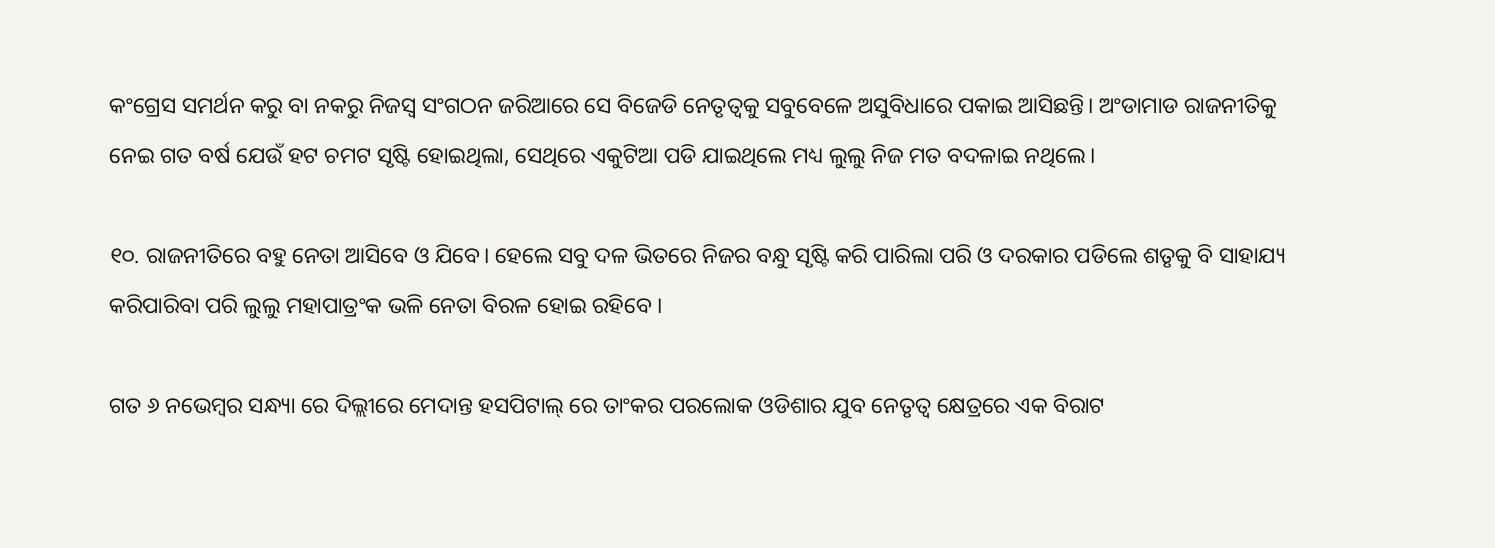କଂଗ୍ରେସ ସମର୍ଥନ କରୁ ବା ନକରୁ ନିଜସ୍ବ ସଂଗଠନ ଜରିଆରେ ସେ ବିଜେଡି ନେତୃତ୍ବକୁ ସବୁବେଳେ ଅସୁବିଧାରେ ପକାଇ ଆସିଛନ୍ତି। ଅଂଡାମାଡ ରାଜନୀତିକୁ ନେଇ ଗତ ବର୍ଷ ଯେଉଁ ହଟ ଚମଟ ସୃଷ୍ଟି ହୋଇଥିଲା, ସେଥିରେ ଏକୁଟିଆ ପଡି ଯାଇଥିଲେ ମଧ୍ୟ ଲୁଲୁ ନିଜ ମତ ବଦଳାଇ ନଥିଲେ।

୧୦. ରାଜନୀତିରେ ବହୁ ନେତା ଆସିବେ ଓ ଯିବେ। ହେଲେ ସବୁ ଦଳ ଭିତରେ ନିଜର ବନ୍ଧୁ ସୃଷ୍ଟି କରି ପାରିଲା ପରି ଓ ଦରକାର ପଡିଲେ ଶତୃକୁ ବି ସାହାଯ୍ୟ କରିପାରିବା ପରି ଲୁଲୁ ମହାପାତ୍ରଂକ ଭଳି ନେତା ବିରଳ ହୋଇ ରହିବେ ।

ଗତ ୬ ନଭେମ୍ବର ସନ୍ଧ୍ୟା ରେ ଦିଲ୍ଲୀରେ ମେଦାନ୍ତ ହସପିଟାଲ୍ ରେ ତାଂକର ପରଲୋକ ଓଡିଶାର ଯୁବ ନେତୃତ୍ଵ କ୍ଷେତ୍ରରେ ଏକ ବିରାଟ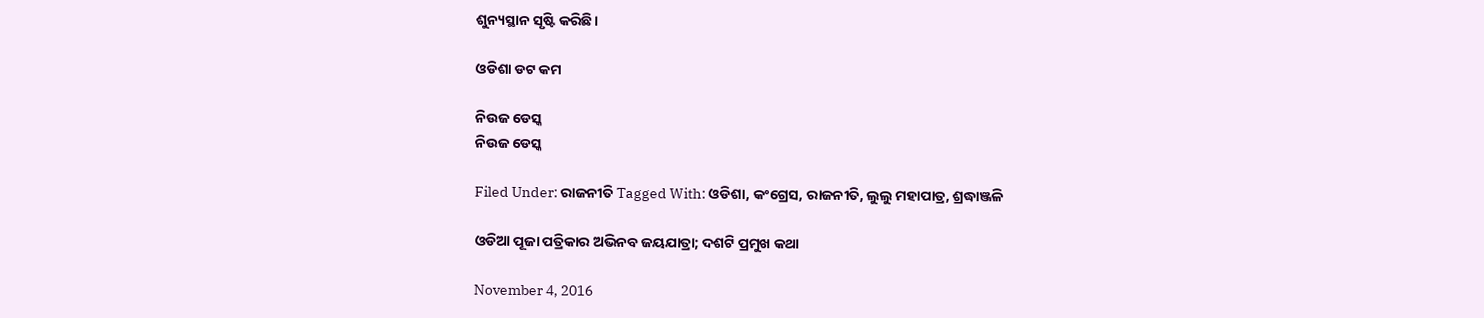ଶୁନ୍ୟସ୍ଥାନ ସୃଷ୍ଟି କରିଛି।

ଓଡିଶା ଡଟ କମ

ନିଉଜ ଡେସ୍କ
ନିଉଜ ଡେସ୍କ

Filed Under: ରାଜନୀତି Tagged With: ଓଡିଶା, କଂଗ୍ରେସ, ରାଜନୀତି, ଲୁଲୁ ମହାପାତ୍ର, ଶ୍ରଦ୍ଧାଞ୍ଜଳି

ଓଡିଆ ପୂଜା ପତ୍ରିକାର ଅଭିନବ ଜୟଯାତ୍ରା; ଦଶଟି ପ୍ରମୁଖ କଥା

November 4, 2016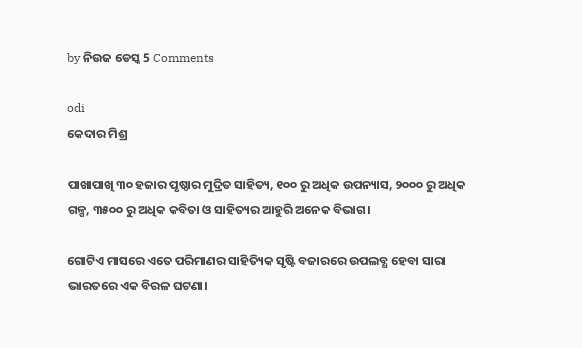by ନିଉଜ ଡେସ୍କ 5 Comments

odi
କେଦାର ମିଶ୍ର

ପାଖାପାଖି ୩୦ ହଜାର ପୃଷ୍ଠାର ମୁଦ୍ରିତ ସାହିତ୍ୟ, ୧୦୦ ରୁ ଅଧିକ ଉପନ୍ୟାସ, ୨୦୦୦ ରୁ ଅଧିକ ଗଳ୍ପ, ୩୫୦୦ ରୁ ଅଧିକ କବିତା ଓ ସାହିତ୍ୟର ଆହୁରି ଅନେକ ବିଭାଗ।

ଗୋଟିଏ ମାସରେ ଏତେ ପରିମାଣର ସାହିତ୍ୟିକ ସୃଷ୍ଟି ବଜାରରେ ଉପଲବ୍ଧ ହେବା ସାରା ଭାରତରେ ଏକ ବିରଳ ଘଟଣା।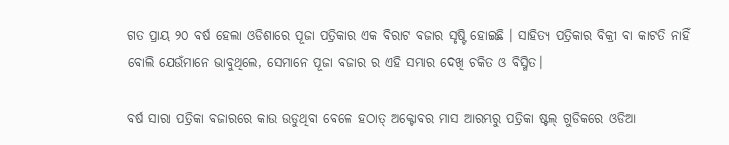ଗତ ପ୍ରାୟ ୨୦ ବର୍ଷ ହେଲା ଓଡିଶାରେ ପୂଜା ପତ୍ରିକାର ଏକ ବିରାଟ ବଜାର ସୃଷ୍ଟି ହୋଇଛି । ସାହିତ୍ୟ ପତ୍ରିକାର ବିକ୍ରୀ ବା କାଟତି ନାହିଁ ବୋଲି ଯେଉଁମାନେ ଭାବୁଥିଲେ, ସେମାନେ ପୂଜା ବଜାର ର ଏହି ସମ୍ଭାର ଦେଖି ଚକିତ ଓ ବିସ୍ମିତ।

ବର୍ଷ ସାରା ପତ୍ରିକା ବଜାରରେ କାଉ ଉଡୁଥିବା ବେଳେ ହଠାତ୍ ଅକ୍ଟୋବର ମାସ ଆରମ୍ଭରୁ ପତ୍ରିକା ଷ୍ଟଲ୍ ଗୁଡିକରେ ଓଡିଆ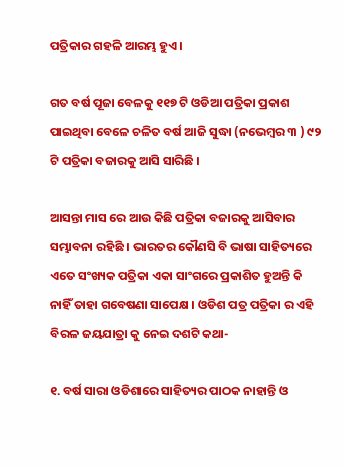ପତ୍ରିକାର ଗହଳି ଆରମ୍ଭ ହୁଏ ।

ଗତ ବର୍ଷ ପୂଜା ବେଳକୁ ୧୧୭ ଟି ଓଡିଆ ପତ୍ରିକା ପ୍ରକାଶ ପାଇଥିବା ବେଳେ ଚଳିତ ବର୍ଷ ଆଜି ସୁଦ୍ଧା (ନଭେମ୍ବର ୩ ) ୯୨ ଟି ପତ୍ରିକା ବଜାରକୁ ଆସି ସାରିଛି ।

ଆସନ୍ତା ମାସ ରେ ଆଉ କିଛି ପତ୍ରିକା ବଜାରକୁ ଆସିବାର ସମ୍ଭାବନା ରହିଛି । ଭାରତର କୌଣସି ବି ଭାଷା ସାହିତ୍ୟରେ ଏତେ ସଂଖ୍ୟକ ପତ୍ରିକା ଏକା ସାଂଗରେ ପ୍ରକାଶିତ ହୁଅନ୍ତି କି ନାହିଁ ତାହା ଗବେଷଣା ସାପେକ୍ଷ । ଓଡିଶ ପତ୍ର ପତ୍ରିକା ର ଏହି ବିରଳ ଜୟଯାତ୍ରା କୁ ନେଇ ଦଶଟି କଥା-

୧. ବର୍ଷ ସାରା ଓଡିଶାରେ ସାହିତ୍ୟର ପାଠକ ନାହାନ୍ତି ଓ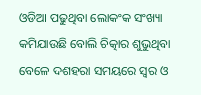ଓଡିଆ ପଢୁଥିବା ଲୋକଂକ ସଂଖ୍ୟା କମିଯାଉଛି ବୋଲି ଚିତ୍କାର ଶୁଭୁଥିବା ବେଳେ ଦଶହରା ସମୟରେ ସ୍ଵର ଓ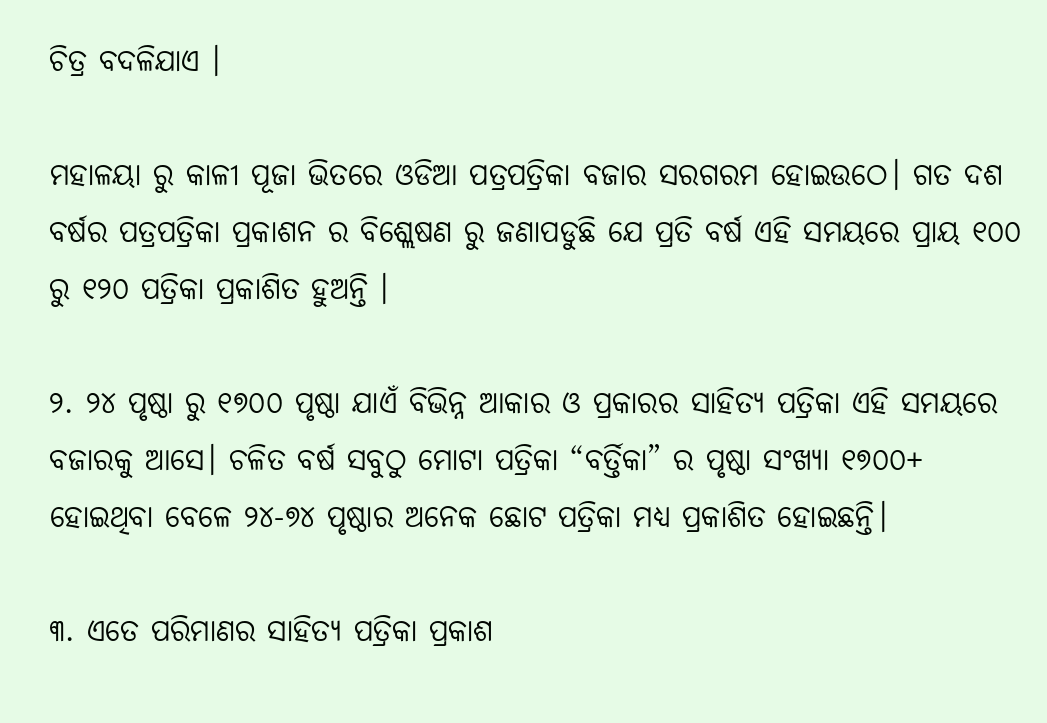ଚିତ୍ର ବଦଳିଯାଏ ।

ମହାଳୟା ରୁ କାଳୀ ପୂଜା ଭିତରେ ଓଡିଆ ପତ୍ରପତ୍ରିକା ବଜାର ସରଗରମ ହୋଇଉଠେ। ଗତ ଦଶ ବର୍ଷର ପତ୍ରପତ୍ରିକା ପ୍ରକାଶନ ର ବିଶ୍ଲେଷଣ ରୁ ଜଣାପଡୁଛି ଯେ ପ୍ରତି ବର୍ଷ ଏହି ସମୟରେ ପ୍ରାୟ ୧୦୦ ରୁ ୧୨୦ ପତ୍ରିକା ପ୍ରକାଶିତ ହୁଅନ୍ତି ।

୨. ୨୪ ପୃଷ୍ଠା ରୁ ୧୭୦୦ ପୃଷ୍ଠା ଯାଏଁ ବିଭିନ୍ନ ଆକାର ଓ ପ୍ରକାରର ସାହିତ୍ୟ ପତ୍ରିକା ଏହି ସମୟରେ ବଜାରକୁ ଆସେ। ଚଳିତ ବର୍ଷ ସବୁଠୁ ମୋଟା ପତ୍ରିକା “ବର୍ତ୍ତିକା” ର ପୃଷ୍ଠା ସଂଖ୍ୟା ୧୭୦୦+ ହୋଇଥିବା ବେଳେ ୨୪-୭୪ ପୃଷ୍ଠାର ଅନେକ ଛୋଟ ପତ୍ରିକା ମଧ୍ୟ ପ୍ରକାଶିତ ହୋଇଛନ୍ତି।

୩. ଏତେ ପରିମାଣର ସାହିତ୍ୟ ପତ୍ରିକା ପ୍ରକାଶ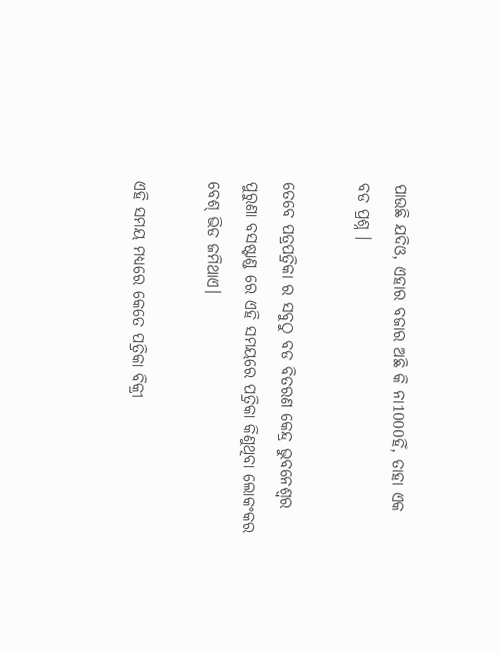ପାଉଛି ଯଦିଓ, ଏହାର ବଜାର ଅଛି କି ନା1000ହିଁ, ତାହା ଏକ ବଡ ପ୍ରଶ୍ନ ।

ତେବେ ପତ୍ରପତ୍ରିକା ର ସବୁଠୁ ବଡ ବିତରଣ କେନ୍ଦ୍ର ଭୁବନେଶ୍ଵର ପୁରୁଣା ବସଷ୍ଟାଣ୍ଡ ରେ ଏହି ସମୟରେ ପତ୍ରିକା କିଣୁଥିବା ଲୋକଂକର ବେଶ୍ ଭିଡ ଜମିଥାଏ।

ଏହି ସମୟ ମଧ୍ୟରେ କେତେ ପତ୍ରିକା ବିକ୍ରୀ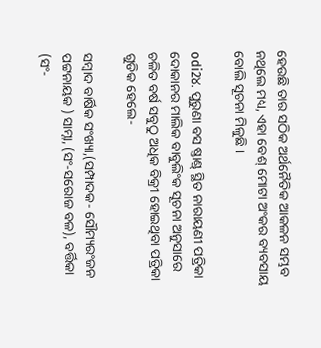ହେଉଛି ତାର ସଠିକ ଅର୍ଥନୈତିକ ଆକଳନ ସମ୍ଭବ ନଥିଲେ ମଧ୍ୟ, ଏହା ବେଶ୍ ମୋଟା ଅଂକର ବ୍ୟବସାୟ ବୋଲି ସୂଚନା ମିଳୁଛି ।

odi2୪. ପୁରୁଣା ବସ ଷ୍ତାଣ୍ଡ୍ ସ୍ଥିତ ନାରାୟଣୀ ପତ୍ରିକା ଦୋକାନର ମାଲିକ ବାବୁଲିଂକ ସୂଚନା ଅନୁସାରେ ଚଳିତ ବର୍ଷ ସବୁଠୁ ଅଧିକ ବିକ୍ରୀ ହୋଇଥିବା ପତ୍ରିକା ଗୁଡିକ ହେଲେ-

ସମ୍ବାଦ ବାର୍ଷିକ ସଂଖ୍ୟା,(ସମ୍ପାଦକ- ସୌମ୍ୟରଂଜନ ପଟ୍ଟନାୟକ ) ସାମ୍ନା, (ସଂ-ସରୋଜ ବଳ), ବର୍ତ୍ତିକା (ସଂ-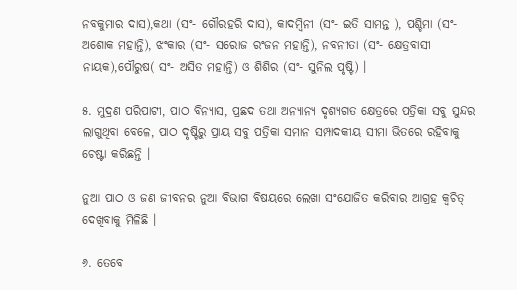ନବକୁମାର ଦାସ),କଥା (ସଂ- ଗୌରହରି ଦାସ), କାଦମ୍ବିନୀ (ସଂ- ଇତି ସାମନ୍ତ ), ପଶ୍ଚିମା (ସଂ- ଅଶୋକ ମହାନ୍ତି), ଝଂକାର (ସଂ- ସରୋଜ ରଂଜନ ମହାନ୍ତି), ନବନୀତା (ସଂ- କ୍ଷେତ୍ରବାସୀ ନାୟକ),ପୌରୁଷ( ସଂ- ଅସିତ ମହାନ୍ତି) ଓ ଶିଶିର (ସଂ- ସୁନିଲ ପୃଷ୍ଟି) ।

୫. ମୁଦ୍ରଣ ପରିପାଟୀ, ପାଠ ବିନ୍ୟାସ, ପ୍ରଛଦ ତଥା ଅନ୍ୟାନ୍ୟ ଦୃଶ୍ୟଗତ କ୍ଷେତ୍ରରେ ପତ୍ରିକା ସବୁ ସୁନ୍ଦର ଲାଗୁଥିବା ବେଳେ, ପାଠ ଦୃଷ୍ଟିରୁ ପ୍ରାୟ ସବୁ ପତ୍ରିକା ସମାନ ସମ୍ପାଦକୀୟ ସୀମା ଭିତରେ ରହିବାକୁ ଚେଷ୍ଟା କରିଛନ୍ତି ।

ନୁଆ ପାଠ ଓ ଜଣ ଜୀବନର ନୁଆ ବିଭାଗ ବିଷୟରେ ଲେଖା ସଂଯୋଜିତ କରିବାର ଆଗ୍ରହ କ୍ବଚିତ୍ ଦେଖିବାକୁ ମିଳିଛି ।

୬. ତେବେ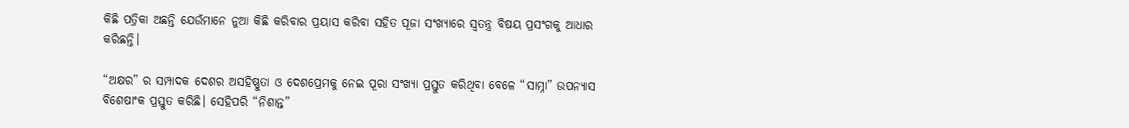କିଛି ପତ୍ରିକା ଅଛନ୍ତି ଯେଉଁମାନେ ନୁଆ କିଛି କରିବାର ପ୍ରୟାସ କରିବା ସହିତ ପୂଜା ସଂଖ୍ୟାରେ ସ୍ବତନ୍ତ୍ର ବିଷୟ ପ୍ରସଂଗକୁ ଆଧାର କରିଛନ୍ତି।

“ଅକ୍ଷର” ର ସମ୍ପାଦକ ଦେଶର ଅସହିଷ୍ଣୁତା ଓ ଦେଶପ୍ରେମକୁ ନେଇ ପୂରା ସଂଖ୍ୟା ପ୍ରସ୍ତୁତ କରିଥିବା ବେଳେ “ସାମ୍ନା” ଉପନ୍ୟାସ ବିଶେଷାଂକ ପ୍ରସ୍ତୁତ କରିଛି। ସେହିପରି “ନିଶାନ୍ତ”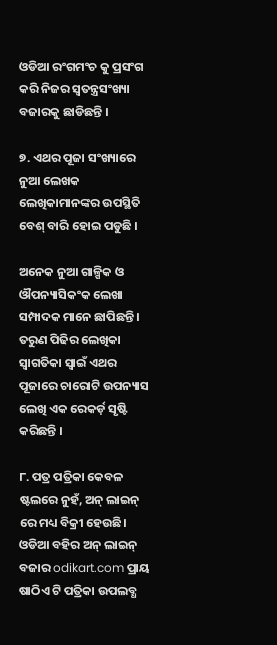ଓଡିଆ ରଂଗମଂଚ କୁ ପ୍ରସଂଗ କରି ନିଜର ସ୍ବତନ୍ତ୍ରସଂଖ୍ୟା ବଜାରକୁ ଛାଡିଛନ୍ତି ।

୭. ଏଥର ପୂଜା ସଂଖ୍ୟାରେ ନୁଆ ଲେଖକ ଲେଖିକାମାନଙ୍କର ଉପସ୍ଥିତି ବେଶ୍ ବାରି ହୋଇ ପଡୁଛି ।

ଅନେକ ନୁଆ ଗାଳ୍ପିକ ଓ ଔପନ୍ୟାସିକଂକ ଲେଖା ସମ୍ପାଦକ ମାନେ ଛାପିଛନ୍ତି । ତରୁଣ ପିଢିର ଲେଖିକା ସ୍ଵାଗତିକା ସ୍ଵାଇଁ ଏଥର ପୂଜାରେ ଚାରୋଟି ଉପନ୍ୟାସ ଲେଖି ଏକ ରେକର୍ଡ଼ ସୃଷ୍ଟି କରିଛନ୍ତି ।

୮. ପତ୍ର ପତ୍ରିକା କେବଳ ଷ୍ଟଲରେ ନୁହଁ, ଅନ୍ ଲାଇନ୍ ରେ ମଧ୍ୟ ବିକ୍ରୀ ହେଉଛି। ଓଡିଆ ବହିର ଅନ୍ ଲାଇନ୍ ବଜାର odikart.com ପ୍ରାୟ ଷାଠିଏ ଟି ପତ୍ରିକା ଉପଲବ୍ଧ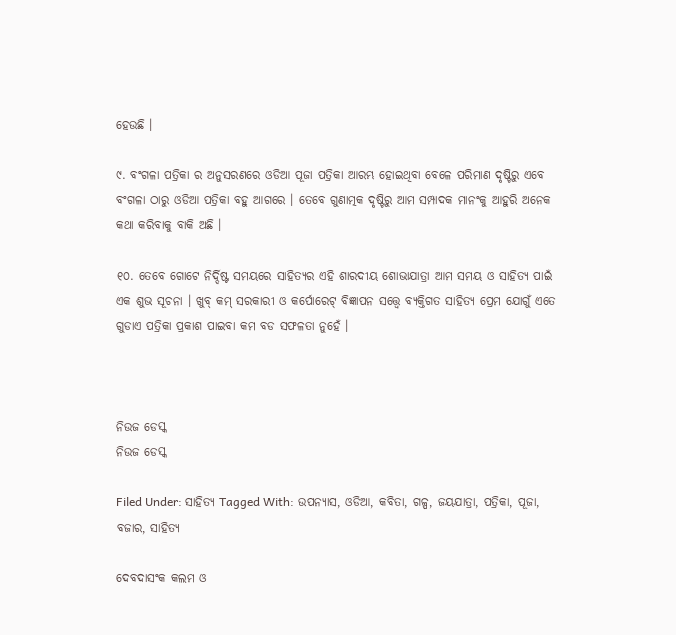ହେଉଛି ।

୯. ବଂଗଳା ପତ୍ରିକା ର ଅନୁସରଣରେ ଓଡିଆ ପୂଜା ପତ୍ରିକା ଆରମ୍ଭ ହୋଇଥିବା ବେଳେ ପରିମାଣ ଦୃଷ୍ଟିରୁ ଏବେ ବଂଗଳା ଠାରୁ ଓଡିଆ ପତ୍ରିକା ବହୁ ଆଗରେ । ତେବେ ଗୁଣାତ୍ମକ ଦୃଷ୍ଟିରୁ ଆମ ସମ୍ପାଦକ ମାନଂକୁ ଆହୁରି ଅନେକ କଥା କରିବାକୁ ବାକି ଅଛି ।

୧୦. ତେବେ ଗୋଟେ ନିର୍ଦ୍ଦିଷ୍ଟ ସମୟରେ ସାହିତ୍ୟର ଏହି ଶାରଦୀୟ ଶୋଭାଯାତ୍ରା ଆମ ସମୟ ଓ ସାହିତ୍ୟ ପାଇଁ ଏକ ଶୁଭ ସୂଚନା । ଖୁବ୍ କମ୍ ସରକାରୀ ଓ କର୍ପୋରେଟ୍ ବିଜ୍ଞାପନ ସତ୍ତ୍ୱେ ବ୍ୟକ୍ତିଗତ ସାହିତ୍ୟ ପ୍ରେମ ଯୋଗୁଁ ଏତେ ଗୁଡାଏ ପତ୍ରିକା ପ୍ରକାଶ ପାଇବା କମ ବଡ ସଫଳତା ନୁହେଁ ।



ନିଉଜ ଡେସ୍କ
ନିଉଜ ଡେସ୍କ

Filed Under: ସାହିତ୍ୟ Tagged With: ଉପନ୍ୟାସ, ଓଡିଆ, କବିତା, ଗଳ୍ପ, ଜୟଯାତ୍ରା, ପତ୍ରିକା, ପୂଜା, ବଜାର, ସାହିତ୍ୟ

ଦେବଦାସଂକ କଲମ ଓ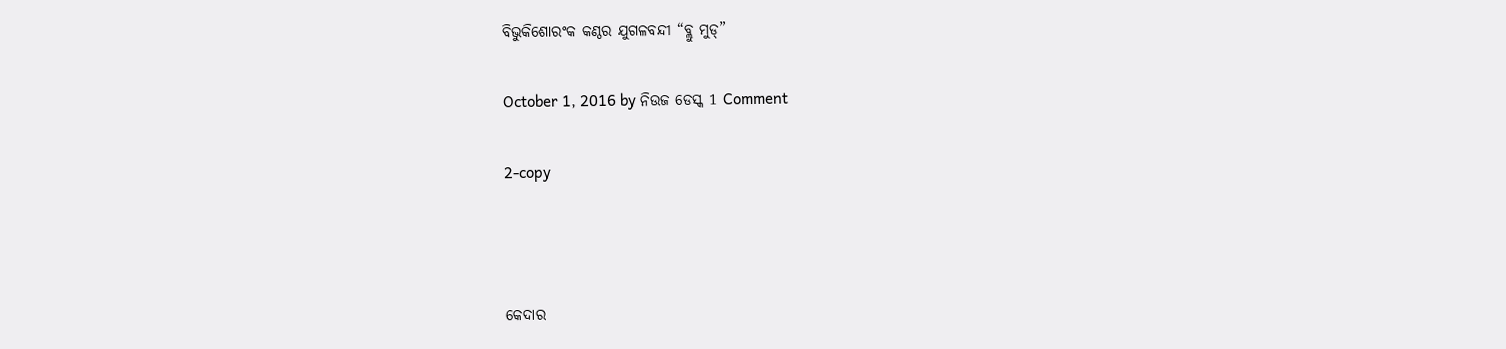ବିଭୁକିଶୋରଂକ କଣ୍ଠର ଯୁଗଳବନ୍ଦୀ “ବ୍ଲୁ ମୁଡ୍”

October 1, 2016 by ନିଉଜ ଡେସ୍କ 1 Comment

2-copy



କେଦାର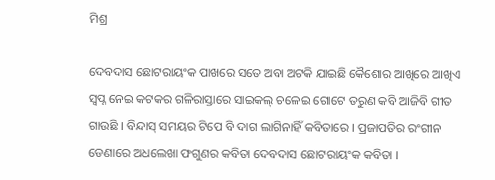ମିଶ୍ର

ଦେବଦାସ ଛୋଟରାୟଂକ ପାଖରେ ସତେ ଅବା ଅଟକି ଯାଇଛି କୈଶୋର ଆଖିରେ ଆଖିଏ ସ୍ଵପ୍ନ ନେଇ କଟକର ଗଳିରାସ୍ତାରେ ସାଇକଲ୍ ଚଳେଇ ଗୋଟେ ତରୁଣ କବି ଆଜିବି ଗୀତ ଗାଉଛି । ବିନ୍ଦାସ୍ ସମୟର ଟିପେ ବି ଦାଗ ଲାଗିନାହିଁ କବିତାରେ । ପ୍ରଜାପତିର ରଂଗୀନ ଡେଣାରେ ଅଧଲେଖା ଫଗୁଣର କବିତା ଦେବଦାସ ଛୋଟରାୟଂକ କବିତା ।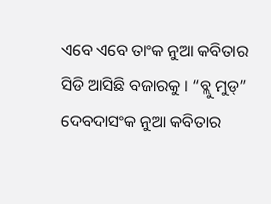ଏବେ ଏବେ ତାଂକ ନୁଆ କବିତାର ସିଡି ଆସିଛି ବଜାରକୁ । “ବ୍ଲୁ ମୁଡ୍” ଦେବଦାସଂକ ନୁଆ କବିତାର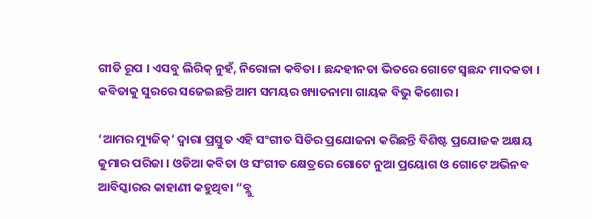ଗୀତି ରୂପ । ଏସବୁ ଲିରିକ୍ ନୁହଁ, ନିରୋଳା କବିତା । ଛନ୍ଦହୀନତା ଭିତରେ ଗୋଟେ ସ୍ବଛନ୍ଦ ମାଦକତା । କବିତାକୁ ସୁରରେ ସଜେଇଛନ୍ତି ଆମ ସମୟର ଖ୍ୟାତନାମା ଗାୟକ ବିଭୁ କିଶୋର ।

‘ଆମର ମ୍ୟୁଜିକ୍’ ଦ୍ଵାରା ପ୍ରସ୍ତୁତ ଏହି ସଂଗୀତ ସିଡିର ପ୍ରଯୋଜନା କରିଛନ୍ତି ବିଶିଷ୍ଟ ପ୍ରଯୋଜକ ଅକ୍ଷୟ କୁମାର ପରିଜା । ଓଡିଆ କବିତା ଓ ସଂଗୀତ କ୍ଷେତ୍ରରେ ଗୋଟେ ନୁଆ ପ୍ରୟୋଗ ଓ ଗୋଟେ ଅଭିନବ ଆବିସ୍କାରର କାହାଣୀ କହୁଥିବା “ବ୍ଲୁ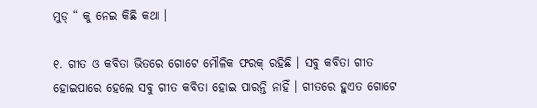ମୁଡ୍ “ କୁ ନେଇ କିଛି କଥା ।

୧. ଗୀତ ଓ କବିତା ଭିତରେ ଗୋଟେ ମୌଳିକ ଫରକ୍ ରହିଛି । ସବୁ କବିତା ଗୀତ ହୋଇପାରେ ହେଲେ ସବୁ ଗୀତ କବିତା ହୋଇ ପାରନ୍ତି ନାହିଁ । ଗୀତରେ ହୁଏତ ଗୋଟେ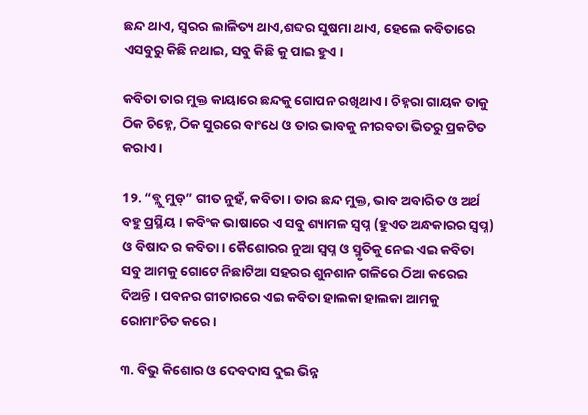ଛନ୍ଦ ଥାଏ, ସ୍ଵରର ଲାଳିତ୍ୟ ଥାଏ,ଶବ୍ଦର ସୁଷମା ଥାଏ, ହେଲେ କବିତାରେ ଏସବୁରୁ କିଛି ନଥାଇ, ସବୁ କିଛି କୁ ପାଇ ହୁଏ ।

କବିତା ତାର ମୁକ୍ତ କାୟାରେ ଛନ୍ଦକୁ ଗୋପନ ରଖିଥାଏ । ଚିହ୍ନରା ଗାୟକ ତାକୁ ଠିକ ଚିହ୍ନେ, ଠିକ ସୁରରେ ବାଂଧେ ଓ ତାର ଭାବକୁ ନୀରବତା ଭିତରୁ ପ୍ରକଟିତ କରାଏ ।

1୨. “ବ୍ଲୁ ମୁଡ୍” ଗୀତ ନୁହଁ, କବିତା । ତାର ଛନ୍ଦ ମୁକ୍ତ, ଭାବ ଅବାରିତ ଓ ଅର୍ଥ ବହୁ ପ୍ରସ୍ଥିୟ । କବିଂକ ଭାଷାରେ ଏ ସବୁ ଶ୍ୟାମଳ ସ୍ବପ୍ନ (ହୁଏତ ଅନ୍ଧକାରର ସ୍ବପ୍ନ) ଓ ବିଷାଦ ର କବିତା। କୈଶୋରର ନୁଆ ସ୍ବପ୍ନ ଓ ସ୍ମୃତିକୁ ନେଇ ଏଇ କବିତା ସବୁ ଆମକୁ ଗୋଟେ ନିଛାଟିଆ ସହରର ଶୁନଶାନ ଗଳିରେ ଠିଆ କରେଇ ଦିଅନ୍ତି । ପବନର ଗୀଟାରରେ ଏଇ କବିତା ହାଲକା ହାଲକା ଆମକୁ ରୋମାଂଚିତ କରେ ।

୩. ବିଭୁ କିଶୋର ଓ ଦେବଦାସ ଦୁଇ ଭିନ୍ନ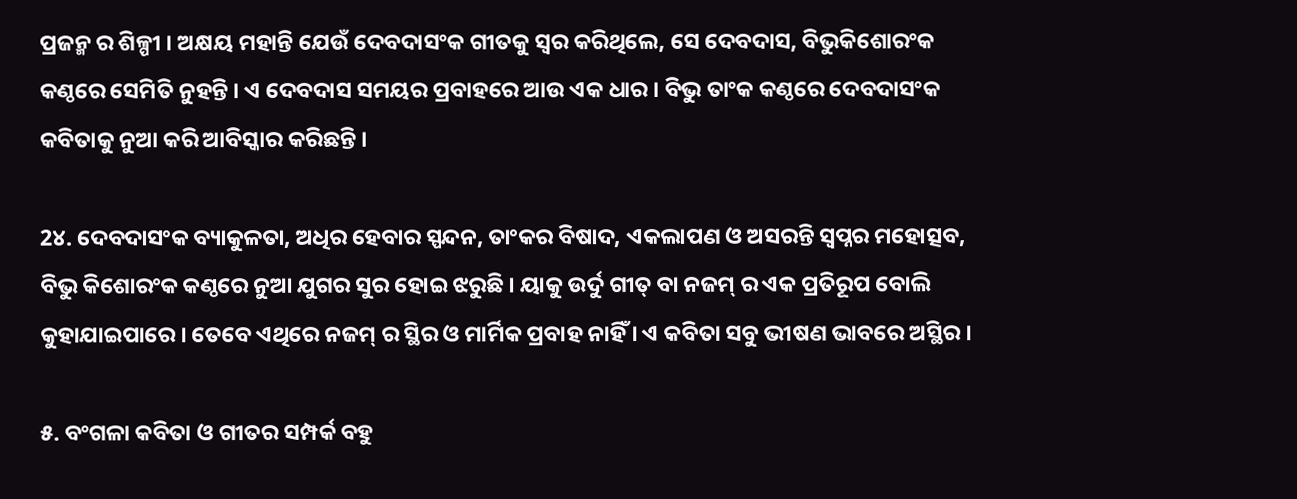ପ୍ରଜନ୍ମ ର ଶିଳ୍ପୀ । ଅକ୍ଷୟ ମହାନ୍ତି ଯେଉଁ ଦେବଦାସଂକ ଗୀତକୁ ସ୍ଵର କରିଥିଲେ, ସେ ଦେବଦାସ, ବିଭୁକିଶୋରଂକ କଣ୍ଠରେ ସେମିତି ନୁହନ୍ତି । ଏ ଦେବଦାସ ସମୟର ପ୍ରବାହରେ ଆଉ ଏକ ଧାର । ବିଭୁ ତାଂକ କଣ୍ଠରେ ଦେବଦାସଂକ କବିତାକୁ ନୁଆ କରି ଆବିସ୍କାର କରିଛନ୍ତି ।

2୪. ଦେବଦାସଂକ ବ୍ୟାକୁଳତା, ଅଧିର ହେବାର ସ୍ପନ୍ଦନ, ତାଂକର ବିଷାଦ, ଏକଲାପଣ ଓ ଅସରନ୍ତି ସ୍ବପ୍ନର ମହୋତ୍ସବ, ବିଭୁ କିଶୋରଂକ କଣ୍ଠରେ ନୁଆ ଯୁଗର ସୁର ହୋଇ ଝରୁଛି । ୟାକୁ ଉର୍ଦୁ ଗୀତ୍ ବା ନଜମ୍ ର ଏକ ପ୍ରତିରୂପ ବୋଲି କୁହାଯାଇପାରେ । ତେବେ ଏଥିରେ ନଜମ୍ ର ସ୍ଥିର ଓ ମାର୍ମିକ ପ୍ରବାହ ନାହିଁ । ଏ କବିତା ସବୁ ଭୀଷଣ ଭାବରେ ଅସ୍ଥିର ।

୫. ବଂଗଳା କବିତା ଓ ଗୀତର ସମ୍ପର୍କ ବହୁ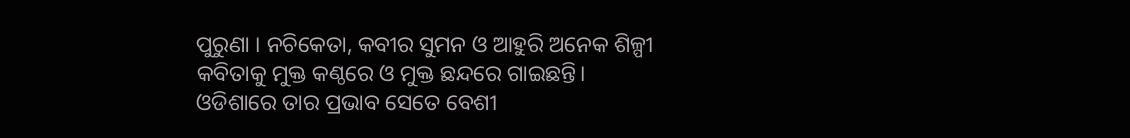ପୁରୁଣା । ନଚିକେତା, କବୀର ସୁମନ ଓ ଆହୁରି ଅନେକ ଶିଳ୍ପୀ କବିତାକୁ ମୁକ୍ତ କଣ୍ଠରେ ଓ ମୁକ୍ତ ଛନ୍ଦରେ ଗାଇଛନ୍ତି। ଓଡିଶାରେ ତାର ପ୍ରଭାବ ସେତେ ବେଶୀ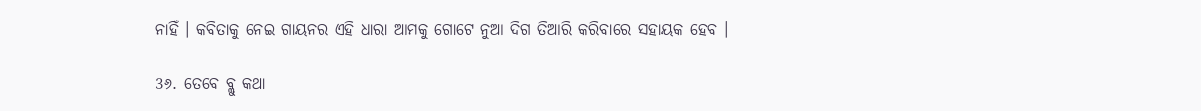ନାହିଁ । କବିତାକୁ ନେଇ ଗାୟନର ଏହି ଧାରା ଆମକୁ ଗୋଟେ ନୁଆ ଦିଗ ତିଆରି କରିବାରେ ସହାୟକ ହେବ ।

3୬. ତେବେ ବ୍ଲୁ କଥା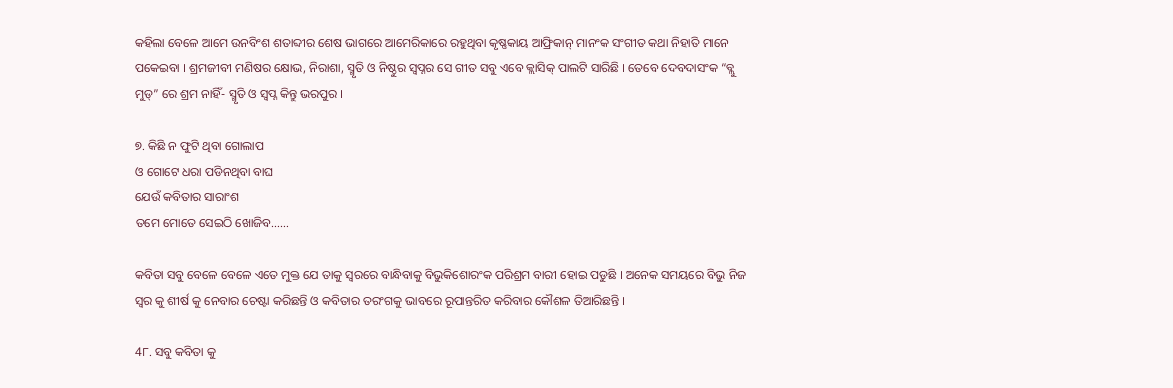କହିଲା ବେଳେ ଆମେ ଉନବିଂଶ ଶତାବ୍ଦୀର ଶେଷ ଭାଗରେ ଆମେରିକାରେ ରହୁଥିବା କୃଷ୍ଣକାୟ ଆଫ୍ରିକାନ୍ ମାନଂକ ସଂଗୀତ କଥା ନିହାତି ମାନେ ପକେଇବା । ଶ୍ରମଜୀବୀ ମଣିଷର କ୍ଷୋଭ, ନିରାଶା, ସ୍ମୃତି ଓ ନିଷ୍ଠୁର ସ୍ବପ୍ନର ସେ ଗୀତ ସବୁ ଏବେ କ୍ଲାସିକ୍ ପାଲଟି ସାରିଛି । ତେବେ ଦେବଦାସଂକ “ବ୍ଲୁ ମୁଡ୍” ରେ ଶ୍ରମ ନାହିଁ- ସ୍ମୃତି ଓ ସ୍ବପ୍ନ କିନ୍ତୁ ଭରପୁର ।

୭. କିଛି ନ ଫୁଟି ଥିବା ଗୋଲାପ
ଓ ଗୋଟେ ଧରା ପଡିନଥିବା ବାଘ
ଯେଉଁ କବିତାର ସାରାଂଶ
ତମେ ମୋତେ ସେଇଠି ଖୋଜିବ……

କବିତା ସବୁ ବେଳେ ବେଳେ ଏତେ ମୁକ୍ତ ଯେ ତାକୁ ସ୍ବରରେ ବାନ୍ଧିବାକୁ ବିଭୁକିଶୋରଂକ ପରିଶ୍ରମ ବାରୀ ହୋଇ ପଡୁଛି । ଅନେକ ସମୟରେ ବିଭୁ ନିଜ ସ୍ବର କୁ ଶୀର୍ଷ କୁ ନେବାର ଚେଷ୍ଟା କରିଛନ୍ତି ଓ କବିତାର ତରଂଗକୁ ଭାବରେ ରୂପାନ୍ତରିତ କରିବାର କୌଶଳ ତିଆରିଛନ୍ତି ।

4୮. ସବୁ କବିତା କୁ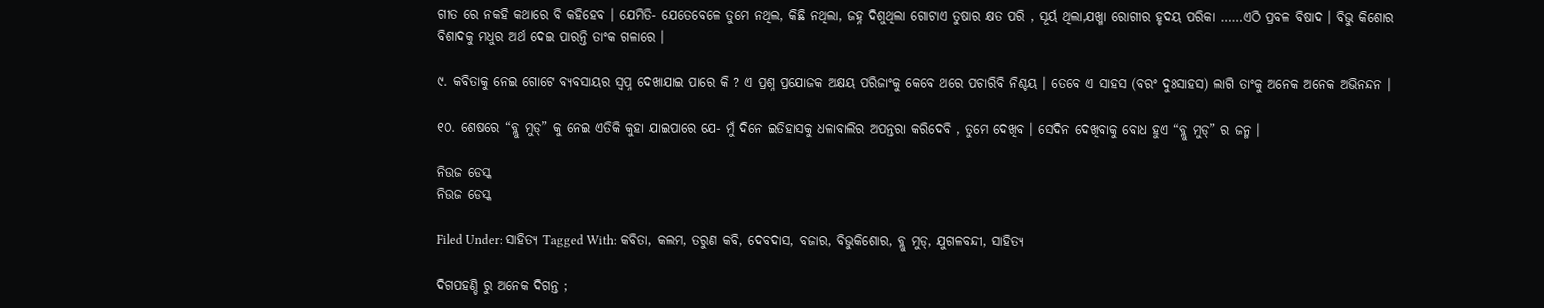ଗୀତ ରେ ନକହି କଥାରେ ବି କହିହେବ । ଯେମିତି- ଯେତେବେଳେ ତୁମେ ନଥିଲ, କିଛି ନଥିଲା, ଜହ୍ନ ଦିଶୁଥିଲା ଗୋଟାଏ ତୁଷାର କ୍ଷତ ପରି , ସୂର୍ୟ ଥିଲା,ଯଖ୍ମା ରୋଗୀର ହୃଦୟ ପରିକା ……ଏଠି ପ୍ରବଳ ବିଷାଦ । ବିଭୁ କିଶୋର ବିଶାଦକୁ ମଧୁର ଅର୍ଥ ଦେଇ ପାରନ୍ତି ତାଂକ ଗଳାରେ ।

୯. କବିତାକୁ ନେଇ ଗୋଟେ ବ୍ୟବସାୟର ସ୍ବପ୍ନ ଦେଖାଯାଇ ପାରେ କି ? ଏ ପ୍ରଶ୍ନ ପ୍ରଯୋଜକ ଅକ୍ଷୟ ପରିଜାଂକୁ କେବେ ଥରେ ପଚାରିବି ନିଶ୍ଚୟ । ତେବେ ଏ ସାହସ (ବରଂ ଦୁଃସାହସ) ଲାଗି ତାଂକୁ ଅନେକ ଅନେକ ଅଭିନନ୍ଦନ ।

୧୦. ଶେଷରେ “ବ୍ଲୁ ମୁଡ୍” କୁ ନେଇ ଏତିକି କୁହା ଯାଇପାରେ ଯେ- ମୁଁ ଦିନେ ଇତିହାସକୁ ଧଳାବାଲିର ଅପନ୍ତରା କରିଦେବି , ତୁମେ ଦେଖିବ । ସେଦିନ ଦେଖିବାକୁ ବୋଧ ହୁଏ “ବ୍ଲୁ ମୁଡ୍” ର ଜନ୍ମ ।

ନିଉଜ ଡେସ୍କ
ନିଉଜ ଡେସ୍କ

Filed Under: ସାହିତ୍ୟ Tagged With: କବିତା, କଲମ, ତରୁଣ କବି, ଦେବଦାସ, ବଜାର, ବିଭୁକିଶୋର, ବ୍ଲୁ ମୁଡ୍, ଯୁଗଳବନ୍ଦୀ, ସାହିତ୍ୟ

ଦିଗପହଣ୍ଡି ରୁ ଅନେକ ଦିଗନ୍ତ ;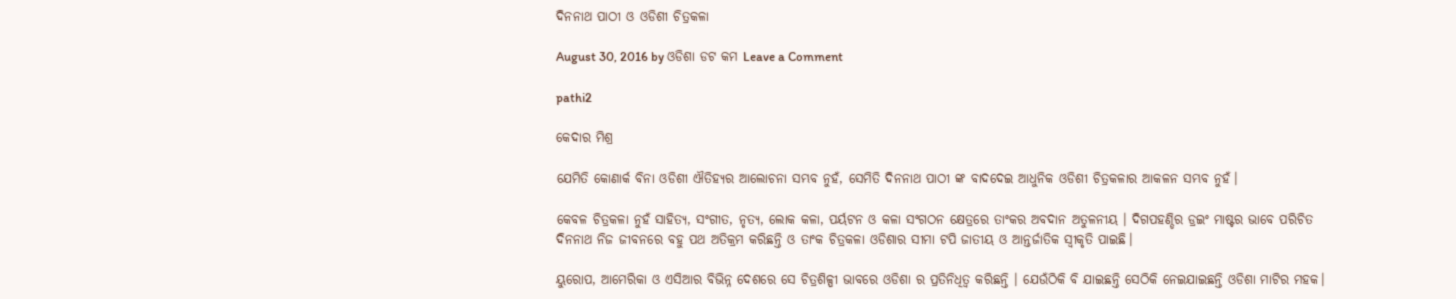ଦିନନାଥ ପାଠୀ ଓ ଓଡିଶୀ ଚିତ୍ରକଳା

August 30, 2016 by ଓଡିଶା ଡଟ କମ Leave a Comment

pathi2

କେଦାର ମିଶ୍ର

ଯେମିତି କୋଣାର୍କ ବିନା ଓଡିଶୀ ଐତିହ୍ୟର ଆଲୋଚନା ସମ୍ଭବ ନୁହଁ, ସେମିତି ଦିନନାଥ ପାଠୀ ଙ୍କ ବାଦଦେଇ ଆଧୁନିକ ଓଡିଶୀ ଚିତ୍ରକଳାର ଆକଳନ ସମ୍ଭବ ନୁହଁ।

କେବଳ ଚିତ୍ରକଳା ନୁହଁ ସାହିତ୍ୟ, ସଂଗୀତ, ନୃତ୍ୟ, ଲୋକ କଳା, ପର୍ୟଟନ ଓ କଳା ସଂଗଠନ କ୍ଷେତ୍ରରେ ତାଂକର ଅବଦାନ ଅତୁଳନୀୟ । ଦିଗପହଣ୍ଡିର ଡ୍ରଇଂ ମାଷ୍ଟର ଭାବେ ପରିଚିତ ଦିନନାଥ ନିଜ ଜୀବନରେ ବହୁ ପଥ ଅତିକ୍ରମ କରିଛନ୍ତି ଓ ତାଂକ ଚିତ୍ରକଳା ଓଡିଶାର ସୀମା ଟପି ଜାତୀୟ ଓ ଆନ୍ତର୍ଜାତିକ ସ୍ବୀକୃତି ପାଇଛି।

ୟୁରୋପ, ଆମେରିକା ଓ ଏସିଆର ବିଭିନ୍ନ ଦେଶରେ ସେ ଚିତ୍ରଶିଳ୍ପୀ ଭାବରେ ଓଡିଶା ର ପ୍ରତିନିଧିତ୍ଵ କରିଛନ୍ତି । ଯେଉଁଠିକି ବି ଯାଇଛନ୍ତି ସେଠିକି ନେଇଯାଇଛନ୍ତି ଓଡିଶା ମାଟିର ମହକ।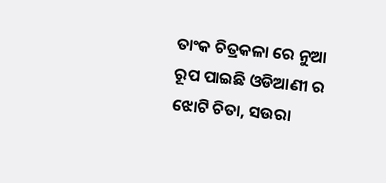ତାଂକ ଚିତ୍ରକଳା ରେ ନୁଆ ରୂପ ପାଇଛି ଓଡିଆଣୀ ର ଝୋଟି ଚିତା, ସଉରା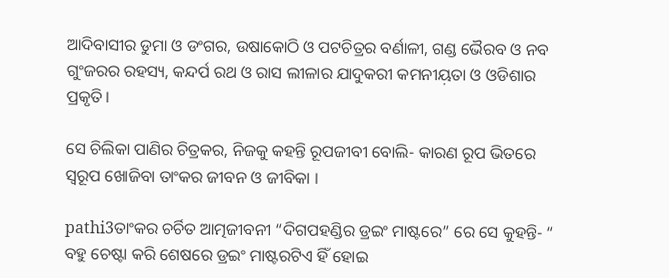ଆଦିବାସୀର ଡୁମା ଓ ଡଂଗର, ଉଷାକୋଠି ଓ ପଟଚିତ୍ରର ବର୍ଣାଳୀ, ଗଣ୍ଡ ଭୈରବ ଓ ନବ ଗୁଂଜରର ରହସ୍ୟ, କନ୍ଦର୍ପ ରଥ ଓ ରାସ ଲୀଳାର ଯାଦୁକରୀ କମନୀୟ଼ତା ଓ ଓଡିଶାର ପ୍ରକୃତି।

ସେ ଚିଲିକା ପାଣିର ଚିତ୍ରକର, ନିଜକୁ କହନ୍ତି ରୂପଜୀବୀ ବୋଲି- କାରଣ ରୂପ ଭିତରେ ସ୍ବରୂପ ଖୋଜିବା ତାଂକର ଜୀବନ ଓ ଜୀବିକା ।

pathi3ତାଂକର ଚର୍ଚିତ ଆତ୍ମଜୀବନୀ “ଦିଗପହଣ୍ଡିର ଡ୍ରଇଂ ମାଷ୍ଟରେ” ରେ ସେ କୁହନ୍ତି- “ ବହୁ ଚେଷ୍ଟା କରି ଶେଷରେ ଡ୍ରଇଂ ମାଷ୍ଟରଟିଏ ହିଁ ହୋଇ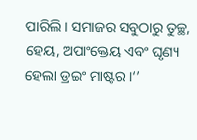ପାରିଲି। ସମାଜର ସବୁଠାରୁ ତୁଚ୍ଛ, ହେୟ, ଅପାଂକ୍ତେୟ ଏବଂ ଘୃଣ୍ୟ ହେଲା ଡ୍ରଇଂ ମାଷ୍ଟର ।‘’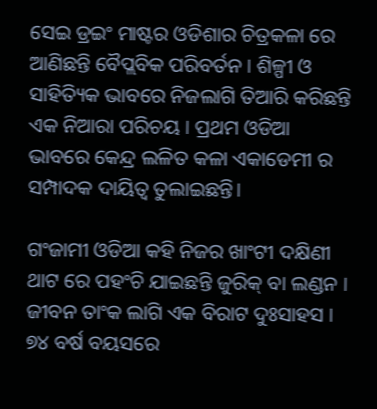ସେଇ ଡ୍ରଇଂ ମାଷ୍ଟର ଓଡିଶାର ଚିତ୍ରକଳା ରେ ଆଣିଛନ୍ତି ବୈପ୍ଲବିକ ପରିବର୍ତନ । ଶିଳ୍ପୀ ଓ ସାହିତ୍ୟିକ ଭାବରେ ନିଜଲାଗି ତିଆରି କରିଛନ୍ତି ଏକ ନିଆରା ପରିଚୟ । ପ୍ରଥମ ଓଡିଆ ଭାବରେ କେନ୍ଦ୍ର ଲଳିତ କଳା ଏକାଡେମୀ ର ସମ୍ପାଦକ ଦାୟିତ୍ଵ ତୁଲାଇଛନ୍ତି।

ଗଂଜାମୀ ଓଡିଆ କହି ନିଜର ଖାଂଟୀ ଦକ୍ଷିଣୀ ଥାଟ ରେ ପହଂଚି ଯାଇଛନ୍ତି ଜୁରିକ୍ ବା ଲଣ୍ଡନ । ଜୀବନ ତାଂକ ଲାଗି ଏକ ବିରାଟ ଦୁଃସାହସ । ୭୪ ବର୍ଷ ବୟସରେ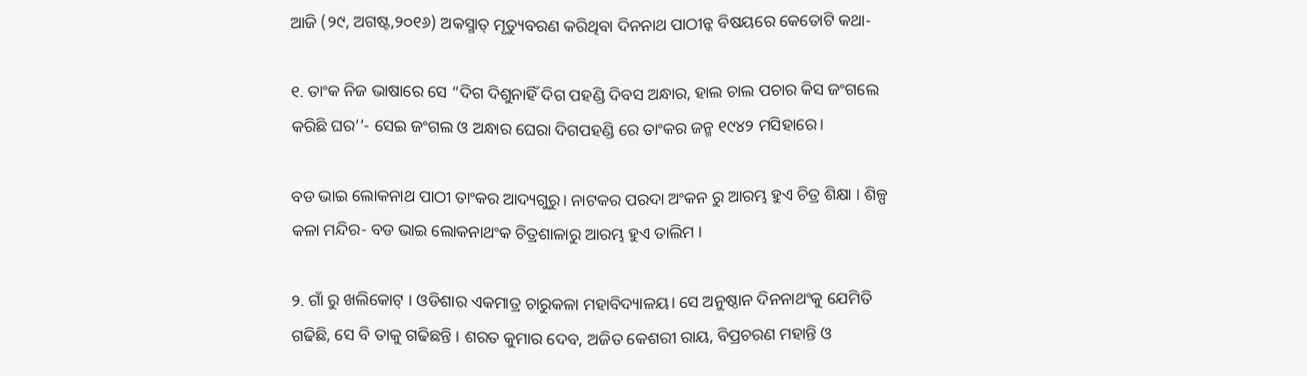ଆଜି (୨୯, ଅଗଷ୍ଟ,୨୦୧୬) ଅକସ୍ମାତ୍ ମୃତ୍ୟୁବରଣ କରିଥିବା ଦିନନାଥ ପାଠୀନ୍କ ବିଷୟରେ କେତୋଟି କଥା-

୧. ତାଂକ ନିଜ ଭାଷାରେ ସେ “ଦିଗ ଦିଶୁନାହିଁ ଦିଗ ପହଣ୍ଡି ଦିବସ ଅନ୍ଧାର, ହାଲ ଚାଲ ପଚାର କିସ ଜଂଗଲେ କରିଛି ଘର’’- ସେଇ ଜଂଗଲ ଓ ଅନ୍ଧାର ଘେରା ଦିଗପହଣ୍ଡି ରେ ତାଂକର ଜନ୍ମ ୧୯୪୨ ମସିହାରେ।

ବଡ ଭାଇ ଲୋକନାଥ ପାଠୀ ତାଂକର ଆଦ୍ୟଗୁରୁ। ନାଟକର ପରଦା ଅଂକନ ରୁ ଆରମ୍ଭ ହୁଏ ଚିତ୍ର ଶିକ୍ଷା । ଶିଳ୍ପ କଳା ମନ୍ଦିର- ବଡ ଭାଇ ଲୋକନାଥଂକ ଚିତ୍ରଶାଳାରୁ ଆରମ୍ଭ ହୁଏ ତାଲିମ ।

୨. ଗାଁ ରୁ ଖଲିକୋଟ୍ । ଓଡିଶାର ଏକମାତ୍ର ଚାରୁକଳା ମହାବିଦ୍ୟାଳୟ। ସେ ଅନୁଷ୍ଠାନ ଦିନନାଥଂକୁ ଯେମିତି ଗଢିଛି, ସେ ବି ତାକୁ ଗଢିଛନ୍ତି । ଶରତ କୁମାର ଦେବ, ଅଜିତ କେଶରୀ ରାୟ, ବିପ୍ରଚରଣ ମହାନ୍ତି ଓ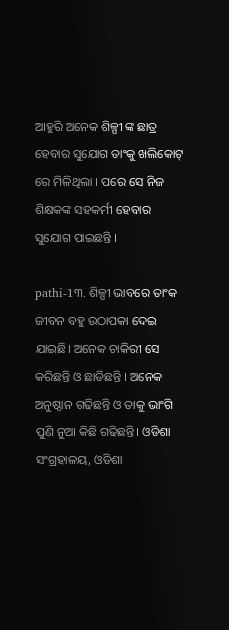ଆହୁରି ଅନେକ ଶିଳ୍ପୀ ଙ୍କ ଛାତ୍ର ହେବାର ସୁଯୋଗ ତାଂକୁ ଖଲିକୋଟ୍ ରେ ମିଳିଥିଲା । ପରେ ସେ ନିଜ ଶିକ୍ଷକଙ୍କ ସହକର୍ମୀ ହେବାର ସୁଯୋଗ ପାଇଛନ୍ତି ।

pathi-1୩. ଶିଳ୍ପୀ ଭାବରେ ତାଂକ ଜୀବନ ବହୁ ଉଠାପକା ଦେଇ ଯାଇଛି। ଅନେକ ଚାକିରୀ ସେ କରିଛନ୍ତି ଓ ଛାଡିଛନ୍ତି । ଅନେକ ଅନୁଷ୍ଠାନ ଗଢିଛନ୍ତି ଓ ତାକୁ ଭାଂଗି ପୁଣି ନୁଆ କିଛି ଗଢିଛନ୍ତି। ଓଡିଶା ସଂଗ୍ରହାଳୟ, ଓଡିଶା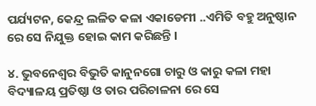ପର୍ଯ୍ୟଟନ, କେନ୍ଦ୍ର ଲଳିତ କଳା ଏକାଡେମୀ ..ଏମିତି ବହୁ ଅନୁଷ୍ଠାନ ରେ ସେ ନିଯୁକ୍ତ ହୋଇ କାମ କରିଛନ୍ତି ।

୪. ଭୁବନେଶ୍ଵର ବିଭୁତି କାନୁନଗୋ ଚାରୁ ଓ କାରୁ କଳା ମହା ବିଦ୍ୟାଳୟ ପ୍ରତିଷ୍ଠା ଓ ତାର ପରିଚାଳନା ରେ ସେ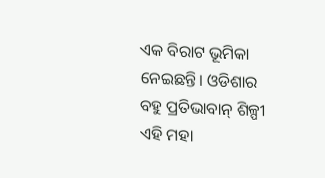ଏକ ବିରାଟ ଭୂମିକା ନେଇଛନ୍ତି। ଓଡିଶାର ବହୁ ପ୍ରତିଭାବାନ୍ ଶିଳ୍ପୀ ଏହି ମହା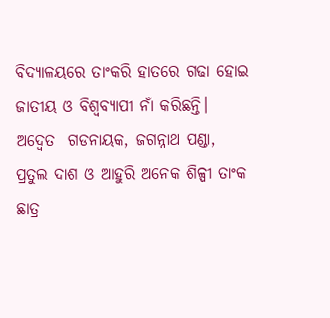ବିଦ୍ୟାଳୟରେ ତାଂକରି ହାତରେ ଗଢା ହୋଇ ଜାତୀୟ ଓ ବିଶ୍ଵବ୍ୟାପୀ ନାଁ କରିଛନ୍ତି। ଅଦ୍ଵେତ  ଗଡନାୟକ, ଜଗନ୍ନାଥ ପଣ୍ଡା, ପ୍ରତୁଲ ଦାଶ ଓ ଆହୁରି ଅନେକ ଶିଳ୍ପୀ ତାଂକ ଛାତ୍ର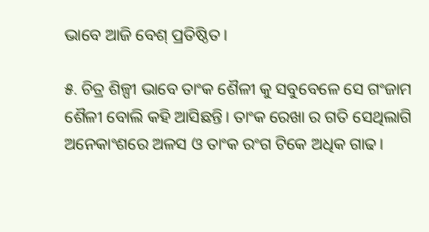ଭାବେ ଆଜି ବେଶ୍ ପ୍ରତିଷ୍ଠିତ ।

୫. ଚିତ୍ର ଶିଳ୍ପୀ ଭାବେ ତାଂକ ଶୈଳୀ କୁ ସବୁବେଳେ ସେ ଗଂଜାମ ଶୈଳୀ ବୋଲି କହି ଆସିଛନ୍ତି। ତାଂକ ରେଖା ର ଗତି ସେଥିଲାଗି ଅନେକାଂଶରେ ଅଳସ ଓ ତାଂକ ରଂଗ ଟିକେ ଅଧିକ ଗାଢ।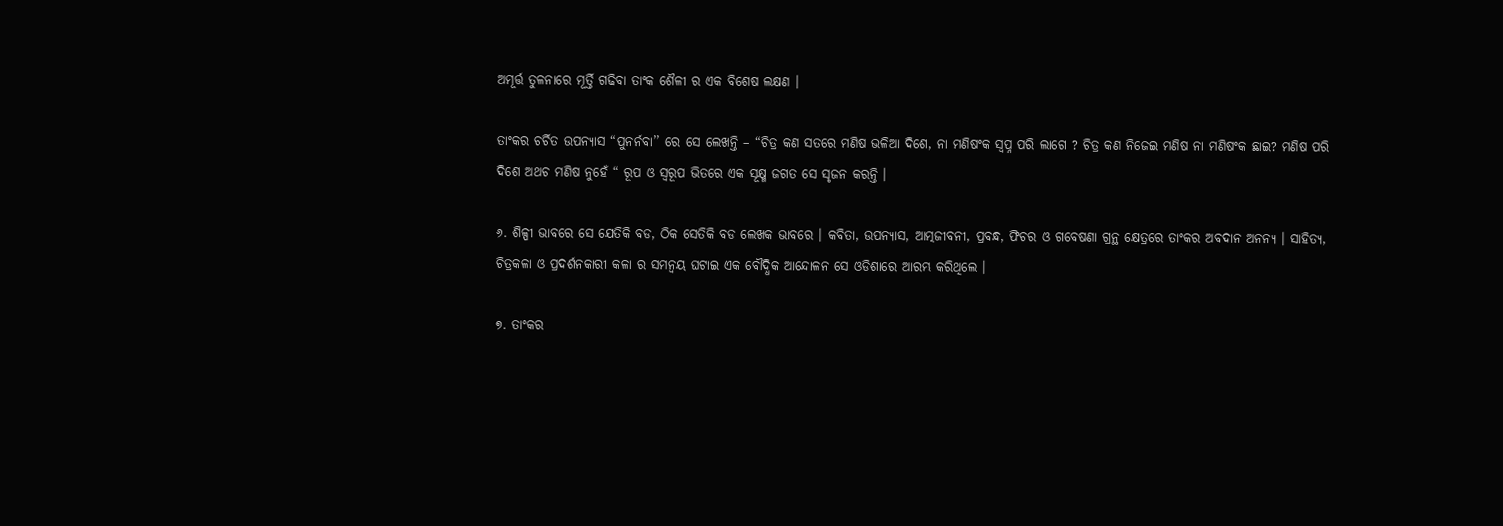ଅମୂର୍ତ୍ତ ତୁଳନାରେ ମୂର୍ତ୍ତି ଗଢିବା ତାଂକ ଶୈଳୀ ର ଏକ ବିଶେଷ ଲକ୍ଷଣ ।

ତାଂକର ଚର୍ଚିତ ଉପନ୍ୟାସ “ପୁନର୍ନବା’’ ରେ ସେ ଲେଖନ୍ତି – “ଚିତ୍ର କଣ ସତରେ ମଣିଷ ଭଳିଆ ଦିଶେ, ନା ମଣିଷଂକ ସ୍ବପ୍ନ ପରି ଲାଗେ ? ଚିତ୍ର କଣ ନିଜେଇ ମଣିଷ ନା ମଣିଷଂକ ଛାଇ? ମଣିଷ ପରି ଦିଶେ ଅଥଚ ମଣିଷ ନୁହେଁ “ ରୂପ ଓ ସ୍ଵରୂପ ଭିତରେ ଏକ ସୂକ୍ଷ୍ମ ଜଗତ ସେ ସୃଜନ କରନ୍ତି ।

୬. ଶିଳ୍ପୀ ଭାବରେ ସେ ଯେତିକି ବଡ, ଠିକ ସେତିକି ବଡ ଲେଖକ ଭାବରେ । କବିତା, ଉପନ୍ୟାସ, ଆତ୍ମଜୀବନୀ, ପ୍ରବନ୍ଧ, ଫିଚର ଓ ଗବେଷଣା ଗ୍ରନ୍ଥ କ୍ଷେତ୍ରରେ ତାଂକର ଅବଦାନ ଅନନ୍ୟ । ସାହିତ୍ୟ, ଚିତ୍ରକଳା ଓ ପ୍ରଦର୍ଶନକାରୀ କଳା ର ସମନ୍ଵୟ ଘଟାଇ ଏକ ବୌଦ୍ଧିକ ଆନ୍ଦୋଳନ ସେ ଓଡିଶାରେ ଆରମ୍ଭ କରିଥିଲେ ।

୭. ତାଂକର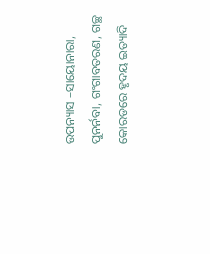ଉପନ୍ୟାସ –ସାୟୋନାରା, ପୁନର୍ନବା, ଗଂଗାବତରଣ, ଗଚ୍ଛ କୋରଡରେ ହୃଦୟ ଇତ୍ୟାଦି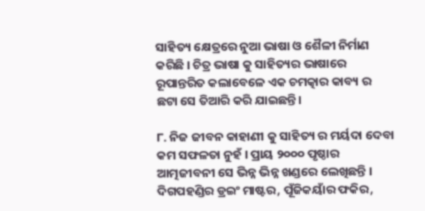ସାହିତ୍ୟ କ୍ଷେତ୍ରରେ ନୁଆ ଭାଷା ଓ ଶୈଳୀ ନିର୍ମାଣ କରିଛି । ଚିତ୍ର ଭାଷା କୁ ସାହିତ୍ୟର ଭାଷାରେ ରୂପାନ୍ତରିତ କଲାବେଳେ ଏକ ଚମତ୍କାର କାବ୍ୟ ର ଛଟା ସେ ତିଆରି କରି ଯାଇଛନ୍ତି।

୮. ନିଜ ଜୀବନ କାହାଣୀ କୁ ସାହିତ୍ୟ ର ମର୍ୟଦା ଦେବା କମ ସଫଳତା ନୁହଁ । ପ୍ରାୟ ୨୦୦୦ ପୃଷ୍ଠାର ଆତ୍ମଜୀବନୀ ସେ ଭିନ୍ନ ଭିନ୍ନ ଖଣ୍ଡରେ ଲେଖିଛନ୍ତି । ଦିଗପହଣ୍ଡିର ଡ୍ରଇଂ ମାଷ୍ଟର, ପୂଁଜିକୟାଁର ଫକିର,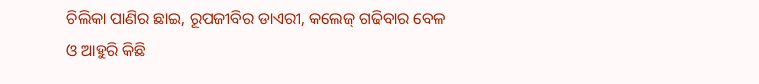ଚିଲିକା ପାଣିର ଛାଇ, ରୂପଜୀବିର ଡାଏରୀ, କଲେଜ୍ ଗଢିବାର ବେଳ ଓ ଆହୁରି କିଛି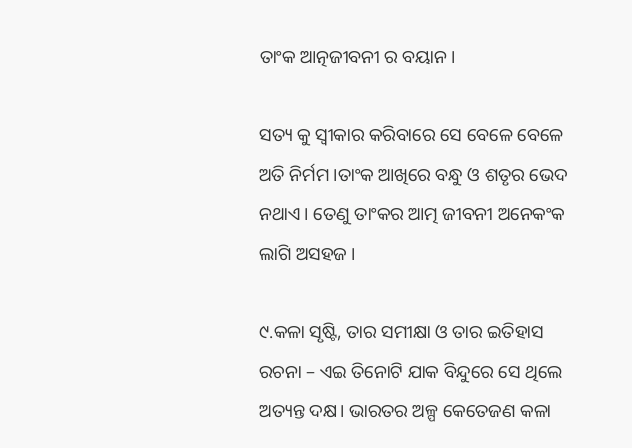ତାଂକ ଆତ୍ନଜୀବନୀ ର ବୟାନ।

ସତ୍ୟ କୁ ସ୍ଵୀକାର କରିବାରେ ସେ ବେଳେ ବେଳେ ଅତି ନିର୍ମମ ।ତାଂକ ଆଖିରେ ବନ୍ଧୁ ଓ ଶତୃର ଭେଦ ନଥାଏ। ତେଣୁ ତାଂକର ଆତ୍ମ ଜୀବନୀ ଅନେକଂକ ଲାଗି ଅସହଜ ।

୯.କଳା ସୃଷ୍ଟି, ତାର ସମୀକ୍ଷା ଓ ତାର ଇତିହାସ ରଚନା – ଏଇ ତିନୋଟି ଯାକ ବିନ୍ଦୁରେ ସେ ଥିଲେ ଅତ୍ୟନ୍ତ ଦକ୍ଷ। ଭାରତର ଅଳ୍ପ କେତେଜଣ କଳା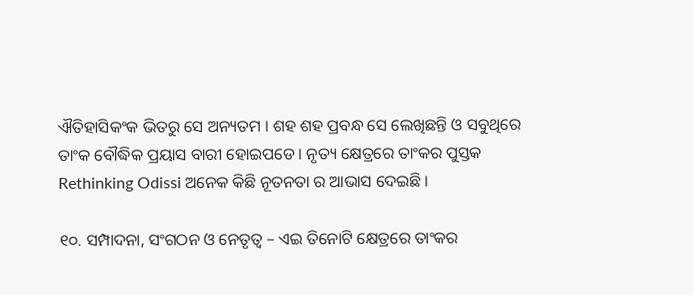ଐତିହାସିକଂକ ଭିତରୁ ସେ ଅନ୍ୟତମ । ଶହ ଶହ ପ୍ରବନ୍ଧ ସେ ଲେଖିଛନ୍ତି ଓ ସବୁଥିରେ ତାଂକ ବୌଦ୍ଧିକ ପ୍ରୟାସ ବାରୀ ହୋଇପଡେ। ନୃତ୍ୟ କ୍ଷେତ୍ରରେ ତାଂକର ପୁସ୍ତକ Rethinking Odissi ଅନେକ କିଛି ନୂତନତା ର ଆଭାସ ଦେଇଛି ।

୧୦. ସମ୍ପାଦନା, ସଂଗଠନ ଓ ନେତୃତ୍ବ – ଏଇ ତିନୋଟି କ୍ଷେତ୍ରରେ ତାଂକର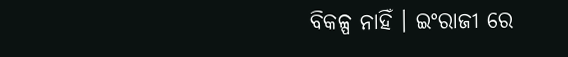ବିକଳ୍ପ ନାହିଁ । ଇଂରାଜୀ ରେ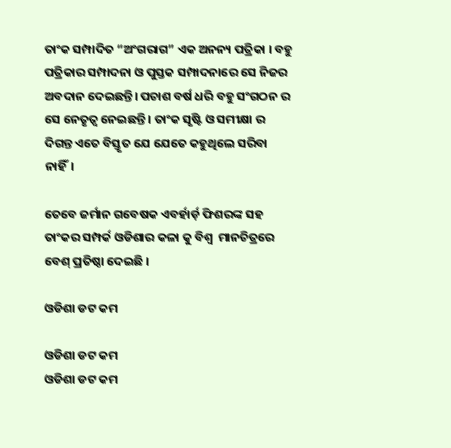ତାଂକ ସମ୍ପାଦିତ “ଅଂଗରାଗ” ଏକ ଅନନ୍ୟ ପତ୍ରିକା । ବହୁ ପତ୍ରିକାର ସମ୍ପାଦନା ଓ ପୁସ୍ତକ ସମ୍ପାଦନାରେ ସେ ନିଜର ଅବଦାନ ଦେଇଛନ୍ତି। ପଚାଶ ବର୍ଷ ଧରି ବହୁ ସଂଗଠନ ର ସେ ନେତୃତ୍ଵ ନେଇଛନ୍ତି । ତାଂକ ସୃଷ୍ଟି ଓ ସମୀକ୍ଷା ର ଦିଗନ୍ତ ଏତେ ବିସ୍ତୃତ ଯେ ଯେତେ କହୁଥିଲେ ସରିବା ନାହିଁ।

ତେବେ ଜର୍ମାନ ଗବେଷକ ଏବର୍ହାର୍ଡ଼ ଫିଶରଙ୍କ ସହ ତାଂକର ସମ୍ପର୍କ ଓଡିଶାର କଳା କୁ ବିଶ୍ଵ  ମାନଚିତ୍ରରେ ବେଶ୍ ପ୍ରତିଷ୍ଠା ଦେଇଛି ।

ଓଡିଶା ଡଟ କମ

ଓଡିଶା ଡଟ କମ
ଓଡିଶା ଡଟ କମ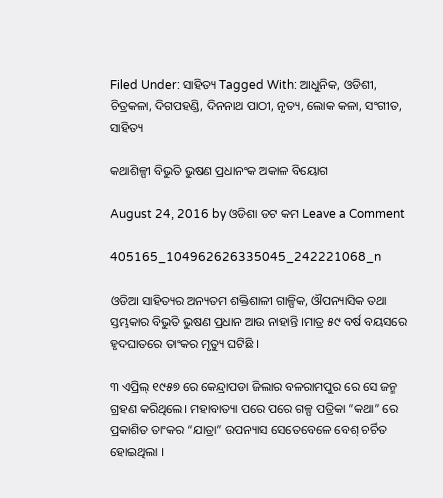Filed Under: ସାହିତ୍ୟ Tagged With: ଆଧୁନିକ, ଓଡିଶୀ, ଚିତ୍ରକଳା, ଦିଗପହଣ୍ଡି, ଦିନନାଥ ପାଠୀ, ନୃତ୍ୟ, ଲୋକ କଳା, ସଂଗୀତ, ସାହିତ୍ୟ

କଥାଶିଳ୍ପୀ ବିଭୁତି ଭୁଷଣ ପ୍ରଧାନଂକ ଅକାଳ ବିୟୋଗ

August 24, 2016 by ଓଡିଶା ଡଟ କମ Leave a Comment

405165_104962626335045_242221068_n

ଓଡିଆ ସାହିତ୍ୟର ଅନ୍ୟତମ ଶକ୍ତିଶାଳୀ ଗାଳ୍ପିକ, ଔପନ୍ୟାସିକ ତଥା ସ୍ତମ୍ଭକାର ବିଭୁତି ଭୁଷଣ ପ୍ରଧାନ ଆଉ ନାହାନ୍ତି ।ମାତ୍ର ୫୯ ବର୍ଷ ବୟସରେ ହୃଦଘାତରେ ତାଂକର ମୃତ୍ୟୁ ଘଟିଛି ।

୩ ଏପ୍ରିଲ୍ ୧୯୫୭ ରେ କେନ୍ଦ୍ରାପଡା ଜିଲାର ବଳରାମପୁର ରେ ସେ ଜନ୍ମ ଗ୍ରହଣ କରିଥିଲେ। ମହାବାତ୍ୟା ପରେ ପରେ ଗଳ୍ପ ପତ୍ରିକା “କଥା” ରେ ପ୍ରକାଶିତ ତାଂକର “ଯାତ୍ରା” ଉପନ୍ୟାସ ସେତେବେଳେ ବେଶ୍ ଚର୍ଚିତ ହୋଇଥିଲା ।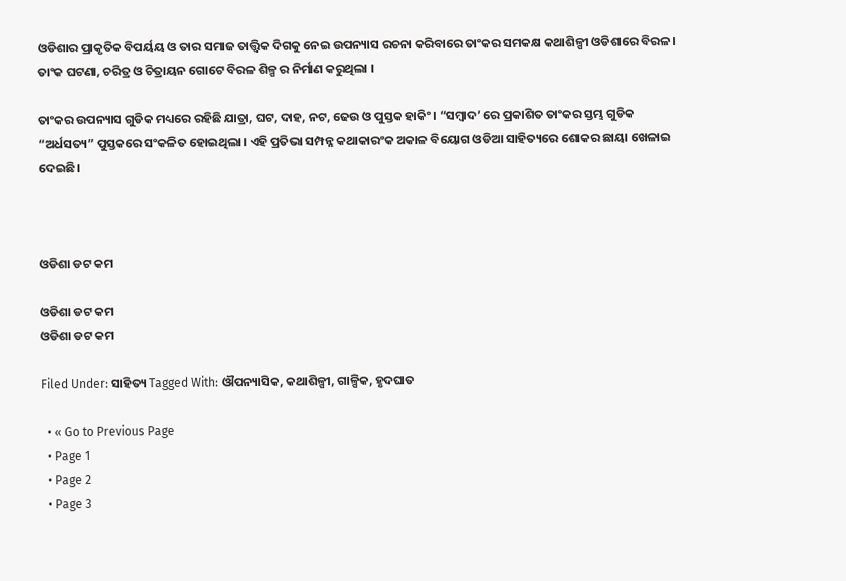ଓଡିଶାର ପ୍ରାକୃତିକ ବିପର୍ୟୟ ଓ ତାର ସମାଜ ତାତ୍ତ୍ବିକ ଦିଗକୁ ନେଇ ଉପନ୍ୟାସ ରଚନା କରିବାରେ ତାଂକର ସମକକ୍ଷ କଥାଶିଳ୍ପୀ ଓଡିଶାରେ ବିରଳ। ତାଂକ ଘଟଣା, ଚରିତ୍ର ଓ ଚିତ୍ରାୟନ ଗୋଟେ ବିରଳ ଶିଳ୍ପ ର ନିର୍ମାଣ କରୁଥିଲା ।

ତାଂକର ଉପନ୍ୟାସ ଗୁଡିକ ମଧ୍ୟରେ ରହିଛି ଯାତ୍ରା, ଘଟ, ଦାହ, ନଟ, ଢେଉ ଓ ପୁସ୍ତକ ହାକିଂ । “ସମ୍ବାଦ’ ରେ ପ୍ରକାଶିତ ତାଂକର ସ୍ତମ୍ଭ ଗୁଡିକ “ଅର୍ଧସତ୍ୟ” ପୁସ୍ତକରେ ସଂକଳିତ ହୋଇଥିଲା । ଏହି ପ୍ରତିଭା ସମ୍ପନ୍ନ କଥାକାରଂକ ଅକାଳ ବିୟୋଗ ଓଡିଆ ସାହିତ୍ୟରେ ଶୋକର ଛାୟା ଖେଳାଇ ଦେଇଛି।



ଓଡିଶା ଡଟ କମ

ଓଡିଶା ଡଟ କମ
ଓଡିଶା ଡଟ କମ

Filed Under: ସାହିତ୍ୟ Tagged With: ଔପନ୍ୟାସିକ, କଥାଶିଳ୍ପୀ, ଗାଳ୍ପିକ, ହୃଦଘାତ

  • « Go to Previous Page
  • Page 1
  • Page 2
  • Page 3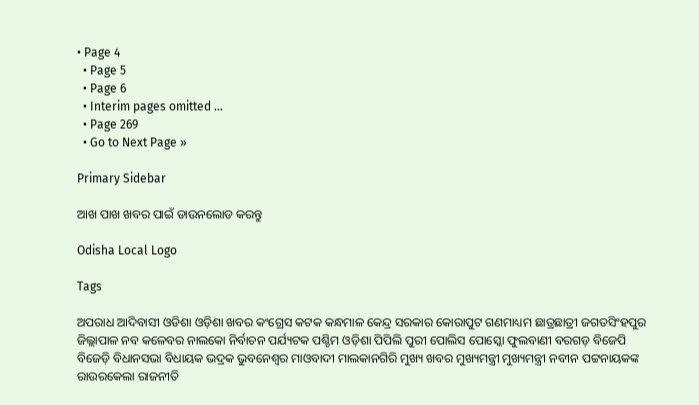• Page 4
  • Page 5
  • Page 6
  • Interim pages omitted …
  • Page 269
  • Go to Next Page »

Primary Sidebar

ଆଖ ପାଖ ଖବର ପାଇଁ ଡାଉନଲୋଡ କରନ୍ତୁ

Odisha Local Logo

Tags

ଅପରାଧ ଆଦିବାସୀ ଓଡିଶା ଓଡ଼ିଶା ଖବର କଂଗ୍ରେସ କଟକ କନ୍ଧମାଳ କେନ୍ଦ୍ର ସରକାର କୋରାପୁଟ ଗଣମାଧ୍ୟମ ଛାତ୍ରଛାତ୍ରୀ ଜଗତସିଂହପୁର ଜିଲ୍ଲାପାଳ ନବ କଳେବର ନାଲକୋ ନିର୍ବାଚନ ପର୍ଯ୍ୟଟକ ପଶ୍ଚିମ ଓଡ଼ିଶା ପିପିଲି ପୁରୀ ପୋଲିସ ପୋସ୍କୋ ଫୁଲବାଣୀ ବରଗଡ଼ ବିଜେପି ବିଜେଡ଼ି ବିଧାନସଭା ବିଧାୟକ ଭଦ୍ରକ ଭୁବନେଶ୍ୱର ମାଓବାଦୀ ମାଲକାନଗିରି ମୁଖ୍ୟ ଖବର ମୁଖ୍ୟମନ୍ତ୍ରୀ ମୁଖ୍ୟମନ୍ତ୍ରୀ ନବୀନ ପଟ୍ଟନାୟକଙ୍କ ରାଉରକେଲା ରାଜନୀତି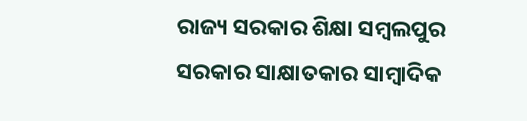ରାଜ୍ୟ ସରକାର ଶିକ୍ଷା ସମ୍ବଲପୁର ସରକାର ସାକ୍ଷାତକାର ସାମ୍ବାଦିକ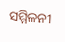ସମ୍ମିଳନୀ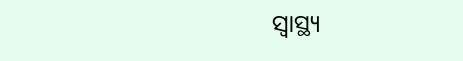ସ୍ୱାସ୍ଥ୍ୟ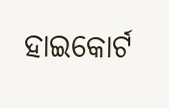ହାଇକୋର୍ଟ